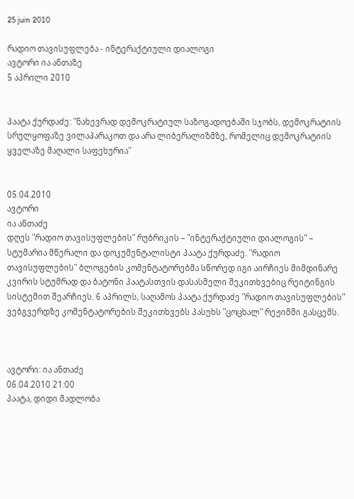25 juin 2010

რადიო თავისუფლება - ინტერაქტიული დიალოგი
ავტორი ია ანთაზე
5 აპრილი 2010


პაატა ქურდაძე: "ნახევრად დემოკრატიულ საზოგადოებაში სჯობს, დემოკრატიის სრულყოფაზე ვილაპარაკოთ და არა ლიბერალიზმზე, რომელიც დემოკრატიის ყველაზე მაღალი საფეხურია"


05.04.2010
ავტორი
ია ანთაძე
დღეს "რადიო თავისუფლების" რუბრიკის – "ინტერაქტიული დიალოგის" – სტუმარია მწერალი და დოკუმენტალისტი პაატა ქურდაძე. "რადიო თავისუფლების" ბლოგების კომენტატორებმა სწორედ იგი აირჩიეს მიმდინარე კვირის სტუმრად და ბატონი პაატასთვის დასასმელი შეკითხვებიც რეიტინგის სისტემით შეარჩიეს. 6 აპრილს, საღამოს პაატა ქურდაძე "რადიო თავისუფლების" ვებგვერდზე კომენტატორების შეკითხვებს პასუხს "ცოცხალ" რეჟიმში გასცემს.



ავტორი: ია ანთაძე
06.04.2010 21:00
პაატა, დიდი მადლობა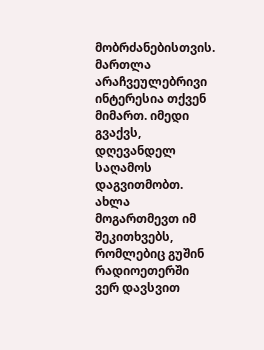მობრძანებისთვის. მართლა არაჩვეულებრივი ინტერესია თქვენ მიმართ. იმედი გვაქვს, დღევანდელ საღამოს დაგვითმობთ. ახლა მოგართმევთ იმ შეკითხვებს, რომლებიც გუშინ რადიოეთერში ვერ დავსვით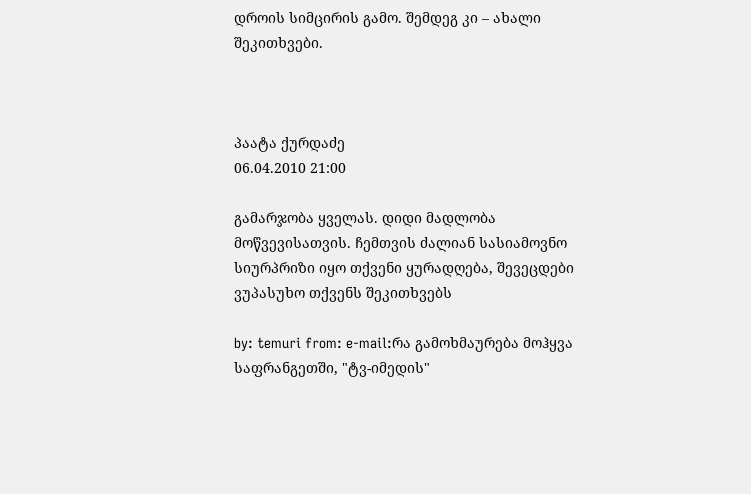დროის სიმცირის გამო. შემდეგ კი – ახალი შეკითხვები.



პაატა ქურდაძე
06.04.2010 21:00

გამარჯობა ყველას. დიდი მადლობა მოწვევისათვის. ჩემთვის ძალიან სასიამოვნო სიურპრიზი იყო თქვენი ყურადღება, შევეცდები ვუპასუხო თქვენს შეკითხვებს

by: temuri from: e-mail:რა გამოხმაურება მოჰყვა საფრანგეთში, "ტვ-იმედის"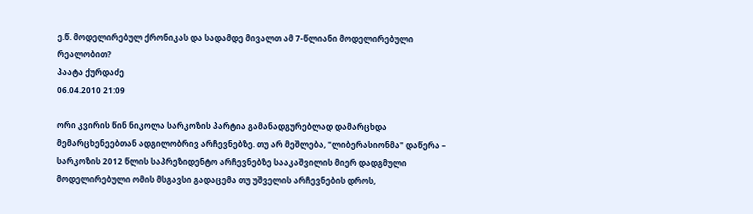ე.წ. მოდელირებულ ქრონიკას და სადამდე მივალთ ამ 7-წლიანი მოდელირებული რეალობით?
პაატა ქურდაძე
06.04.2010 21:09

ორი კვირის წინ ნიკოლა სარკოზის პარტია გამანადგურებლად დამარცხდა მემარცხენეებთან ადგილობრივ არჩევნებზე. თუ არ მეშლება, "ლიბერასიონმა" დაწერა – სარკოზის 2012 წლის საპრეზიდენტო არჩევნებზე სააკაშვილის მიერ დადგმული მოდელირებული ომის მსგავსი გადაცემა თუ უშველის არჩევნების დროს,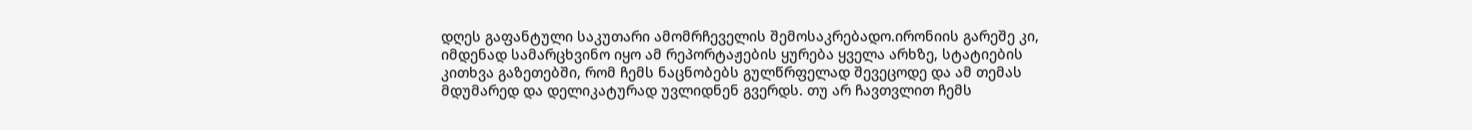დღეს გაფანტული საკუთარი ამომრჩეველის შემოსაკრებადო.ირონიის გარეშე კი, იმდენად სამარცხვინო იყო ამ რეპორტაჟების ყურება ყველა არხზე, სტატიების კითხვა გაზეთებში, რომ ჩემს ნაცნობებს გულწრფელად შევეცოდე და ამ თემას მდუმარედ და დელიკატურად უვლიდნენ გვერდს. თუ არ ჩავთვლით ჩემს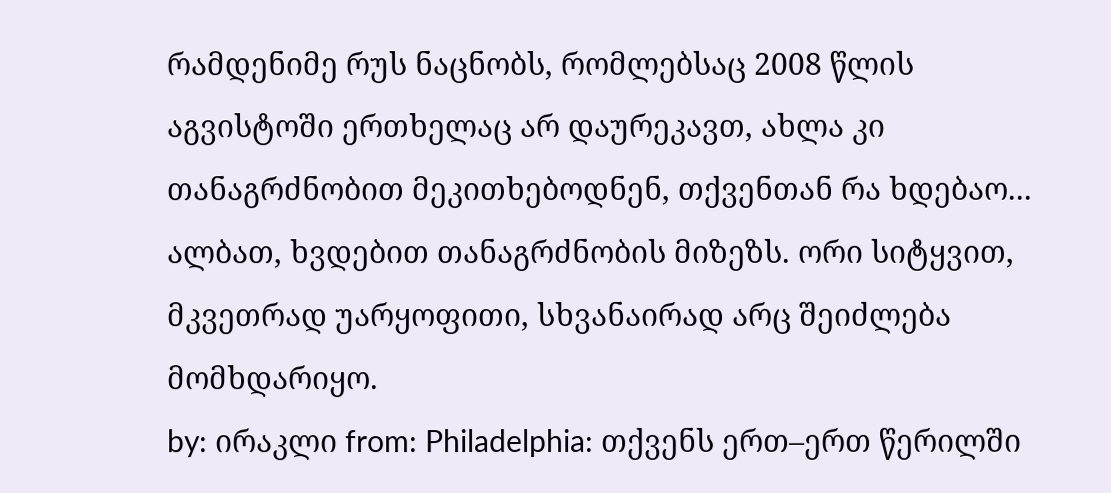რამდენიმე რუს ნაცნობს, რომლებსაც 2008 წლის აგვისტოში ერთხელაც არ დაურეკავთ, ახლა კი თანაგრძნობით მეკითხებოდნენ, თქვენთან რა ხდებაო... ალბათ, ხვდებით თანაგრძნობის მიზეზს. ორი სიტყვით, მკვეთრად უარყოფითი, სხვანაირად არც შეიძლება მომხდარიყო.
by: ირაკლი from: Philadelphia: თქვენს ერთ–ერთ წერილში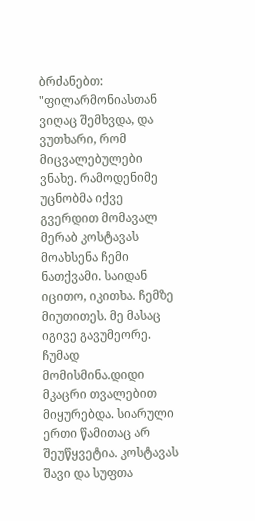ბრძანებთ: "ფილარმონიასთან ვიღაც შემხვდა, და ვუთხარი, რომ მიცვალებულები ვნახე. რამოდენიმე უცნობმა იქვე გვერდით მომავალ მერაბ კოსტავას მოახსენა ჩემი ნათქვამი. საიდან იცითო, იკითხა. ჩემზე მიუთითეს. მე მასაც იგივე გავუმეორე. ჩუმად მომისმინა.დიდი მკაცრი თვალებით მიყურებდა. სიარული ერთი წამითაც არ შეუწყვეტია. კოსტავას შავი და სუფთა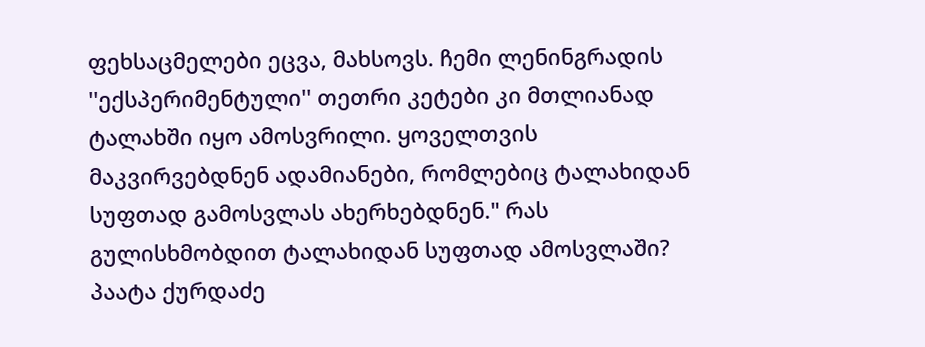ფეხსაცმელები ეცვა, მახსოვს. ჩემი ლენინგრადის ''ექსპერიმენტული'' თეთრი კეტები კი მთლიანად ტალახში იყო ამოსვრილი. ყოველთვის მაკვირვებდნენ ადამიანები, რომლებიც ტალახიდან სუფთად გამოსვლას ახერხებდნენ." რას გულისხმობდით ტალახიდან სუფთად ამოსვლაში?
პაატა ქურდაძე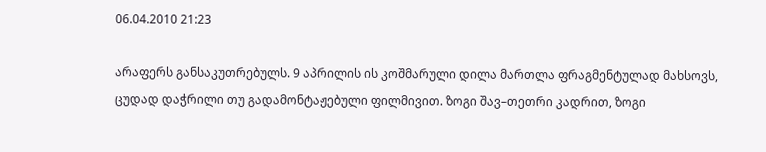06.04.2010 21:23

არაფერს განსაკუთრებულს. 9 აპრილის ის კოშმარული დილა მართლა ფრაგმენტულად მახსოვს, ცუდად დაჭრილი თუ გადამონტაჟებული ფილმივით. ზოგი შავ–თეთრი კადრით, ზოგი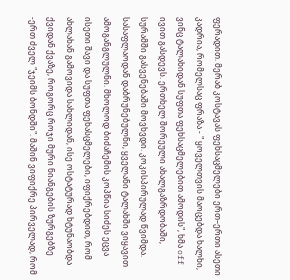ფერადით. მერაბ კოსტავას ფეხსაცმელები ერთ–ერთი ასეთი კადრია, რომელსაც ფრაზა - " ყოველთვის მაოცებდა ხალხი, ვინც ტალახიდან სუფთა ფეხსაცმელებით ამოდის", ხმა off ივით გასდევს. ერთხელ შორეული ახალგაზრდობაში, სურამში გასვენებაში მოვხვდი. კოკისპირულად წვიმდა. სასაფლაოდან დაბრუნებულნი, ყველანი ტალახში ვიყავით ამოგანგლულნი. მხოლოდ ბიძაჩემის კოპწია სიძეს ეცვა ისეთი შავი და სუფთა ფეხასცმელები, იფიქრებდით, რომ ახლახან გამოვიდა სახლიდან, ისე ოსტატურად ხტუნაობდა ქვიდან ქვაზე, როგორც როჯი მური ნიანგების ზურგებზე -ერთ ძველ "ჯეიმს ბონდში". მაშინ ვიფიქრე პირველად, რომ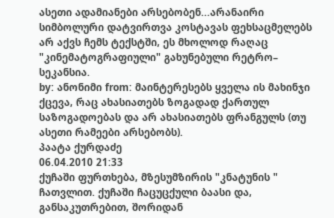ასეთი ადამიანები არსებობენ...არანაირი სიმბოლური დატვირთვა კოსტავას ფეხსაცმელებს არ აქვს ჩემს ტექსტში, ეს მხოლოდ რაღაც "კინემატოგრაფიული" გახუნებული რეტრო– სეკანსია.
by: ანონიმი from: მაინტერესებს ყველა ის მახინჯი ქცევა, რაც ახასიათებს ზოგადად ქართულ საზოგადოებას და არ ახასიათებს ფრანგულს (თუ ასეთი რამეები არსებობს).
პაატა ქურდაძე
06.04.2010 21:33
ქუჩაში ფურთხება, მზესუმზირის "კნატუნის " ჩათვლით. ქუჩაში ჩაცუცქული ბაასი და, განსაკუთრებით, შორიდან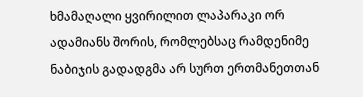ხმამაღალი ყვირილით ლაპარაკი ორ ადამიანს შორის, რომლებსაც რამდენიმე ნაბიჯის გადადგმა არ სურთ ერთმანეთთან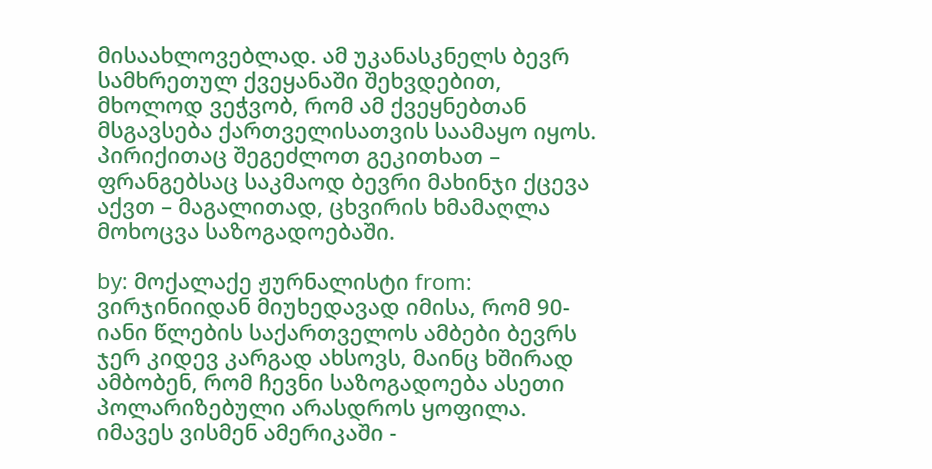მისაახლოვებლად. ამ უკანასკნელს ბევრ სამხრეთულ ქვეყანაში შეხვდებით, მხოლოდ ვეჭვობ, რომ ამ ქვეყნებთან მსგავსება ქართველისათვის საამაყო იყოს. პირიქითაც შეგეძლოთ გეკითხათ – ფრანგებსაც საკმაოდ ბევრი მახინჯი ქცევა აქვთ – მაგალითად, ცხვირის ხმამაღლა მოხოცვა საზოგადოებაში.

by: მოქალაქე ჟურნალისტი from: ვირჯინიიდან მიუხედავად იმისა, რომ 90-იანი წლების საქართველოს ამბები ბევრს ჯერ კიდევ კარგად ახსოვს, მაინც ხშირად ამბობენ, რომ ჩევნი საზოგადოება ასეთი პოლარიზებული არასდროს ყოფილა. იმავეს ვისმენ ამერიკაში -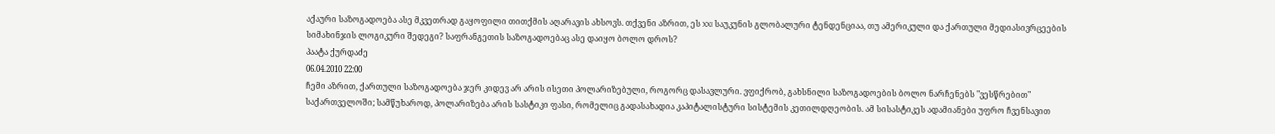აქაური საზოგადოება ასე მკვეთრად გაყოფილი თითქმის აღარავის ახსოვს. თქვენი აზრით, ეს XXI საუკუნის გლობალური ტენდენციაა, თუ ამერიკული და ქართული მედიასივრცეების სიმახინჯის ლოგიკური შედეგი? საფრანგეთის საზოგადოებაც ასე დაიყო ბოლო დროს?
პაატა ქურდაძე
06.04.2010 22:00
ჩემი აზრით, ქართული საზოგადოება ჯერ კიდევ არ არის ისეთი პოლარიზებული, როგორც დასავლური. ვფიქრობ, გახსნილი საზოგადოების ბოლო ნარჩენებს "ვესწრებით" საქართველოში; სამწუხაროდ, პოლარიზება არის სასტიკი ფასი, რომელიც გადასახადია კაპიტალისტური სისტემის კეთილდღეობის. ამ სისასტიკეს ადამიანები უფრო ჩვენსავით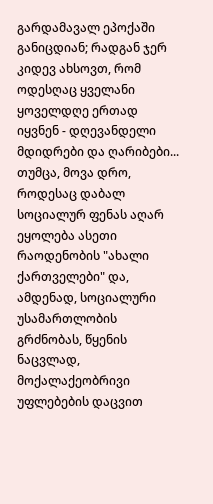გარდამავალ ეპოქაში განიცდიან; რადგან ჯერ კიდევ ახსოვთ, რომ ოდესღაც ყველანი ყოველდღე ერთად იყვნენ - დღევანდელი მდიდრები და ღარიბები... თუმცა, მოვა დრო, როდესაც დაბალ სოციალურ ფენას აღარ ეყოლება ასეთი რაოდენობის "ახალი ქართველები" და, ამდენად, სოციალური უსამართლობის გრძნობას, წყენის ნაცვლად, მოქალაქეობრივი უფლებების დაცვით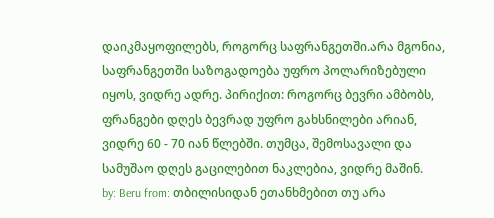დაიკმაყოფილებს, როგორც საფრანგეთში.არა მგონია, საფრანგეთში საზოგადოება უფრო პოლარიზებული იყოს, ვიდრე ადრე. პირიქით: როგორც ბევრი ამბობს, ფრანგები დღეს ბევრად უფრო გახსნილები არიან, ვიდრე 60 - 70 იან წლებში. თუმცა, შემოსავალი და სამუშაო დღეს გაცილებით ნაკლებია, ვიდრე მაშინ.
by: Beru from: თბილისიდან ეთანხმებით თუ არა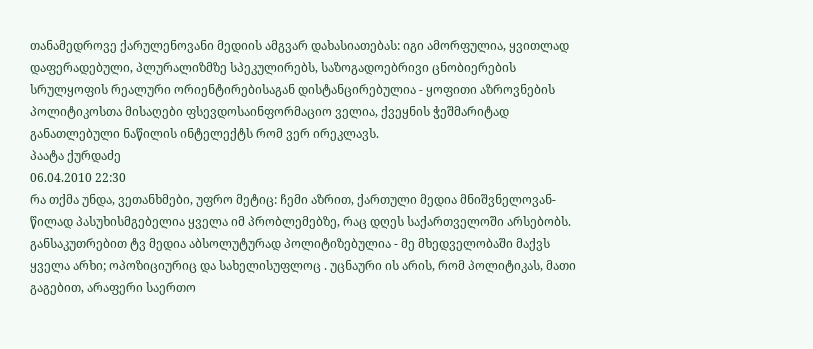თანამედროვე ქარულენოვანი მედიის ამგვარ დახასიათებას: იგი ამორფულია, ყვითლად დაფერადებული, პლურალიზმზე სპეკულირებს, საზოგადოებრივი ცნობიერების სრულყოფის რეალური ორიენტირებისაგან დისტანცირებულია - ყოფითი აზროვნების პოლიტიკოსთა მისაღები ფსევდოსაინფორმაციო ველია, ქვეყნის ჭეშმარიტად განათლებული ნაწილის ინტელექტს რომ ვერ ირეკლავს.
პაატა ქურდაძე
06.04.2010 22:30
რა თქმა უნდა, ვეთანხმები, უფრო მეტიც: ჩემი აზრით, ქართული მედია მნიშვნელოვან-წილად პასუხისმგებელია ყველა იმ პრობლემებზე, რაც დღეს საქართველოში არსებობს. განსაკუთრებით ტვ მედია აბსოლუტურად პოლიტიზებულია - მე მხედველობაში მაქვს ყველა არხი; ოპოზიციურიც და სახელისუფლოც . უცნაური ის არის, რომ პოლიტიკას, მათი გაგებით, არაფერი საერთო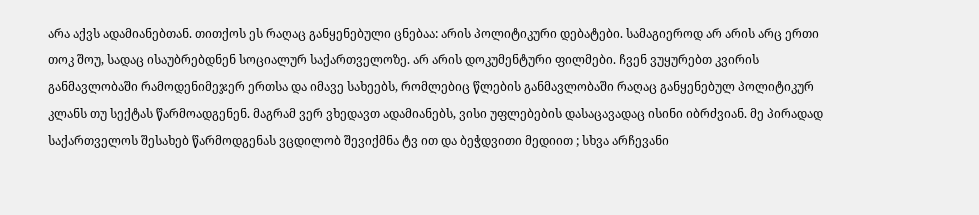არა აქვს ადამიანებთან. თითქოს ეს რაღაც განყენებული ცნებაა: არის პოლიტიკური დებატები. სამაგიეროდ არ არის არც ერთი თოკ შოუ, სადაც ისაუბრებდნენ სოციალურ საქართველოზე. არ არის დოკუმენტური ფილმები. ჩვენ ვუყურებთ კვირის განმავლობაში რამოდენიმეჯერ ერთსა და იმავე სახეებს, რომლებიც წლების განმავლობაში რაღაც განყენებულ პოლიტიკურ კლანს თუ სექტას წარმოადგენენ. მაგრამ ვერ ვხედავთ ადამიანებს, ვისი უფლებების დასაცავადაც ისინი იბრძვიან. მე პირადად საქართველოს შესახებ წარმოდგენას ვცდილობ შევიქმნა ტვ ით და ბეჭდვითი მედიით ; სხვა არჩევანი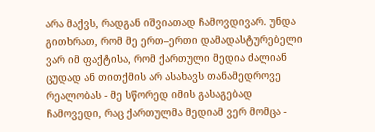არა მაქვს, რადგან იშვიათად ჩამოვდივარ. უნდა გითხრათ, რომ მე ერთ–ერთი დამადასტურებელი ვარ იმ ფაქტისა, რომ ქართული მედია ძალიან ცუდად ან თითქმის არ ასახავს თანამედროვე რეალობას - მე სწორედ იმის გასაგებად ჩამოვედი, რაც ქართულმა მედიამ ვერ მომცა -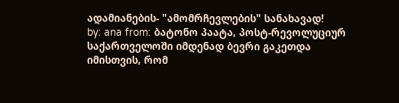ადამიანების- "ამომრჩევლების" სანახავად!
by: ana from: ბატონო პაატა, პოსტ-რევოლუციურ საქართველოში იმდენად ბევრი გაკეთდა იმისთვის, რომ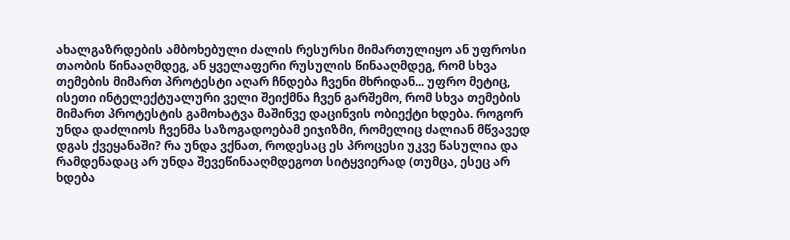ახალგაზრდების ამბოხებული ძალის რესურსი მიმართულიყო ან უფროსი თაობის წინააღმდეგ, ან ყველაფერი რუსულის წინააღმდეგ, რომ სხვა თემების მიმართ პროტესტი აღარ ჩნდება ჩვენი მხრიდან... უფრო მეტიც, ისეთი ინტელექტუალური ველი შეიქმნა ჩვენ გარშემო, რომ სხვა თემების მიმართ პროტესტის გამოხატვა მაშინვე დაცინვის ობიექტი ხდება. როგორ უნდა დაძლიოს ჩვენმა საზოგადოებამ ეიჯიზმი, რომელიც ძალიან მწვავედ დგას ქვეყანაში? რა უნდა ვქნათ, როდესაც ეს პროცესი უკვე წასულია და რამდენადაც არ უნდა შევეწინააღმდეგოთ სიტყვიერად (თუმცა, ესეც არ ხდება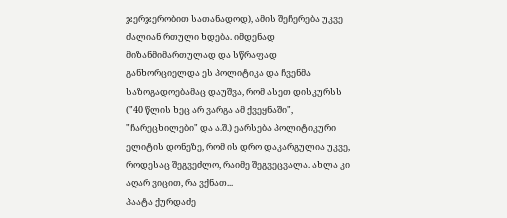ჯერჯერობით სათანადოდ), ამის შეჩერება უკვე ძალიან რთული ხდება. იმდენად მიზანმიმართულად და სწრაფად განხორციელდა ეს პოლიტიკა და ჩვენმა საზოგადოებამაც დაუშვა, რომ ასეთ დისკურსს ("40 წლის ხეც არ ვარგა ამ ქვეყნაში", "ჩარეცხილები" და ა.შ.) ეარსება პოლიტიკური ელიტის დონეზე, რომ ის დრო დაკარგულია უკვე, როდესაც შეგვეძლო, რაიმე შეგვეცვალა. ახლა კი აღარ ვიცით, რა ვქნათ...
პაატა ქურდაძე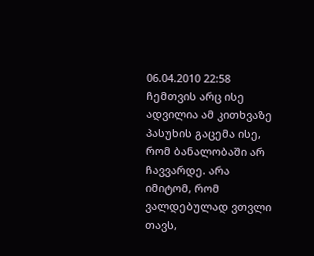06.04.2010 22:58
ჩემთვის არც ისე ადვილია ამ კითხვაზე პასუხის გაცემა ისე, რომ ბანალობაში არ ჩავვარდე. არა იმიტომ, რომ ვალდებულად ვთვლი თავს,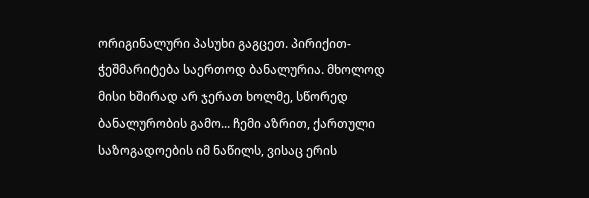ორიგინალური პასუხი გაგცეთ. პირიქით- ჭეშმარიტება საერთოდ ბანალურია. მხოლოდ მისი ხშირად არ ჯერათ ხოლმე, სწორედ ბანალურობის გამო... ჩემი აზრით, ქართული საზოგადოების იმ ნაწილს, ვისაც ერის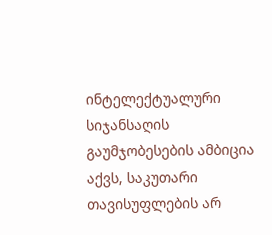ინტელექტუალური სიჯანსაღის გაუმჯობესების ამბიცია აქვს, საკუთარი თავისუფლების არ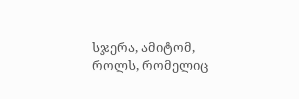სჯერა, ამიტომ, როლს, რომელიც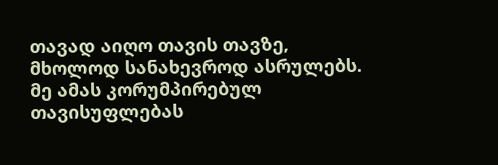თავად აიღო თავის თავზე, მხოლოდ სანახევროდ ასრულებს. მე ამას კორუმპირებულ თავისუფლებას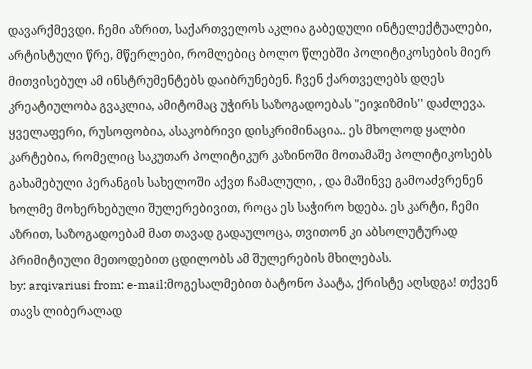დავარქმევდი. ჩემი აზრით, საქართველოს აკლია გაბედული ინტელექტუალები, არტისტული წრე, მწერლები, რომლებიც ბოლო წლებში პოლიტიკოსების მიერ მითვისებულ ამ ინსტრუმენტებს დაიბრუნებენ. ჩვენ ქართველებს დღეს კრეატიულობა გვაკლია, ამიტომაც უჭირს საზოგადოებას "ეიჯიზმის'' დაძლევა. ყველაფერი, რუსოფობია, ასაკობრივი დისკრიმინაცია.. ეს მხოლოდ ყალბი კარტებია, რომელიც საკუთარ პოლიტიკურ კაზინოში მოთამაშე პოლიტიკოსებს გახამებული პერანგის სახელოში აქვთ ჩამალული, , და მაშინვე გამოაძვრენენ ხოლმე მოხერხებული შულერებივით, როცა ეს საჭირო ხდება. ეს კარტი, ჩემი აზრით, საზოგადოებამ მათ თავად გადაულოცა, თვითონ კი აბსოლუტურად პრიმიტიული მეთოდებით ცდილობს ამ შულერების მხილებას.
by: arqivariusi from: e-mail:მოგესალმებით ბატონო პაატა, ქრისტე აღსდგა! თქვენ თავს ლიბერალად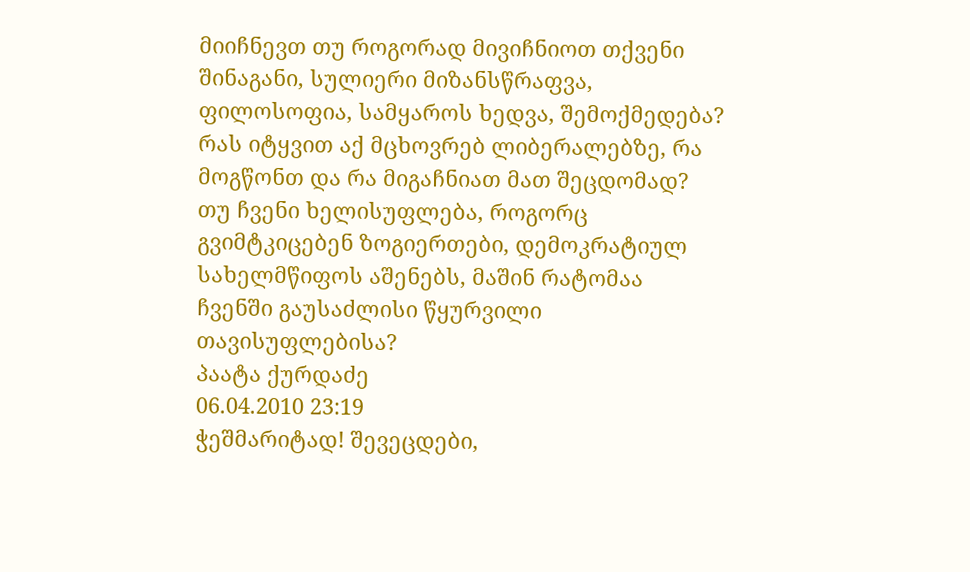მიიჩნევთ თუ როგორად მივიჩნიოთ თქვენი შინაგანი, სულიერი მიზანსწრაფვა, ფილოსოფია, სამყაროს ხედვა, შემოქმედება? რას იტყვით აქ მცხოვრებ ლიბერალებზე, რა მოგწონთ და რა მიგაჩნიათ მათ შეცდომად? თუ ჩვენი ხელისუფლება, როგორც გვიმტკიცებენ ზოგიერთები, დემოკრატიულ სახელმწიფოს აშენებს, მაშინ რატომაა ჩვენში გაუსაძლისი წყურვილი თავისუფლებისა?
პაატა ქურდაძე
06.04.2010 23:19
ჭეშმარიტად! შევეცდები,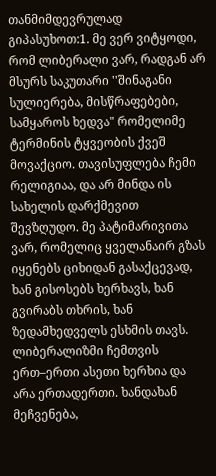თანმიმდევრულად გიპასუხოთ:1. მე ვერ ვიტყოდი, რომ ლიბერალი ვარ, რადგან არ მსურს საკუთარი ''შინაგანი სულიერება, მისწრაფებები, სამყაროს ხედვა" რომელიმე ტერმინის ტყვეობის ქვეშ მოვაქციო. თავისუფლება ჩემი რელიგიაა, და არ მინდა ის სახელის დარქმევით შევზღუდო. მე პატიმარივითა ვარ, რომელიც ყველანაირ გზას იყენებს ციხიდან გასაქცევად, ხან გისოსებს ხერხავს, ხან გვირაბს თხრის, ხან ზედამხედველს ესხმის თავს. ლიბერალიზმი ჩემთვის ერთ–ერთი ასეთი ხერხია და არა ერთადერთი. ხანდახან მეჩვენება,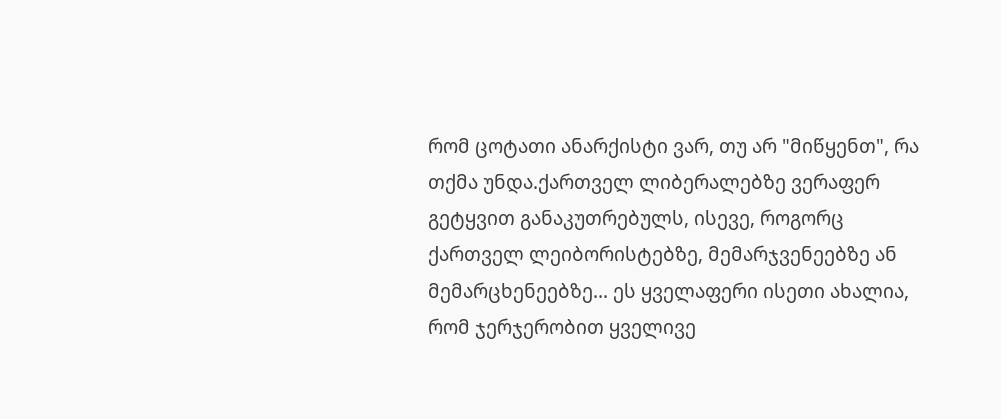რომ ცოტათი ანარქისტი ვარ, თუ არ "მიწყენთ", რა თქმა უნდა.ქართველ ლიბერალებზე ვერაფერ გეტყვით განაკუთრებულს, ისევე, როგორც ქართველ ლეიბორისტებზე, მემარჯვენეებზე ან მემარცხენეებზე... ეს ყველაფერი ისეთი ახალია, რომ ჯერჯერობით ყველივე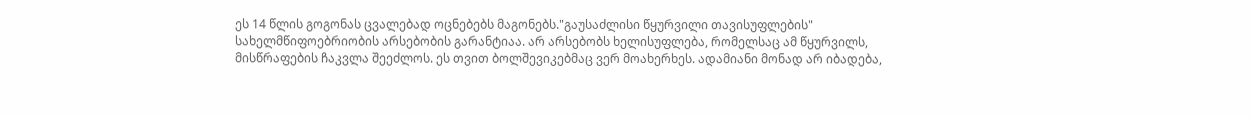ეს 14 წლის გოგონას ცვალებად ოცნებებს მაგონებს."გაუსაძლისი წყურვილი თავისუფლების" სახელმწიფოებრიობის არსებობის გარანტიაა. არ არსებობს ხელისუფლება, რომელსაც ამ წყურვილს, მისწრაფების ჩაკვლა შეეძლოს. ეს თვით ბოლშევიკებმაც ვერ მოახერხეს. ადამიანი მონად არ იბადება,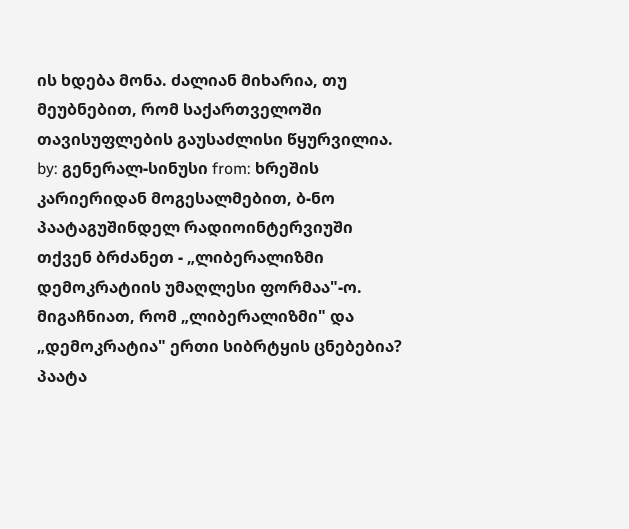ის ხდება მონა. ძალიან მიხარია, თუ მეუბნებით, რომ საქართველოში თავისუფლების გაუსაძლისი წყურვილია.
by: გენერალ-სინუსი from: ხრეშის კარიერიდან მოგესალმებით, ბ-ნო პაატაგუშინდელ რადიოინტერვიუში თქვენ ბრძანეთ - „ლიბერალიზმი დემოკრატიის უმაღლესი ფორმაა"-ო. მიგაჩნიათ, რომ „ლიბერალიზმი" და „დემოკრატია" ერთი სიბრტყის ცნებებია?
პაატა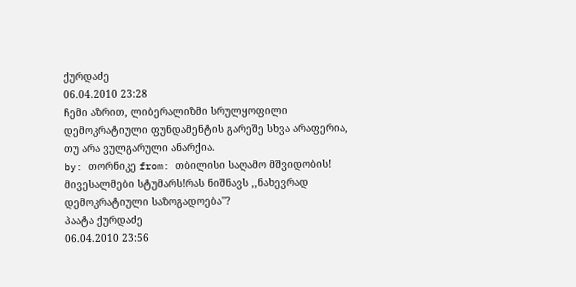ქურდაძე
06.04.2010 23:28
ჩემი აზრით, ლიბერალიზმი სრულყოფილი დემოკრატიული ფუნდამენტის გარეშე სხვა არაფერია, თუ არა ვულგარული ანარქია.
by: თორნიკე from: თბილისი საღამო მშვიდობის! მივესალმები სტუმარს!რას ნიშნავს ,,ნახევრად დემოკრატიული საზოგადოება''?
პაატა ქურდაძე
06.04.2010 23:56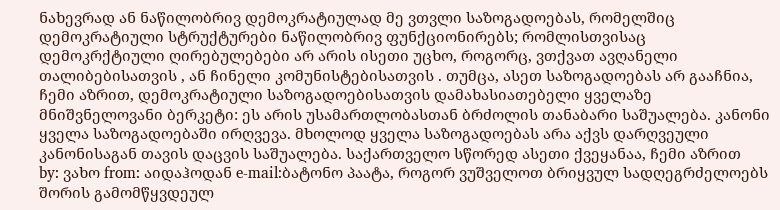ნახევრად ან ნაწილობრივ დემოკრატიულად მე ვთვლი საზოგადოებას, რომელშიც დემოკრატიული სტრუქტურები ნაწილობრივ ფუნქციონირებს; რომლისთვისაც დემოკრქტიული ღირებულებები არ არის ისეთი უცხო, როგორც, ვთქვათ ავღანელი თალიბებისათვის , ან ჩინელი კომუნისტებისათვის . თუმცა, ასეთ საზოგადოებას არ გააჩნია, ჩემი აზრით, დემოკრატიული საზოგადოებისათვის დამახასიათებელი ყველაზე მნიშვნელოვანი ბერკეტი: ეს არის უსამართლობასთან ბრძოლის თანაბარი საშუალება. კანონი ყველა საზოგადოებაში ირღვევა. მხოლოდ ყველა საზოგადოებას არა აქვს დარღვეული კანონისაგან თავის დაცვის საშუალება. საქართველო სწორედ ასეთი ქვეყანაა, ჩემი აზრით
by: ვახო from: აიდაჰოდან e-mail:ბატონო პაატა, როგორ ვუშველოთ ბრიყვულ სადღეგრძელოებს შორის გამომწყვდეულ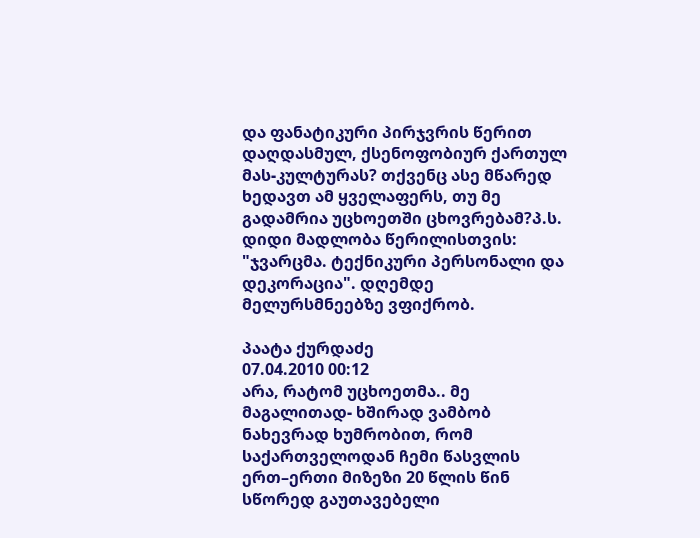და ფანატიკური პირჯვრის წერით დაღდასმულ, ქსენოფობიურ ქართულ მას-კულტურას? თქვენც ასე მწარედ ხედავთ ამ ყველაფერს, თუ მე გადამრია უცხოეთში ცხოვრებამ?პ.ს. დიდი მადლობა წერილისთვის: "ჯვარცმა. ტექნიკური პერსონალი და დეკორაცია". დღემდე მელურსმნეებზე ვფიქრობ.

პაატა ქურდაძე
07.04.2010 00:12
არა, რატომ უცხოეთმა.. მე მაგალითად- ხშირად ვამბობ ნახევრად ხუმრობით, რომ საქართველოდან ჩემი წასვლის ერთ–ერთი მიზეზი 20 წლის წინ სწორედ გაუთავებელი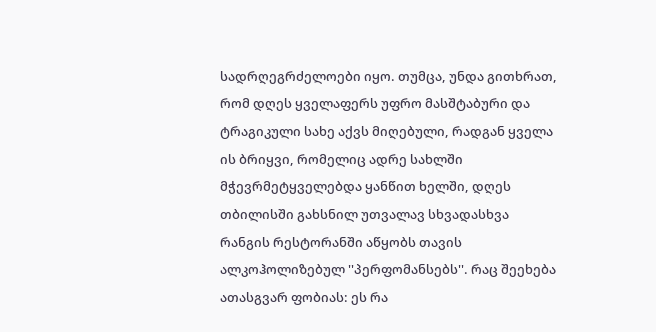სადრღეგრძელოები იყო. თუმცა, უნდა გითხრათ, რომ დღეს ყველაფერს უფრო მასშტაბური და ტრაგიკული სახე აქვს მიღებული, რადგან ყველა ის ბრიყვი, რომელიც ადრე სახლში მჭევრმეტყველებდა ყანწით ხელში, დღეს თბილისში გახსნილ უთვალავ სხვადასხვა რანგის რესტორანში აწყობს თავის ალკოჰოლიზებულ ''პერფომანსებს''. რაც შეეხება ათასგვარ ფობიას: ეს რა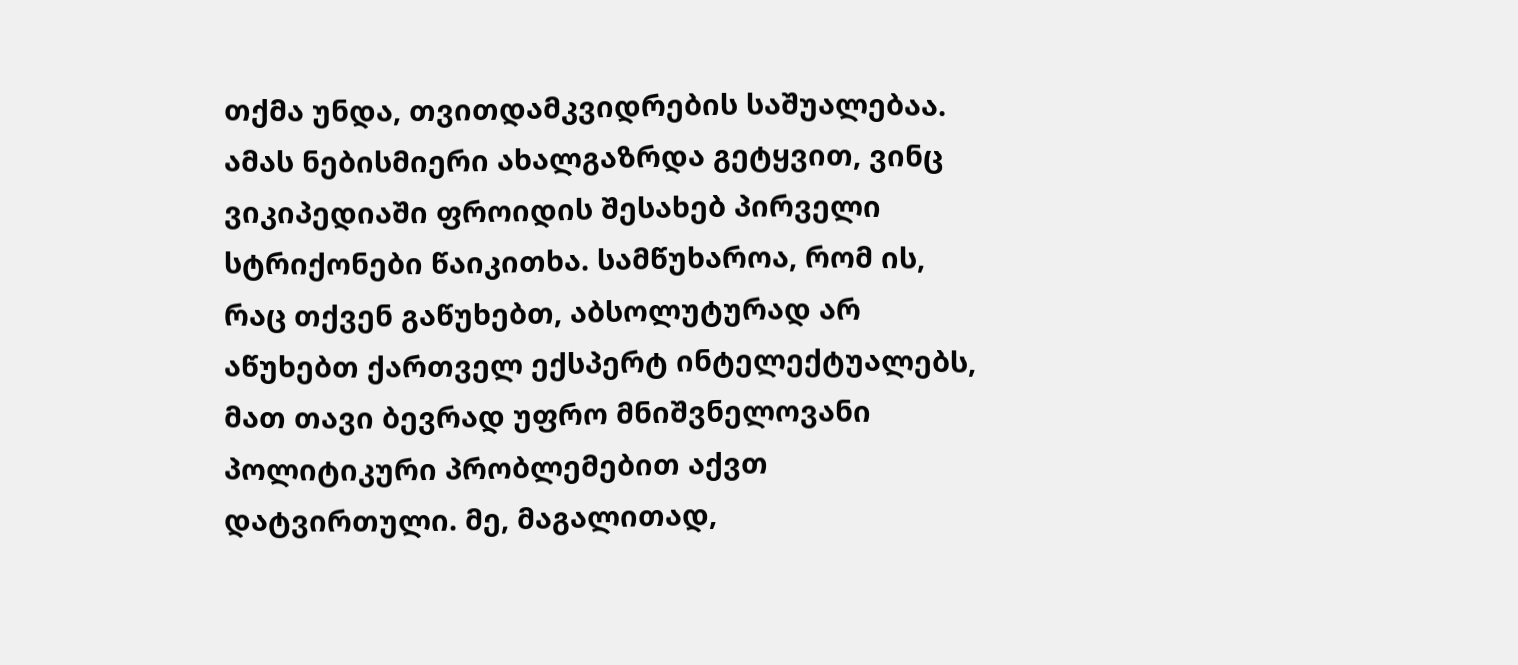თქმა უნდა, თვითდამკვიდრების საშუალებაა. ამას ნებისმიერი ახალგაზრდა გეტყვით, ვინც ვიკიპედიაში ფროიდის შესახებ პირველი სტრიქონები წაიკითხა. სამწუხაროა, რომ ის, რაც თქვენ გაწუხებთ, აბსოლუტურად არ აწუხებთ ქართველ ექსპერტ ინტელექტუალებს, მათ თავი ბევრად უფრო მნიშვნელოვანი პოლიტიკური პრობლემებით აქვთ დატვირთული. მე, მაგალითად,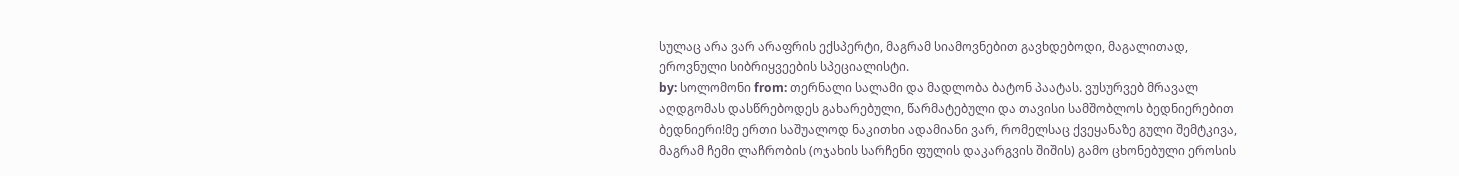სულაც არა ვარ არაფრის ექსპერტი, მაგრამ სიამოვნებით გავხდებოდი, მაგალითად, ეროვნული სიბრიყვეების სპეციალისტი.
by: სოლომონი from: თერნალი სალამი და მადლობა ბატონ პაატას. ვუსურვებ მრავალ აღდგომას დასწრებოდეს გახარებული, წარმატებული და თავისი სამშობლოს ბედნიერებით ბედნიერი!მე ერთი საშუალოდ ნაკითხი ადამიანი ვარ, რომელსაც ქვეყანაზე გული შემტკივა, მაგრამ ჩემი ლაჩრობის (ოჯახის სარჩენი ფულის დაკარგვის შიშის) გამო ცხონებული ეროსის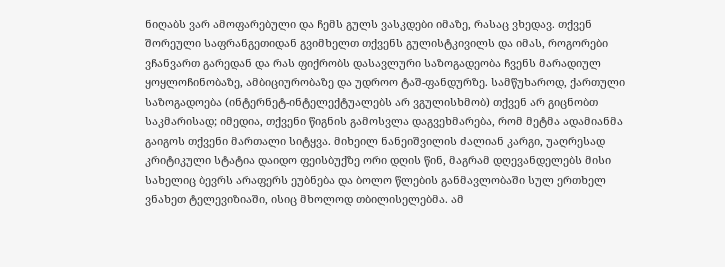ნიღაბს ვარ ამოფარებული და ჩემს გულს ვასკდები იმაზე, რასაც ვხედავ. თქვენ შორეული საფრანგეთიდან გვიმხელთ თქვენს გულისტკივილს და იმას, როგორები ვჩანვართ გარედან და რას ფიქრობს დასავლური საზოგადეობა ჩვენს მარადიულ ყოყლოჩინობაზე, ამბიციურობაზე და უდროო ტაშ-ფანდურზე. სამწუხაროდ, ქართული საზოგადოება (ინტერნეტ-ინტელექტუალებს არ ვგულისხმობ) თქვენ არ გიცნობთ საკმარისად; იმედია, თქვენი წიგნის გამოსვლა დაგვეხმარება, რომ მეტმა ადამიანმა გაიგოს თქვენი მართალი სიტყვა. მიხეილ ნანეიშვილის ძალიან კარგი, უაღრესად კრიტიკული სტატია დაიდო ფეისბუქზე ორი დღის წინ, მაგრამ დღევანდელებს მისი სახელიც ბევრს არაფერს ეუბნება და ბოლო წლების განმავლობაში სულ ერთხელ ვნახეთ ტელევიზიაში, ისიც მხოლოდ თბილისელებმა. ამ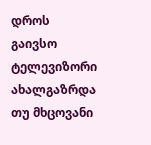დროს გაივსო ტელევიზორი ახალგაზრდა თუ მხცოვანი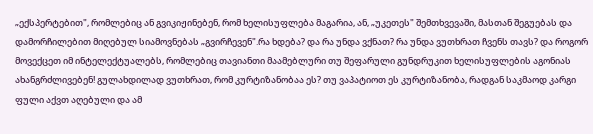„ექსპერტებით", რომლებიც ან გვიკიჟინებენ, რომ ხელისუფლება მაგარია, ან, „უკეთეს" შემთხვევაში, მასთან შეგუებას და დამორჩილებით მიღებულ სიამოვნებას „გვირჩევენ".რა ხდება? და რა უნდა ვქნათ? რა უნდა ვუთხრათ ჩვენს თავს? და როგორ მოვექცეთ იმ ინტელექტუალებს, რომლებიც თავიანთი მაამებლური თუ შეფარული გუნდრუკით ხელისუფლების აგონიას ახანგრძლივებენ! გულახდილად ვუთხრათ, რომ კურტიზანობაა ეს? თუ ვაპატიოთ ეს კურტიზანობა, რადგან საკმაოდ კარგი ფული აქვთ აღებული და ამ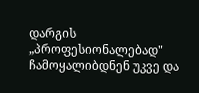დარგის „პროფესიონალებად" ჩამოყალიბდნენ უკვე და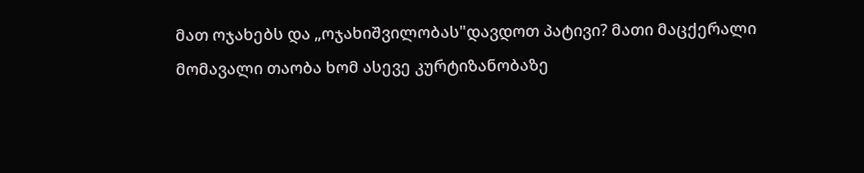მათ ოჯახებს და „ოჯახიშვილობას"დავდოთ პატივი? მათი მაცქერალი მომავალი თაობა ხომ ასევე კურტიზანობაზე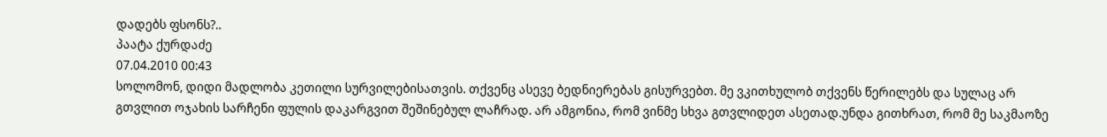დადებს ფსონს?..
პაატა ქურდაძე
07.04.2010 00:43
სოლომონ, დიდი მადლობა კეთილი სურვილებისათვის. თქვენც ასევე ბედნიერებას გისურვებთ. მე ვკითხულობ თქვენს წერილებს და სულაც არ გთვლით ოჯახის სარჩენი ფულის დაკარგვით შეშინებულ ლაჩრად. არ ამგონია, რომ ვინმე სხვა გთვლიდეთ ასეთად.უნდა გითხრათ, რომ მე საკმაოზე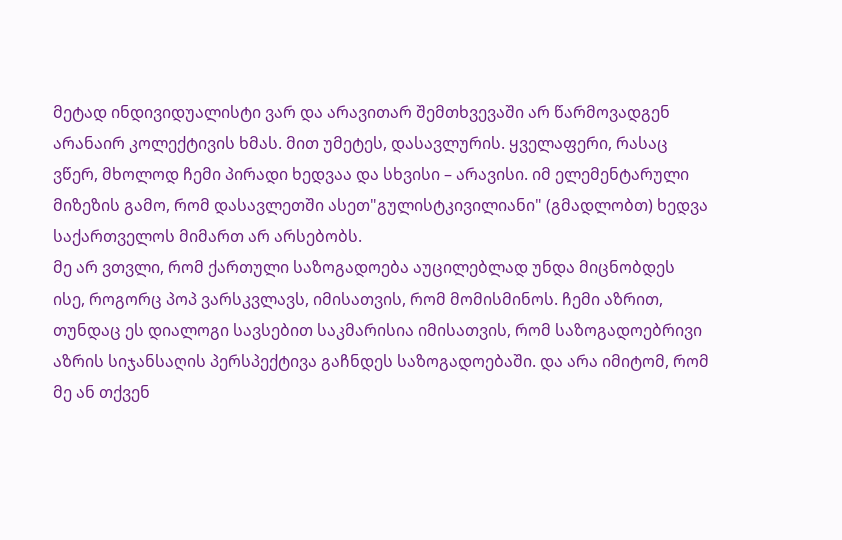მეტად ინდივიდუალისტი ვარ და არავითარ შემთხვევაში არ წარმოვადგენ არანაირ კოლექტივის ხმას. მით უმეტეს, დასავლურის. ყველაფერი, რასაც ვწერ, მხოლოდ ჩემი პირადი ხედვაა და სხვისი – არავისი. იმ ელემენტარული მიზეზის გამო, რომ დასავლეთში ასეთ"გულისტკივილიანი" (გმადლობთ) ხედვა საქართველოს მიმართ არ არსებობს.
მე არ ვთვლი, რომ ქართული საზოგადოება აუცილებლად უნდა მიცნობდეს ისე, როგორც პოპ ვარსკვლავს, იმისათვის, რომ მომისმინოს. ჩემი აზრით, თუნდაც ეს დიალოგი სავსებით საკმარისია იმისათვის, რომ საზოგადოებრივი აზრის სიჯანსაღის პერსპექტივა გაჩნდეს საზოგადოებაში. და არა იმიტომ, რომ მე ან თქვენ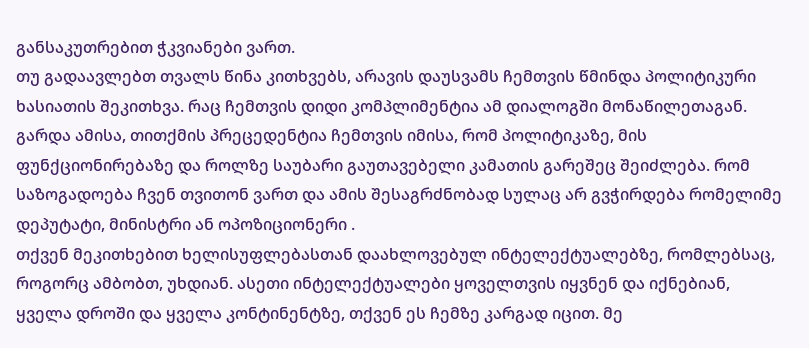განსაკუთრებით ჭკვიანები ვართ.
თუ გადაავლებთ თვალს წინა კითხვებს, არავის დაუსვამს ჩემთვის წმინდა პოლიტიკური ხასიათის შეკითხვა. რაც ჩემთვის დიდი კომპლიმენტია ამ დიალოგში მონაწილეთაგან. გარდა ამისა, თითქმის პრეცედენტია ჩემთვის იმისა, რომ პოლიტიკაზე, მის ფუნქციონირებაზე და როლზე საუბარი გაუთავებელი კამათის გარეშეც შეიძლება. რომ საზოგადოება ჩვენ თვითონ ვართ და ამის შესაგრძნობად სულაც არ გვჭირდება რომელიმე დეპუტატი, მინისტრი ან ოპოზიციონერი .
თქვენ მეკითხებით ხელისუფლებასთან დაახლოვებულ ინტელექტუალებზე, რომლებსაც, როგორც ამბობთ, უხდიან. ასეთი ინტელექტუალები ყოველთვის იყვნენ და იქნებიან, ყველა დროში და ყველა კონტინენტზე, თქვენ ეს ჩემზე კარგად იცით. მე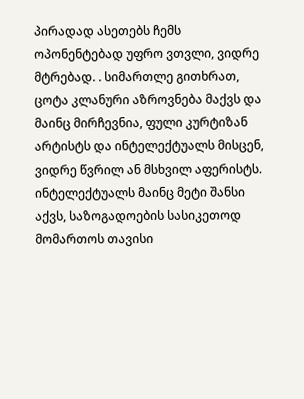პირადად ასეთებს ჩემს ოპონენტებად უფრო ვთვლი, ვიდრე მტრებად. . სიმართლე გითხრათ, ცოტა კლანური აზროვნება მაქვს და მაინც მირჩევნია, ფული კურტიზან არტისტს და ინტელექტუალს მისცენ, ვიდრე წვრილ ან მსხვილ აფერისტს. ინტელექტუალს მაინც მეტი შანსი აქვს, საზოგადოების სასიკეთოდ მომართოს თავისი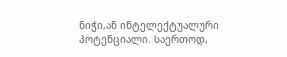ნიჭი,ან ინტელექტუალური პოტენციალი. საერთოდ,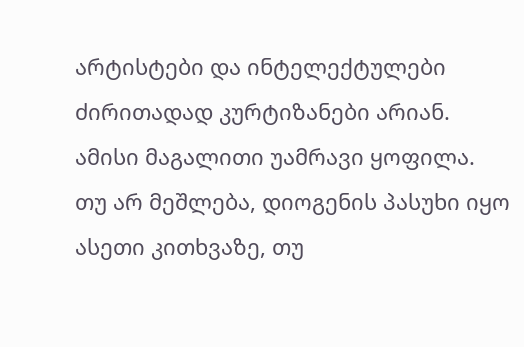არტისტები და ინტელექტულები ძირითადად კურტიზანები არიან. ამისი მაგალითი უამრავი ყოფილა. თუ არ მეშლება, დიოგენის პასუხი იყო ასეთი კითხვაზე, თუ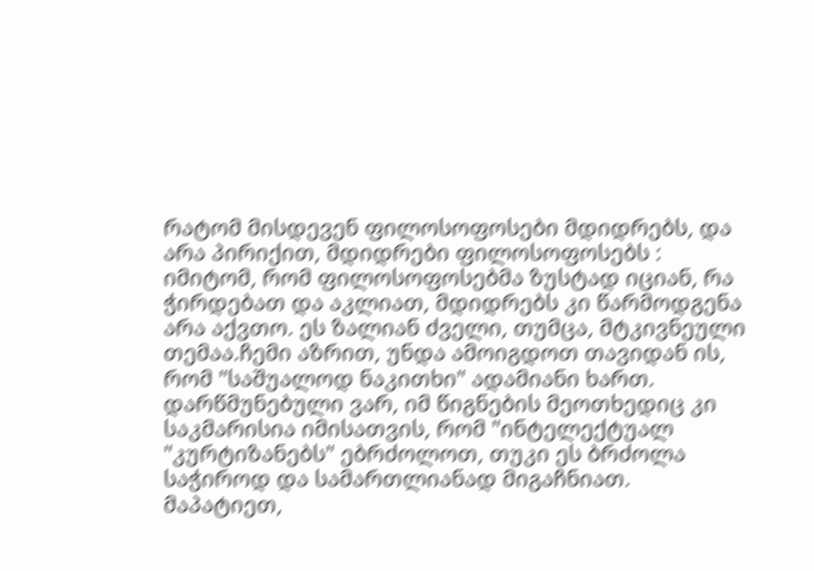რატომ მისდევენ ფილოსოფოსები მდიდრებს, და არა პირიქით, მდიდრები ფილოსოფოსებს : იმიტომ, რომ ფილოსოფოსებმა ზუსტად იციან, რა ჭირდებათ და აკლიათ, მდიდრებს კი წარმოდგენა არა აქვთო. ეს ზალიან ძველი, თუმცა, მტკივნეული თემაა.ჩემი აზრით, უნდა ამოიგდოთ თავიდან ის, რომ "საშუალოდ ნაკითხი" ადამიანი ხართ. დარწმუნებული ვარ, იმ წიგნების მეოთხედიც კი საკმარისია იმისათვის, რომ "ინტელექტუალ "კურტიზანებს" ებრძოლოთ, თუკი ეს ბრძოლა საჭიროდ და სამართლიანად მიგაჩნიათ. მაპატიეთ,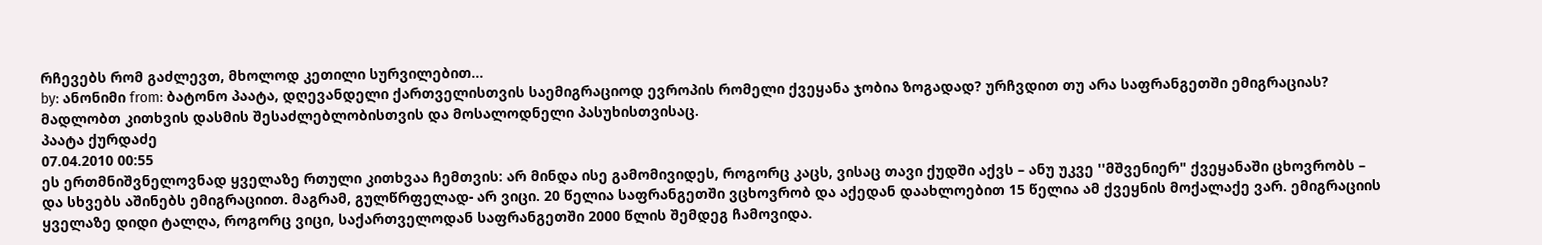რჩევებს რომ გაძლევთ, მხოლოდ კეთილი სურვილებით...
by: ანონიმი from: ბატონო პაატა, დღევანდელი ქართველისთვის საემიგრაციოდ ევროპის რომელი ქვეყანა ჯობია ზოგადად? ურჩვდით თუ არა საფრანგეთში ემიგრაციას? მადლობთ კითხვის დასმის შესაძლებლობისთვის და მოსალოდნელი პასუხისთვისაც.
პაატა ქურდაძე
07.04.2010 00:55
ეს ერთმნიშვნელოვნად ყველაზე რთული კითხვაა ჩემთვის: არ მინდა ისე გამომივიდეს, როგორც კაცს, ვისაც თავი ქუდში აქვს – ანუ უკვე ''მშვენიერ" ქვეყანაში ცხოვრობს – და სხვებს აშინებს ემიგრაციით. მაგრამ, გულწრფელად- არ ვიცი. 20 წელია საფრანგეთში ვცხოვრობ და აქედან დაახლოებით 15 წელია ამ ქვეყნის მოქალაქე ვარ. ემიგრაციის ყველაზე დიდი ტალღა, როგორც ვიცი, საქართველოდან საფრანგეთში 2000 წლის შემდეგ ჩამოვიდა.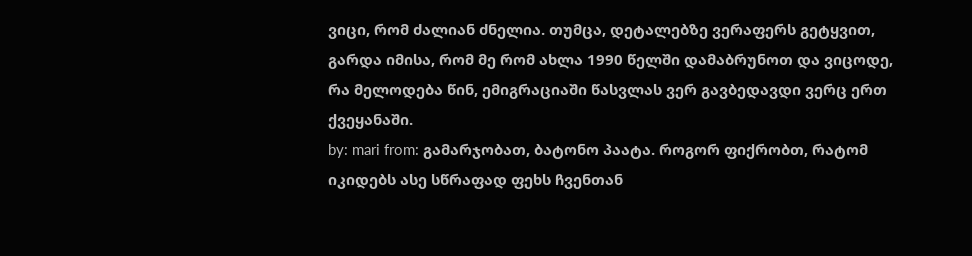ვიცი, რომ ძალიან ძნელია. თუმცა, დეტალებზე ვერაფერს გეტყვით, გარდა იმისა, რომ მე რომ ახლა 1990 წელში დამაბრუნოთ და ვიცოდე, რა მელოდება წინ, ემიგრაციაში წასვლას ვერ გავბედავდი ვერც ერთ ქვეყანაში.
by: mari from: გამარჯობათ, ბატონო პაატა. როგორ ფიქრობთ, რატომ იკიდებს ასე სწრაფად ფეხს ჩვენთან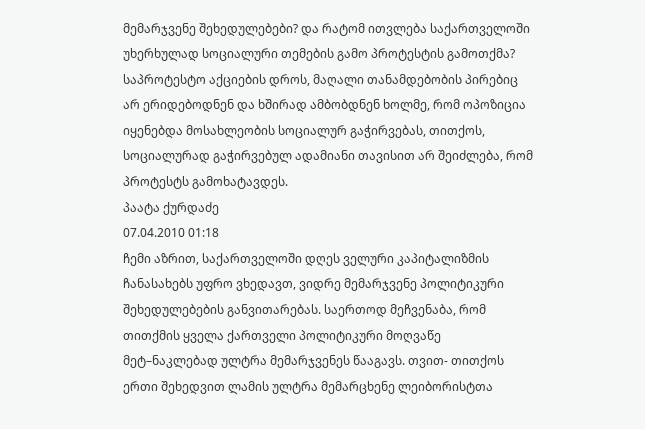მემარჯვენე შეხედულებები? და რატომ ითვლება საქართველოში უხერხულად სოციალური თემების გამო პროტესტის გამოთქმა? საპროტესტო აქციების დროს, მაღალი თანამდებობის პირებიც არ ერიდებოდნენ და ხშირად ამბობდნენ ხოლმე, რომ ოპოზიცია იყენებდა მოსახლეობის სოციალურ გაჭირვებას, თითქოს, სოციალურად გაჭირვებულ ადამიანი თავისით არ შეიძლება, რომ პროტესტს გამოხატავდეს.
პაატა ქურდაძე
07.04.2010 01:18
ჩემი აზრით, საქართველოში დღეს ველური კაპიტალიზმის ჩანასახებს უფრო ვხედავთ, ვიდრე მემარჯვენე პოლიტიკური შეხედულებების განვითარებას. საერთოდ მეჩვენაბა, რომ თითქმის ყველა ქართველი პოლიტიკური მოღვაწე მეტ–ნაკლებად ულტრა მემარჯვენეს წააგავს. თვით- თითქოს ერთი შეხედვით ლამის ულტრა მემარცხენე ლეიბორისტთა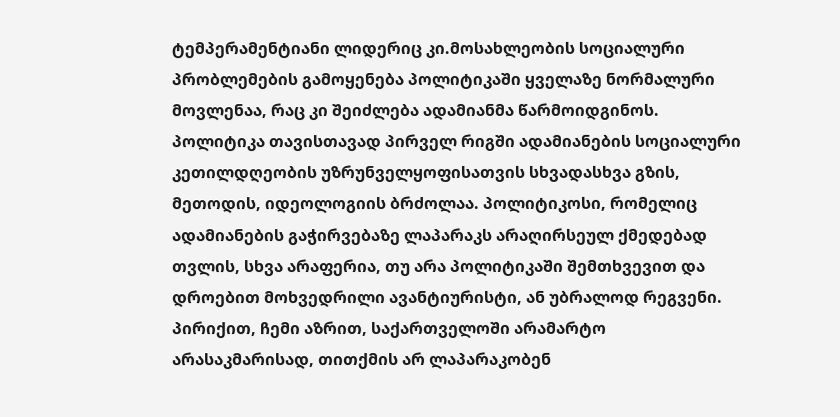ტემპერამენტიანი ლიდერიც კი.მოსახლეობის სოციალური პრობლემების გამოყენება პოლიტიკაში ყველაზე ნორმალური მოვლენაა, რაც კი შეიძლება ადამიანმა წარმოიდგინოს. პოლიტიკა თავისთავად პირველ რიგში ადამიანების სოციალური კეთილდღეობის უზრუნველყოფისათვის სხვადასხვა გზის, მეთოდის, იდეოლოგიის ბრძოლაა. პოლიტიკოსი, რომელიც ადამიანების გაჭირვებაზე ლაპარაკს არაღირსეულ ქმედებად თვლის, სხვა არაფერია, თუ არა პოლიტიკაში შემთხვევით და დროებით მოხვედრილი ავანტიურისტი, ან უბრალოდ რეგვენი. პირიქით, ჩემი აზრით, საქართველოში არამარტო არასაკმარისად, თითქმის არ ლაპარაკობენ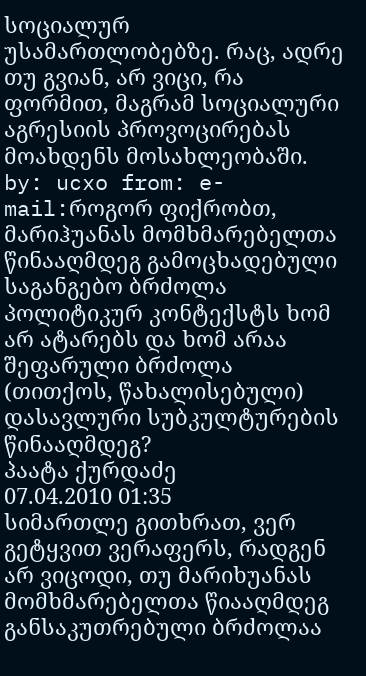სოციალურ უსამართლობებზე. რაც, ადრე თუ გვიან, არ ვიცი, რა ფორმით, მაგრამ სოციალური აგრესიის პროვოცირებას მოახდენს მოსახლეობაში.
by: ucxo from: e-mail:როგორ ფიქრობთ, მარიჰუანას მომხმარებელთა წინააღმდეგ გამოცხადებული საგანგებო ბრძოლა პოლიტიკურ კონტექსტს ხომ არ ატარებს და ხომ არაა შეფარული ბრძოლა (თითქოს, წახალისებული) დასავლური სუბკულტურების წინააღმდეგ?
პაატა ქურდაძე
07.04.2010 01:35
სიმართლე გითხრათ, ვერ გეტყვით ვერაფერს, რადგენ არ ვიცოდი, თუ მარიხუანას მომხმარებელთა წიააღმდეგ განსაკუთრებული ბრძოლაა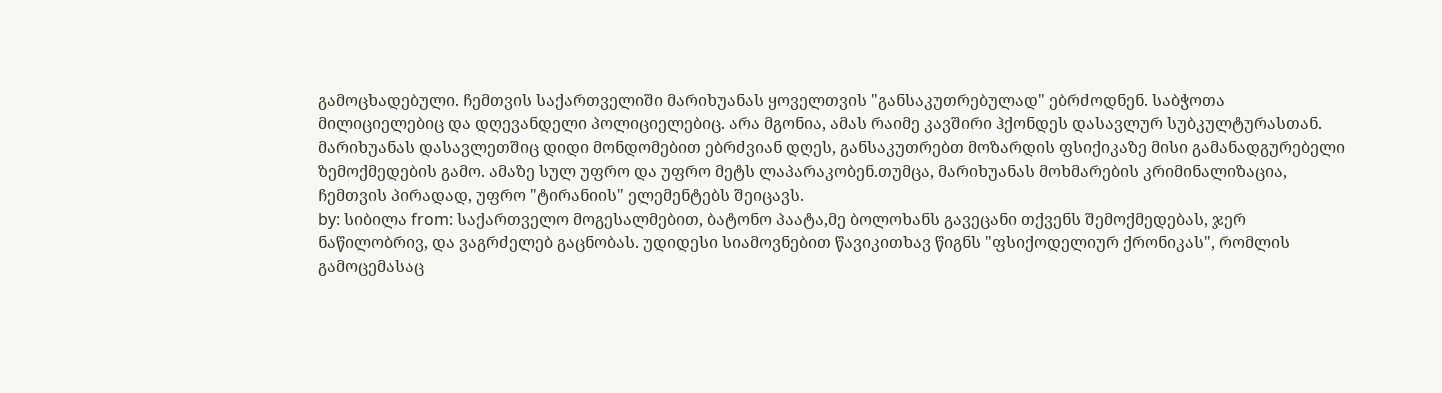გამოცხადებული. ჩემთვის საქართველიში მარიხუანას ყოველთვის "განსაკუთრებულად" ებრძოდნენ. საბჭოთა მილიციელებიც და დღევანდელი პოლიციელებიც. არა მგონია, ამას რაიმე კავშირი ჰქონდეს დასავლურ სუბკულტურასთან. მარიხუანას დასავლეთშიც დიდი მონდომებით ებრძვიან დღეს, განსაკუთრებთ მოზარდის ფსიქიკაზე მისი გამანადგურებელი ზემოქმედების გამო. ამაზე სულ უფრო და უფრო მეტს ლაპარაკობენ.თუმცა, მარიხუანას მოხმარების კრიმინალიზაცია, ჩემთვის პირადად, უფრო "ტირანიის" ელემენტებს შეიცავს.
by: სიბილა from: საქართველო მოგესალმებით, ბატონო პაატა,მე ბოლოხანს გავეცანი თქვენს შემოქმედებას, ჯერ ნაწილობრივ, და ვაგრძელებ გაცნობას. უდიდესი სიამოვნებით წავიკითხავ წიგნს "ფსიქოდელიურ ქრონიკას", რომლის გამოცემასაც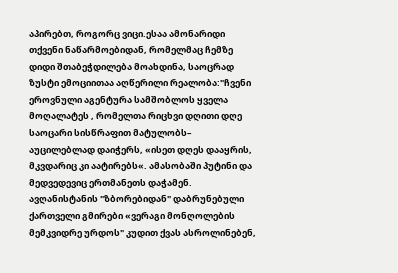აპირებთ, როგორც ვიცი.ესაა ამონარიდი თქვენი ნაწარმოებიდან, რომელმაც ჩემზე დიდი შთაბეჭდილება მოახდინა, საოცრად ზუსტი ემოციითაა აღწერილი რეალობა:"ჩვენი ეროვნული აგენტურა სამშობლოს ყველა მოღალატეს , რომელთა რიცხვი დღითი დღე საოცარი სისწრაფით მატულობს– აუცილებლად დაიჭერს, «ისეთ დღეს დააყრის, მკვდარიც კი აატირებს«. ამასობაში პუტინი და მედვედევიც ერთმანეთს დაჭამენ. ავღანისტანის "ზბორებიდან" დაბრუნებული ქართველი გმირები «ვერაგი მონღოლების მემკვიდრე ურდოს" კუდით ქვას ასროლინებენ,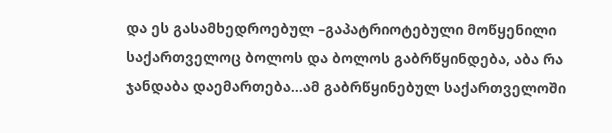და ეს გასამხედროებულ –გაპატრიოტებული მოწყენილი საქართველოც ბოლოს და ბოლოს გაბრწყინდება, აბა რა ჯანდაბა დაემართება…ამ გაბრწყინებულ საქართველოში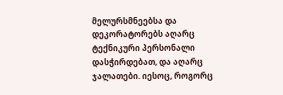მელურსმნეებსა და დეკორატორებს აღარც ტექნიკური პერსონალი დასჭირდებათ, და აღარც ჯალათები. იესოც, როგორც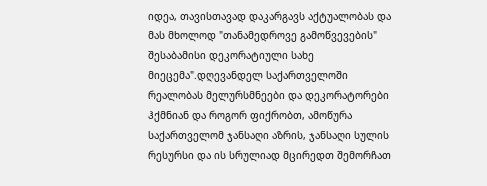იდეა, თავისთავად დაკარგავს აქტუალობას და მას მხოლოდ "თანამედროვე გამოწვევების" შესაბამისი დეკორატიული სახე მიეცემა".დღევანდელ საქართველოში რეალობას მელურსმნეები და დეკორატორები ჰქმნიან და როგორ ფიქრობთ, ამოწურა საქართველომ ჯანსაღი აზრის, ჯანსაღი სულის რესურსი და ის სრულიად მცირედთ შემორჩათ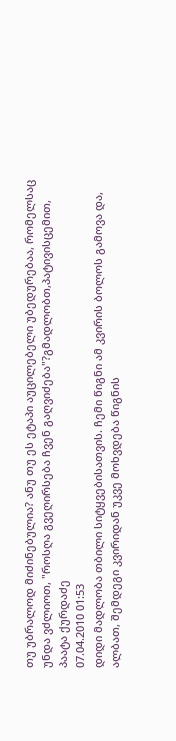თუ უბრალოდ მიძინებულია? ანუ თუ ეს ეტაპი აუცილებელი უბედურებაა, რომელსაც უნდა ვძლიოთ, "როსღა გვეღირსება ჩვენ გაღვიძება"?გმადლობთ,პატივისცემით,
პაატა ქურდაძე
07.04.2010 01:53
დიდი მადლობა თბილი სიტყვებისათვის. ჩემი წიგნი ამ კვირის ბოლოს გამოვა და, ალბათ, შემდეგი კვირიდან უკვე მოხვდება წიგნის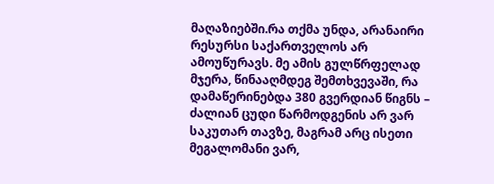მაღაზიებში.რა თქმა უნდა, არანაირი რესურსი საქართველოს არ ამოუწურავს. მე ამის გულწრფელად მჯერა, წინააღმდეგ შემთხვევაში, რა დამაწერინებდა 380 გვერდიან წიგნს – ძალიან ცუდი წარმოდგენის არ ვარ საკუთარ თავზე, მაგრამ არც ისეთი მეგალომანი ვარ,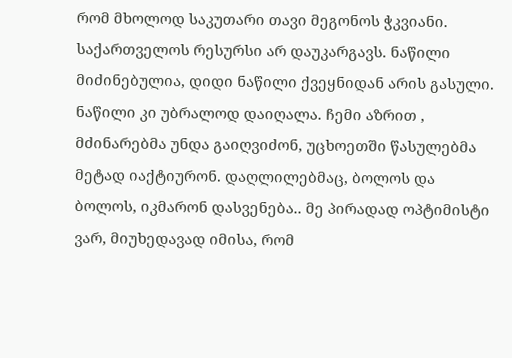რომ მხოლოდ საკუთარი თავი მეგონოს ჭკვიანი. საქართველოს რესურსი არ დაუკარგავს. ნაწილი მიძინებულია, დიდი ნაწილი ქვეყნიდან არის გასული. ნაწილი კი უბრალოდ დაიღალა. ჩემი აზრით , მძინარებმა უნდა გაიღვიძონ, უცხოეთში წასულებმა მეტად იაქტიურონ. დაღლილებმაც, ბოლოს და ბოლოს, იკმარონ დასვენება.. მე პირადად ოპტიმისტი ვარ, მიუხედავად იმისა, რომ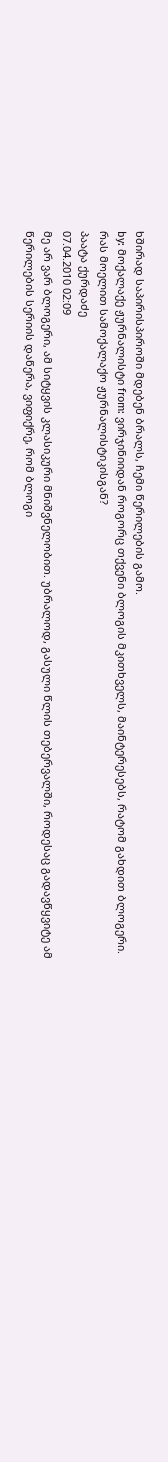ხშირად საპირისპიროში მდებენ ბრალს, ჩემი წერილების გამო.
by: მოქალაქე ჟურნალისტი from: ვირჯინიიდან როგორც თქვენი ბლოგის მკითხველს, მაინტერესებს, რატომ გახდით ბლოგერი. რას მოელით სამოქალაქო ჟურნალისტიკისგან?
პაატა ქურდაძე
07.04.2010 02:09
მე არ ვარ ბლოგერი, ამ სიტყვის კლასიკური მნიშვნელობით. უბრალოდ, გასული წლის თებერვალში, როდესაც გადავწყვიტე ამ წერილების სერიის დაწერა, ვიფიქრე, რომ ბლოგი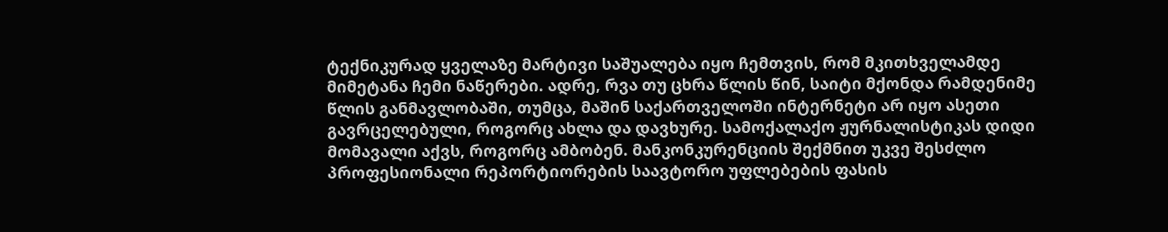ტექნიკურად ყველაზე მარტივი საშუალება იყო ჩემთვის, რომ მკითხველამდე მიმეტანა ჩემი ნაწერები. ადრე, რვა თუ ცხრა წლის წინ, საიტი მქონდა რამდენიმე წლის განმავლობაში, თუმცა, მაშინ საქართველოში ინტერნეტი არ იყო ასეთი გავრცელებული, როგორც ახლა და დავხურე. სამოქალაქო ჟურნალისტიკას დიდი მომავალი აქვს, როგორც ამბობენ. მანკონკურენციის შექმნით უკვე შესძლო პროფესიონალი რეპორტიორების საავტორო უფლებების ფასის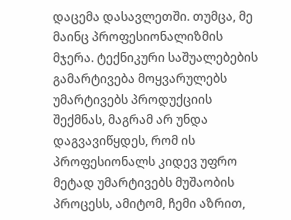დაცემა დასავლეთში. თუმცა, მე მაინც პროფესიონალიზმის მჯერა. ტექნიკური საშუალებების გამარტივება მოყვარულებს უმარტივებს პროდუქციის შექმნას, მაგრამ არ უნდა დაგვავიწყდეს, რომ ის პროფესიონალს კიდევ უფრო მეტად უმარტივებს მუშაობის პროცესს, ამიტომ, ჩემი აზრით,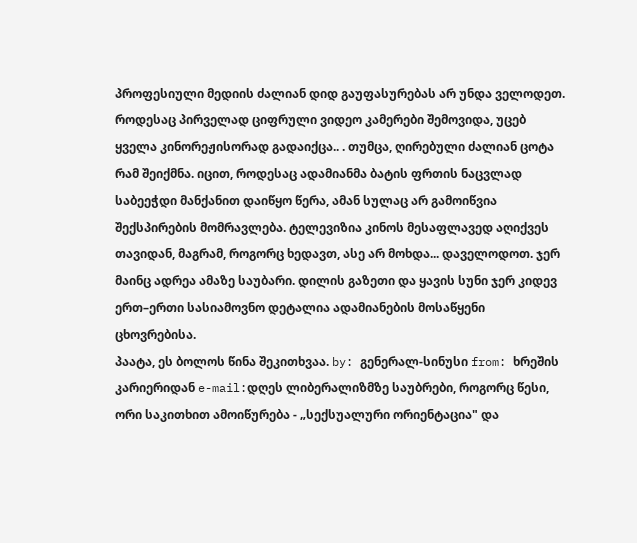პროფესიული მედიის ძალიან დიდ გაუფასურებას არ უნდა ველოდეთ. როდესაც პირველად ციფრული ვიდეო კამერები შემოვიდა, უცებ ყველა კინორეჟისორად გადაიქცა.. . თუმცა, ღირებული ძალიან ცოტა რამ შეიქმნა. იცით, როდესაც ადამიანმა ბატის ფრთის ნაცვლად საბეეჭდი მანქანით დაიწყო წერა, ამან სულაც არ გამოიწვია შექსპირების მომრავლება. ტელევიზია კინოს მესაფლავედ აღიქვეს თავიდან, მაგრამ, როგორც ხედავთ, ასე არ მოხდა... დაველოდოთ. ჯერ მაინც ადრეა ამაზე საუბარი. დილის გაზეთი და ყავის სუნი ჯერ კიდევ ერთ–ერთი სასიამოვნო დეტალია ადამიანების მოსაწყენი ცხოვრებისა.
პაატა, ეს ბოლოს წინა შეკითხვაა. by: გენერალ-სინუსი from: ხრეშის კარიერიდან e-mail:დღეს ლიბერალიზმზე საუბრები, როგორც წესი, ორი საკითხით ამოიწურება - „სექსუალური ორიენტაცია" და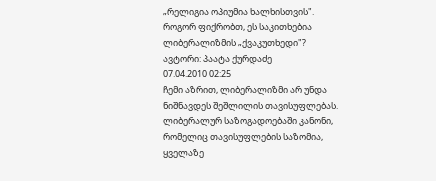„რელიგია ოპიუმია ხალხისთვის". როგორ ფიქრობთ, ეს საკითხებია ლიბერალიზმის „ქვაკუთხედი"?
ავტორი: პაატა ქურდაძე
07.04.2010 02:25
ჩემი აზრით, ლიბერალიზმი არ უნდა ნიშნავდეს შეშლილის თავისუფლებას. ლიბერალურ საზოგადოებაში კანონი, რომელიც თავისუფლების საზომია, ყველაზე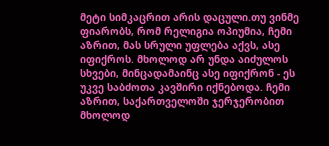მეტი სიმკაცრით არის დაცული.თუ ვინმე ფიარობს, რომ რელიგია ოპიუმია, ჩემი აზრით, მას სრული უფლება აქვს, ასე იფიქროს. მხოლოდ არ უნდა აიძულოს სხვები, მინცადამაინც ასე იფიქრონ - ეს უკვე საბძოთა კავშირი იქნებოდა. ჩემი აზრით, საქართველოში ჯერჯერობით მხოლოდ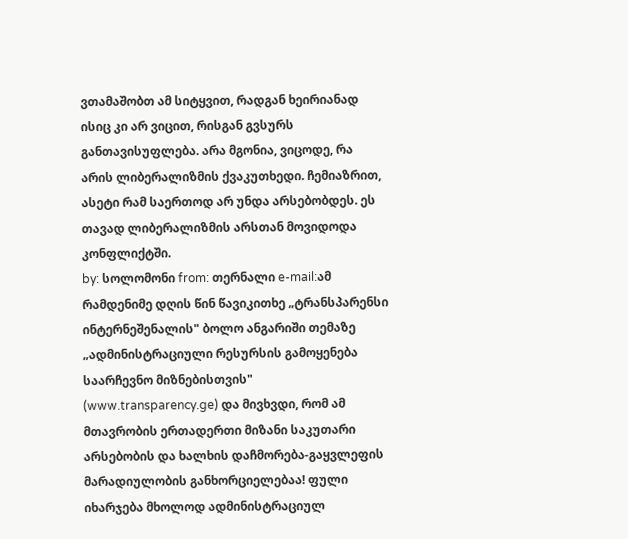ვთამაშობთ ამ სიტყვით, რადგან ხეირიანად ისიც კი არ ვიცით, რისგან გვსურს განთავისუფლება. არა მგონია, ვიცოდე, რა არის ლიბერალიზმის ქვაკუთხედი. ჩემიაზრით, ასეტი რამ საერთოდ არ უნდა არსებობდეს. ეს თავად ლიბერალიზმის არსთან მოვიდოდა კონფლიქტში.
by: სოლომონი from: თერნალი e-mail:ამ რამდენიმე დღის წინ წავიკითხე „ტრანსპარენსი ინტერნეშენალის" ბოლო ანგარიში თემაზე „ადმინისტრაციული რესურსის გამოყენება საარჩევნო მიზნებისთვის" (www.transparency.ge) და მივხვდი, რომ ამ მთავრობის ერთადერთი მიზანი საკუთარი არსებობის და ხალხის დაჩმორება-გაყვლეფის მარადიულობის განხორციელებაა! ფული იხარჯება მხოლოდ ადმინისტრაციულ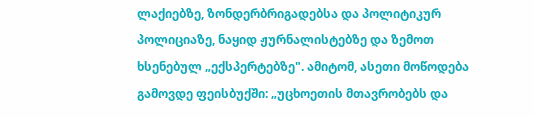ლაქიებზე, ზონდერბრიგადებსა და პოლიტიკურ პოლიციაზე, ნაყიდ ჟურნალისტებზე და ზემოთ ხსენებულ „ექსპერტებზე". ამიტომ, ასეთი მოწოდება გამოვდე ფეისბუქში: „უცხოეთის მთავრობებს და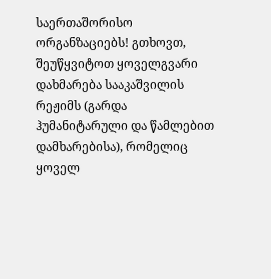საერთაშორისო ორგანზაციებს! გთხოვთ, შეუწყვიტოთ ყოველგვარი დახმარება სააკაშვილის რეჟიმს (გარდა ჰუმანიტარული და წამლებით დამხარებისა), რომელიც ყოველ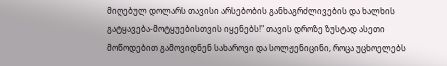მიღებულ დოლარს თავისი არსებობის განხაგრძლივების და ხალხის გატყავება-მოტყუებისთვის იყენებს!" თავის დროზე ზუსტად ასეთი მოწოდებით გამოვიდნენ სახაროვი და სოლჟენიცინი, როცა უცხოელებს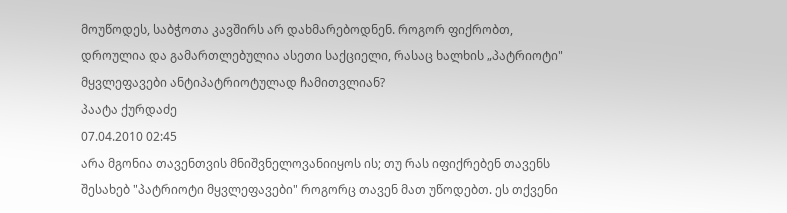მოუწოდეს, საბჭოთა კავშირს არ დახმარებოდნენ. როგორ ფიქრობთ, დროულია და გამართლებულია ასეთი საქციელი, რასაც ხალხის „პატრიოტი" მყვლეფავები ანტიპატრიოტულად ჩამითვლიან?
პაატა ქურდაძე
07.04.2010 02:45
არა მგონია თავენთვის მნიშვნელოვანიიყოს ის; თუ რას იფიქრებენ თავენს შესახებ "პატრიოტი მყვლეფავები" როგორც თავენ მათ უწოდებთ. ეს თქვენი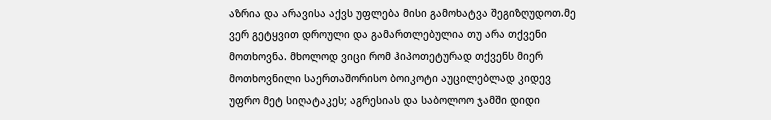აზრია და არავისა აქვს უფლება მისი გამოხატვა შეგიზღუდოთ.მე ვერ გეტყვით დროული და გამართლებულია თუ არა თქვენი მოთხოვნა. მხოლოდ ვიცი რომ ჰიპოთეტურად თქვენს მიერ მოთხოვნილი საერთაშორისო ბოიკოტი აუცილებლად კიდევ უფრო მეტ სიღატაკეს; აგრესიას და საბოლოო ჯამში დიდი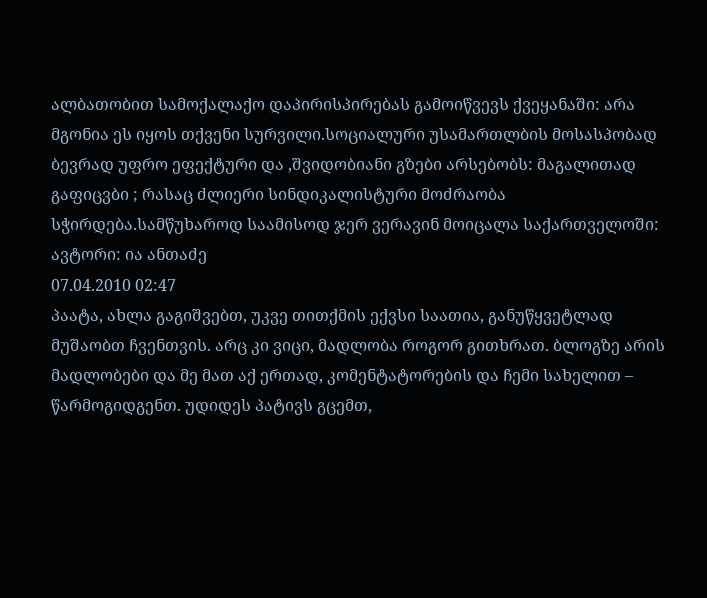ალბათობით სამოქალაქო დაპირისპირებას გამოიწვევს ქვეყანაში: არა მგონია ეს იყოს თქვენი სურვილი.სოციალური უსამართლბის მოსასპობად ბევრად უფრო ეფექტური და ,შვიდობიანი გზები არსებობს: მაგალითად გაფიცვბი ; რასაც ძლიერი სინდიკალისტური მოძრაობა სჭირდება.სამწუხაროდ საამისოდ ჯერ ვერავინ მოიცალა საქართველოში:
ავტორი: ია ანთაძე
07.04.2010 02:47
პაატა, ახლა გაგიშვებთ, უკვე თითქმის ექვსი საათია, განუწყვეტლად მუშაობთ ჩვენთვის. არც კი ვიცი, მადლობა როგორ გითხრათ. ბლოგზე არის მადლობები და მე მათ აქ ერთად, კომენტატორების და ჩემი სახელით – წარმოგიდგენთ. უდიდეს პატივს გცემთ,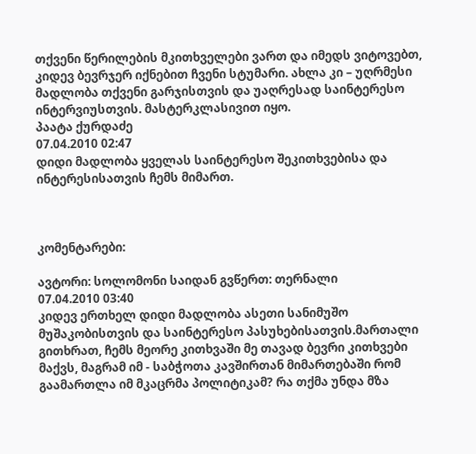თქვენი წერილების მკითხველები ვართ და იმედს ვიტოვებთ, კიდევ ბევრჯერ იქნებით ჩვენი სტუმარი. ახლა კი – უღრმესი მადლობა თქვენი გარჯისთვის და უაღრესად საინტერესო ინტერვიუსთვის. მასტერკლასივით იყო.
პაატა ქურდაძე
07.04.2010 02:47
დიდი მადლობა ყველას საინტერესო შეკითხვებისა და ინტერესისათვის ჩემს მიმართ.



კომენტარები:

ავტორი: სოლომონი საიდან გვწერთ: თერნალი
07.04.2010 03:40
კიდევ ერთხელ დიდი მადლობა ასეთი სანიმუშო მუშაკობისთვის და საინტერესო პასუხებისათვის.მართალი გითხრათ, ჩემს მეორე კითხვაში მე თავად ბევრი კითხვები მაქვს, მაგრამ იმ - საბჭოთა კავშირთან მიმართებაში რომ გაამართლა იმ მკაცრმა პოლიტიკამ? რა თქმა უნდა მზა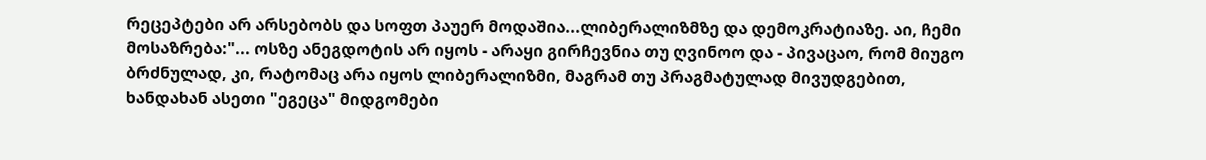რეცეპტები არ არსებობს და სოფთ პაუერ მოდაშია...ლიბერალიზმზე და დემოკრატიაზე. აი, ჩემი მოსაზრება:"... ოსზე ანეგდოტის არ იყოს - არაყი გირჩევნია თუ ღვინოო და - პივაცაო, რომ მიუგო ბრძნულად, კი, რატომაც არა იყოს ლიბერალიზმი, მაგრამ თუ პრაგმატულად მივუდგებით, ხანდახან ასეთი "ეგეცა" მიდგომები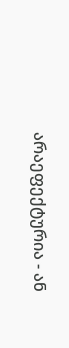არაეფექტურია - ან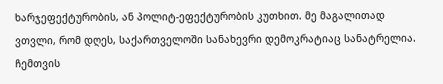ხარჯეფექტურობის, ან პოლიტ-ეფექტურობის კუთხით. მე მაგალითად ვთვლი, რომ დღეს, საქართველოში სანახევრი დემოკრატიაც სანატრელია. ჩემთვის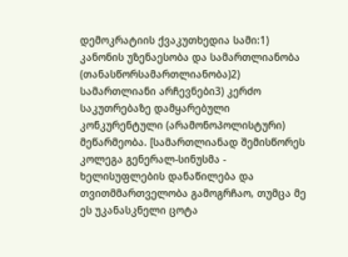დემოკრატიის ქვაკუთხედია სამი:1) კანონის უზენაესობა და სამართლიანობა (თანასწორსამართლიანობა)2) სამართლიანი არჩევნები3) კერძო საკუთრებაზე დამყარებული კონკურენტული (არამონოპოლისტური) მეწარმეობა. [სამართლიანად შემისწორეს კოლეგა გენერალ-სინუსმა - ხელისუფლების დანაწილება და თვითმმართველობა გამოგრჩაო, თუმცა მე ეს უკანასკნელი ცოტა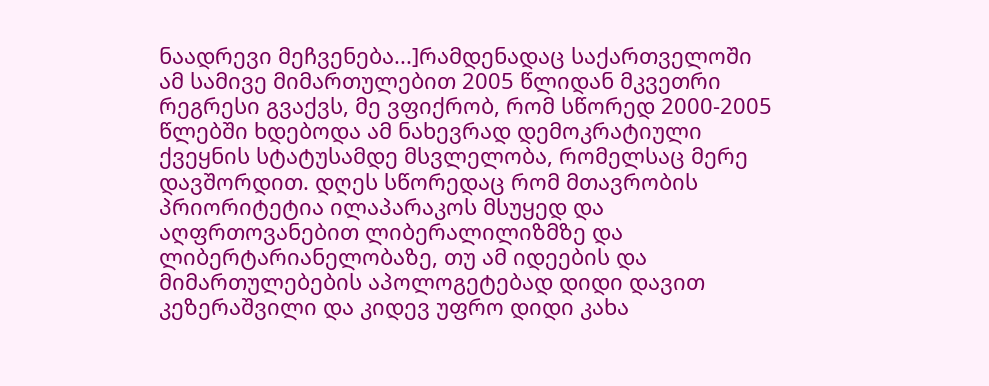ნაადრევი მეჩვენება...]რამდენადაც საქართველოში ამ სამივე მიმართულებით 2005 წლიდან მკვეთრი რეგრესი გვაქვს, მე ვფიქრობ, რომ სწორედ 2000-2005 წლებში ხდებოდა ამ ნახევრად დემოკრატიული ქვეყნის სტატუსამდე მსვლელობა, რომელსაც მერე დავშორდით. დღეს სწორედაც რომ მთავრობის პრიორიტეტია ილაპარაკოს მსუყედ და აღფრთოვანებით ლიბერალილიზმზე და ლიბერტარიანელობაზე, თუ ამ იდეების და მიმართულებების აპოლოგეტებად დიდი დავით კეზერაშვილი და კიდევ უფრო დიდი კახა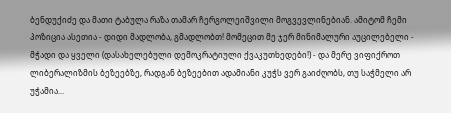ბენდუქიძე და მათი ტაბულა რაზა თამარ ჩერგოლეიშვილი მოგვევლინებიან. ამიტომ ჩემი პოზიცია ასეთია - დიდი მადლობა, გმადლობთ! მომეცით მე ჯერ მინიმალური აუცილებელი - მჭადი და ყველი (დასახელებული დემოკრატიული ქვაკუთხედები!) - და მერე ვიფიქროთ ლიბერალიზმის ბეზეებზე, რადგან ბეზეებით ადამიანი კუჭს ვერ გაიძღობს, თუ საჭმელი არ უჭამია...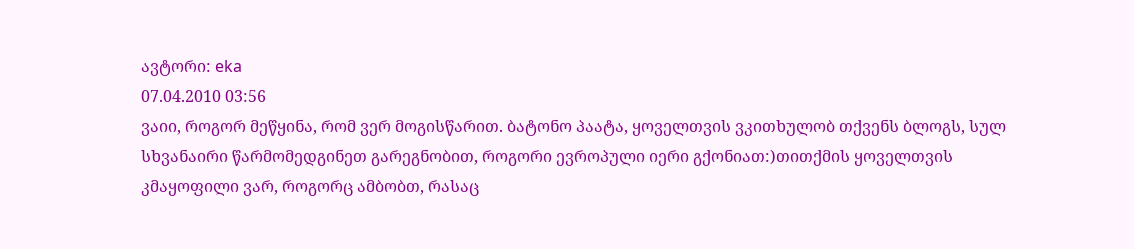ავტორი: eka
07.04.2010 03:56
ვაიი, როგორ მეწყინა, რომ ვერ მოგისწარით. ბატონო პაატა, ყოველთვის ვკითხულობ თქვენს ბლოგს, სულ სხვანაირი წარმომედგინეთ გარეგნობით, როგორი ევროპული იერი გქონიათ:)თითქმის ყოველთვის კმაყოფილი ვარ, როგორც ამბობთ, რასაც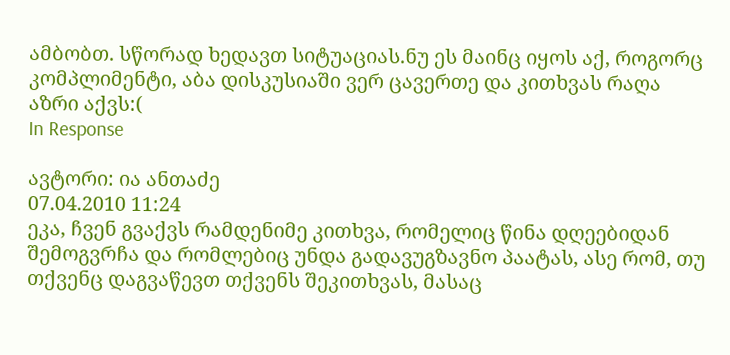ამბობთ. სწორად ხედავთ სიტუაციას.ნუ ეს მაინც იყოს აქ, როგორც კომპლიმენტი, აბა დისკუსიაში ვერ ცავერთე და კითხვას რაღა აზრი აქვს:(
In Response

ავტორი: ია ანთაძე
07.04.2010 11:24
ეკა, ჩვენ გვაქვს რამდენიმე კითხვა, რომელიც წინა დღეებიდან შემოგვრჩა და რომლებიც უნდა გადავუგზავნო პაატას, ასე რომ, თუ თქვენც დაგვაწევთ თქვენს შეკითხვას, მასაც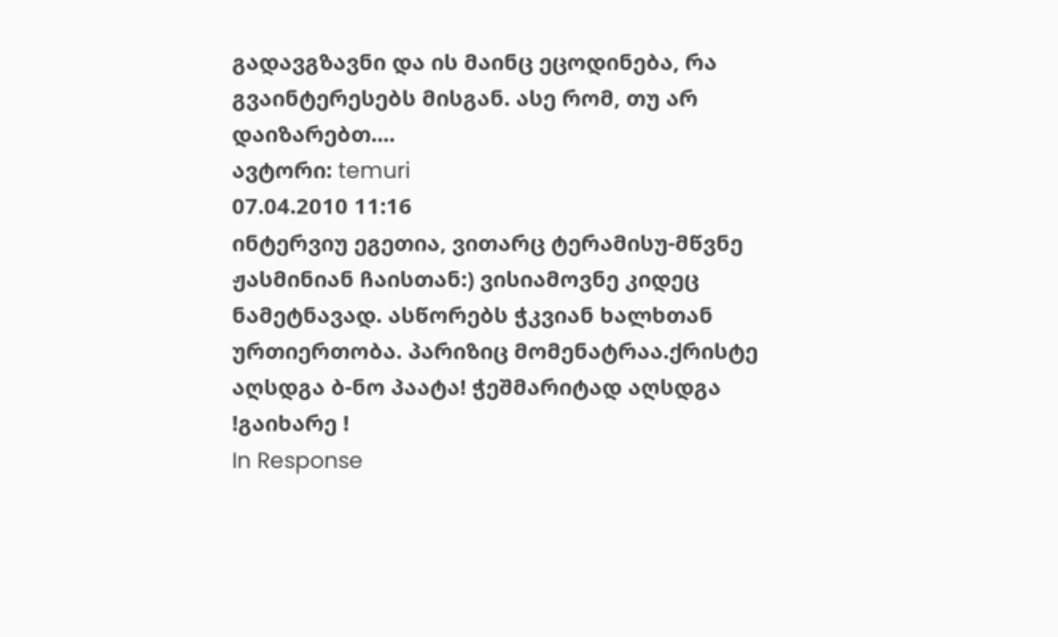გადავგზავნი და ის მაინც ეცოდინება, რა გვაინტერესებს მისგან. ასე რომ, თუ არ დაიზარებთ....
ავტორი: temuri
07.04.2010 11:16
ინტერვიუ ეგეთია, ვითარც ტერამისუ-მწვნე ჟასმინიან ჩაისთან:) ვისიამოვნე კიდეც ნამეტნავად. ასწორებს ჭკვიან ხალხთან ურთიერთობა. პარიზიც მომენატრაა.ქრისტე აღსდგა ბ-ნო პაატა! ჭეშმარიტად აღსდგა !გაიხარე !
In Response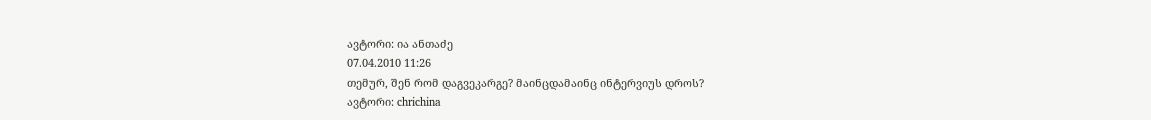ავტორი: ია ანთაძე
07.04.2010 11:26
თემურ, შენ რომ დაგვეკარგე? მაინცდამაინც ინტერვიუს დროს?
ავტორი: chrichina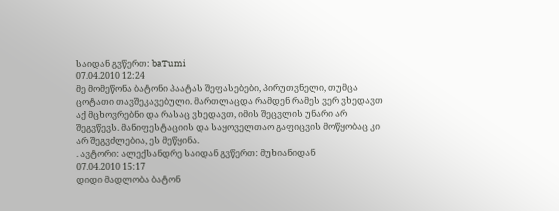საიდან გვწერთ: baTumi
07.04.2010 12:24
მე მომეწონა ბატონი პაატას შეფასებები, პირუთვნელი, თუმცა ცოტათი თავშეკავებული. მართლაცდა რამდენ რამეს ვერ ვხედავთ აქ მცხოვრებნი და რასაც ვხედავთ, იმის შეცვლის უნარი არ შეგვწევს. მანიფესტაციის და საყოველთაო გაფიცვის მოწყობაც კი არ შეგვძლებია, ეს მეწყინა.
. ავტორი: ალექსანდრე საიდან გვწერთ: მუხიანიდან
07.04.2010 15:17
დიდი მადლობა ბატონ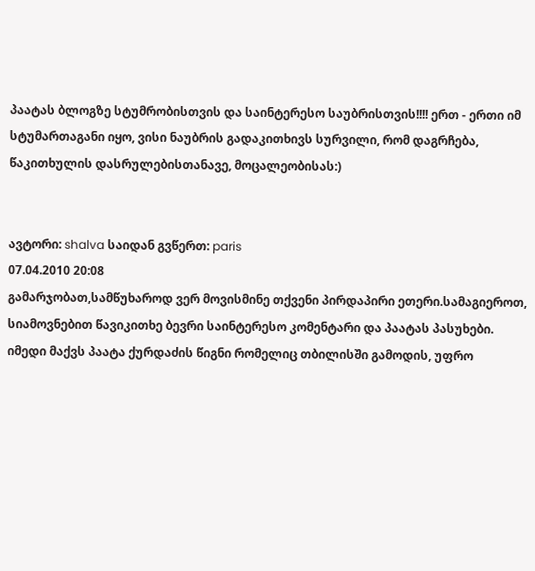პაატას ბლოგზე სტუმრობისთვის და საინტერესო საუბრისთვის!!!! ერთ - ერთი იმ სტუმართაგანი იყო, ვისი ნაუბრის გადაკითხივს სურვილი, რომ დაგრჩება, წაკითხულის დასრულებისთანავე, მოცალეობისას:)


ავტორი: shalva საიდან გვწერთ: paris
07.04.2010 20:08
გამარჯობათ,სამწუხაროდ ვერ მოვისმინე თქვენი პირდაპირი ეთერი.სამაგიეროთ, სიამოვნებით წავიკითხე ბევრი საინტერესო კომენტარი და პაატას პასუხები. იმედი მაქვს პაატა ქურდაძის წიგნი რომელიც თბილისში გამოდის, უფრო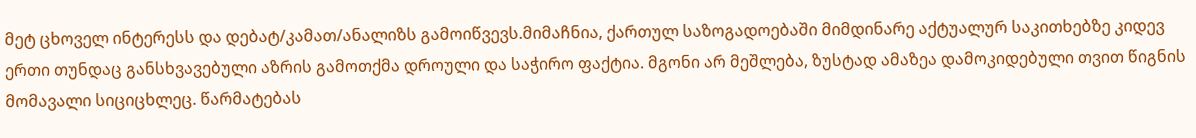მეტ ცხოველ ინტერესს და დებატ/კამათ/ანალიზს გამოიწვევს.მიმაჩნია, ქართულ საზოგადოებაში მიმდინარე აქტუალურ საკითხებზე კიდევ ერთი თუნდაც განსხვავებული აზრის გამოთქმა დროული და საჭირო ფაქტია. მგონი არ მეშლება, ზუსტად ამაზეა დამოკიდებული თვით წიგნის მომავალი სიციცხლეც. წარმატებას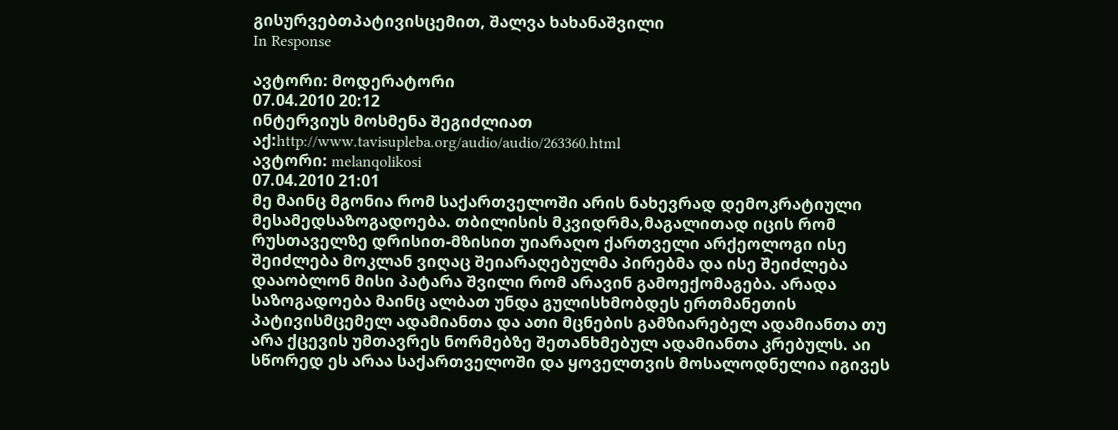გისურვებთპატივისცემით, შალვა ხახანაშვილი
In Response

ავტორი: მოდერატორი
07.04.2010 20:12
ინტერვიუს მოსმენა შეგიძლიათ აქ:http://www.tavisupleba.org/audio/audio/263360.html
ავტორი: melanqolikosi
07.04.2010 21:01
მე მაინც მგონია რომ საქართველოში არის ნახევრად დემოკრატიული მესამედსაზოგადოება. თბილისის მკვიდრმა,მაგალითად იცის რომ რუსთაველზე დრისით-მზისით უიარაღო ქართველი არქეოლოგი ისე შეიძლება მოკლან ვიღაც შეიარაღებულმა პირებმა და ისე შეიძლება დააობლონ მისი პატარა შვილი რომ არავინ გამოექომაგება. არადა საზოგადოება მაინც ალბათ უნდა გულისხმობდეს ერთმანეთის პატივისმცემელ ადამიანთა და ათი მცნების გამზიარებელ ადამიანთა თუ არა ქცევის უმთავრეს ნორმებზე შეთანხმებულ ადამიანთა კრებულს. აი სწორედ ეს არაა საქართველოში და ყოველთვის მოსალოდნელია იგივეს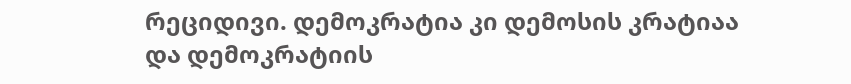რეციდივი. დემოკრატია კი დემოსის კრატიაა და დემოკრატიის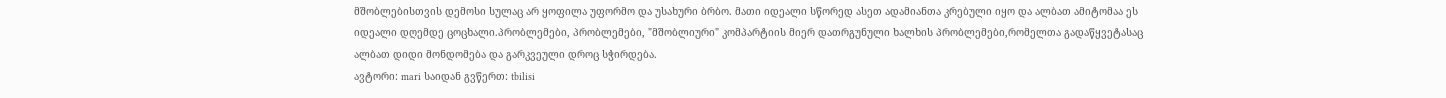მშობლებისთვის დემოსი სულაც არ ყოფილა უფორმო და უსახური ბრბო. მათი იდეალი სწორედ ასეთ ადამიანთა კრებული იყო და ალბათ ამიტომაა ეს იდეალი დღემდე ცოცხალი.პრობლემები, პრობლემები, "მშობლიური" კომპარტიის მიერ დათრგუნული ხალხის პრობლემები,რომელთა გადაწყვეტასაც ალბათ დიდი მონდომება და გარკვეული დროც სჭირდება.
ავტორი: mari საიდან გვწერთ: tbilisi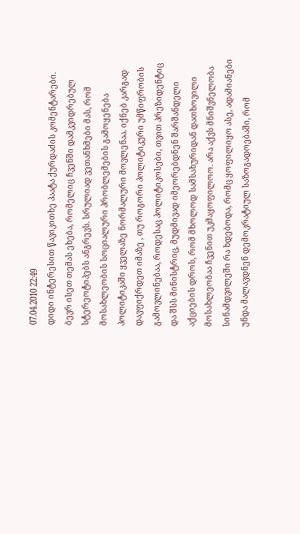07.04.2010 22:49
დიდი ინტერესით წავიკითხე პაატა ქურდაძის კომენტარები. ბევრ ისეთ თემას ეხება, რომელიც ჩვენში დამკვიდრებულ სტერეოტიპებს ანგრევს. სრულიად ვეთანხმები მას, რომ მოსახლეობის სოციალური პრობლემების გამოყენება პოლიტიკაში ყველაზე ნორმალური მოვლენაა. იქნებ კარგად დავფიქრდეთ იმაზე , თუ როგორი პოლიტიკური უმწიფრობის გამოვლინებაა, როდესაც პოლიტიკოსები, თვით პრეზიდენტიც და შსს მინისტრიც, მუდმივად იმეორებდნენ შარშანდელი აქციების დროს, რომ მხოლოდ სამსახურიდან დათხოვილი მოსახლეობაა ჩვენით უკმაყოფილოო. არა აქვს მნიშვნელობა სინამდვილეში რა ხდებოდა, რომც ყოფილიყო ასე, ადამიანები უნდა მალავდნენ დემოკრატიულ საზოგადოებაში, რომ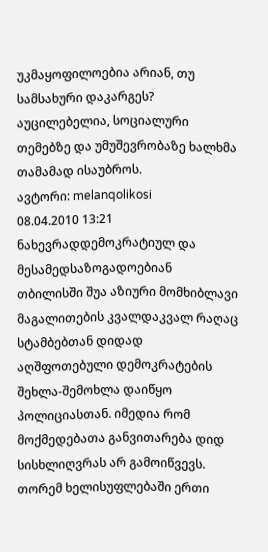უკმაყოფილოებია არიან, თუ სამსახური დაკარგეს? აუცილებელია, სოციალური თემებზე და უმუშევრობაზე ხალხმა თამამად ისაუბროს.
ავტორი: melanqolikosi
08.04.2010 13:21
ნახევრადდემოკრატიულ და მესამედსაზოგადოებიან თბილისში შუა აზიური მომხიბლავი მაგალითების კვალდაკვალ რაღაც სტამბებთან დიდად აღშფოთებული დემოკრატების შეხლა-შემოხლა დაიწყო პოლიციასთან. იმედია რომ მოქმედებათა განვითარება დიდ სისხლიღვრას არ გამოიწვევს. თორემ ხელისუფლებაში ერთი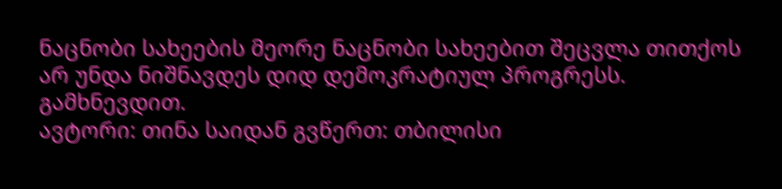ნაცნობი სახეების მეორე ნაცნობი სახეებით შეცვლა თითქოს არ უნდა ნიშნავდეს დიდ დემოკრატიულ პროგრესს. გამხნევდით.
ავტორი: თინა საიდან გვწერთ: თბილისი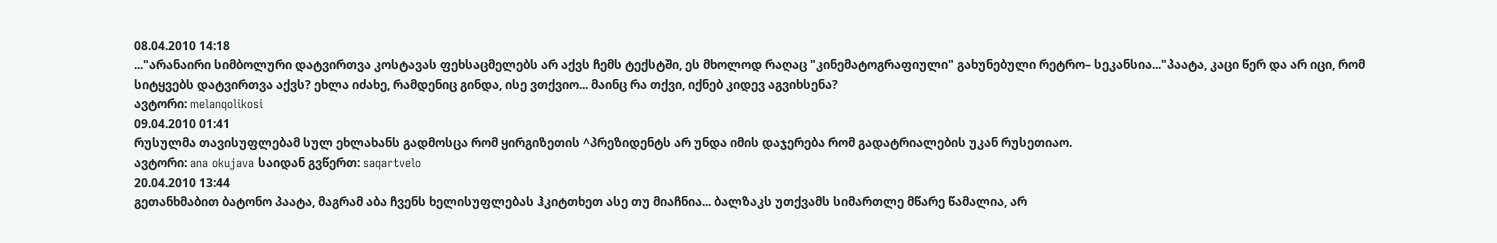08.04.2010 14:18
..."არანაირი სიმბოლური დატვირთვა კოსტავას ფეხსაცმელებს არ აქვს ჩემს ტექსტში, ეს მხოლოდ რაღაც "კინემატოგრაფიული" გახუნებული რეტრო– სეკანსია..."პაატა, კაცი წერ და არ იცი, რომ სიტყვებს დატვირთვა აქვს? ეხლა იძახე, რამდენიც გინდა, ისე ვთქვიო... მაინც რა თქვი, იქნებ კიდევ აგვიხსენა?
ავტორი: melanqolikosi
09.04.2010 01:41
რუსულმა თავისუფლებამ სულ ეხლახანს გადმოსცა რომ ყირგიზეთის ^პრეზიდენტს არ უნდა იმის დაჯერება რომ გადატრიალების უკან რუსეთიაო.
ავტორი: ana okujava საიდან გვწერთ: saqartvelo
20.04.2010 13:44
გეთანხმაბით ბატონო პაატა, მაგრამ აბა ჩვენს ხელისუფლებას ჰკიტთხეთ ასე თუ მიაჩნია... ბალზაკს უთქვამს სიმართლე მწარე წამალია, არ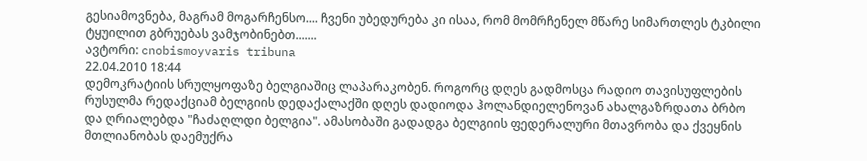გესიამოვნება, მაგრამ მოგარჩენსო.... ჩვენი უბედურება კი ისაა, რომ მომრჩენელ მწარე სიმართლეს ტკბილი ტყუილით გბრუებას ვამჯობინებთ.......
ავტორი: cnobismoyvaris tribuna
22.04.2010 18:44
დემოკრატიის სრულყოფაზე ბელგიაშიც ლაპარაკობენ. როგორც დღეს გადმოსცა რადიო თავისუფლების რუსულმა რედაქციამ ბელგიის დედაქალაქში დღეს დადიოდა ჰოლანდიელენოვან ახალგაზრდათა ბრბო და ღრიალებდა "ჩაძაღლდი ბელგია". ამასობაში გადადგა ბელგიის ფედერალური მთავრობა და ქვეყნის მთლიანობას დაემუქრა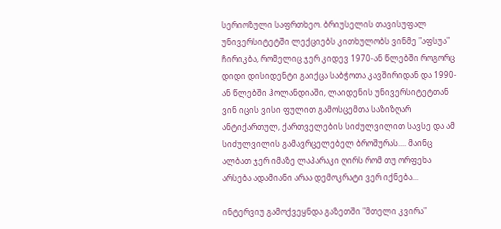სერიოზული საფრთხეო. ბრიუსელის თავისუფალ უნივერსიტეტში ლექციებს კითხულობს ვინმე "აფსუა" ჩირიკბა, რომელიც ჯერ კიდევ 1970-ან წლებში როგორც დიდი დისიდენტი გაიქცა საბჭოთა კავშირიდან და 1990-ან წლებში ჰოლანდიაში, ლაიდენის უნივერსიტეტთან ვინ იცის ვისი ფულით გამოსცემთა საზიზღარ ანტიქართულ, ქართველების სიძულვილით სავსე და ამ სიძულვილის გამავრცელებელ ბროშურას.... მაინც ალბათ ჯერ იმაზე ლაპარაკი ღირს რომ თუ ორფეხა არსება ადამიანი არაა დემოკრატი ვერ იქნება...

ინტერვიუ გამოქვეყნდა გაზეთში "მთელი კვირა"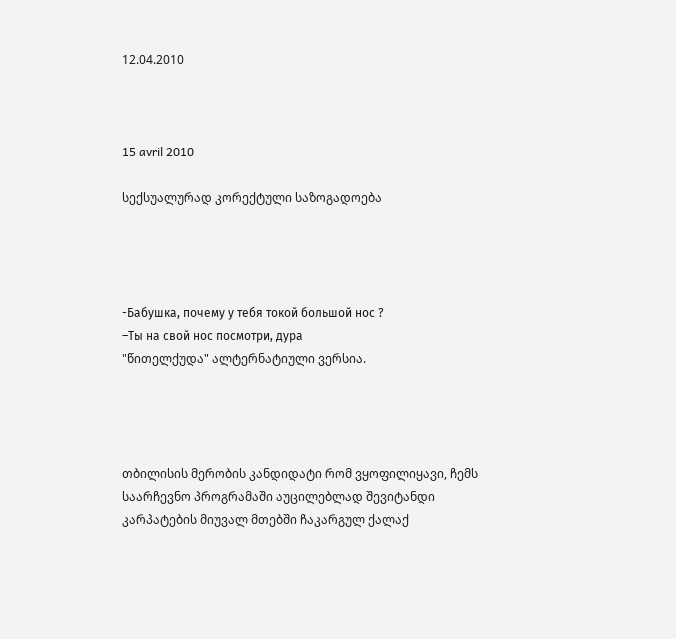12.04.2010



15 avril 2010

სექსუალურად კორექტული საზოგადოება




-Бабушка, почему у тебя токой большой нос ?
–Ты на свой нос посмотри, дура
"წითელქუდა" ალტერნატიული ვერსია.




თბილისის მერობის კანდიდატი რომ ვყოფილიყავი, ჩემს საარჩევნო პროგრამაში აუცილებლად შევიტანდი კარპატების მიუვალ მთებში ჩაკარგულ ქალაქ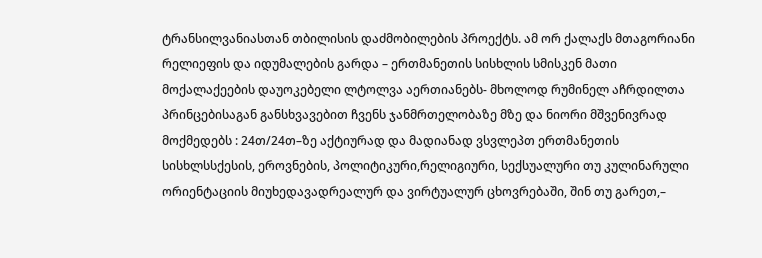ტრანსილვანიასთან თბილისის დაძმობილების პროექტს. ამ ორ ქალაქს მთაგორიანი რელიეფის და იდუმალების გარდა – ერთმანეთის სისხლის სმისკენ მათი მოქალაქეების დაუოკებელი ლტოლვა აერთიანებს- მხოლოდ რუმინელ აჩრდილთა პრინცებისაგან განსხვავებით ჩვენს ჯანმრთელობაზე მზე და ნიორი მშვენივრად მოქმედებს : 24თ/24თ–ზე აქტიურად და მადიანად ვსვლეპთ ერთმანეთის სისხლსსქესის, ეროვნების, პოლიტიკური,რელიგიური, სექსუალური თუ კულინარული ორიენტაციის მიუხედავადრეალურ და ვირტუალურ ცხოვრებაში, შინ თუ გარეთ,–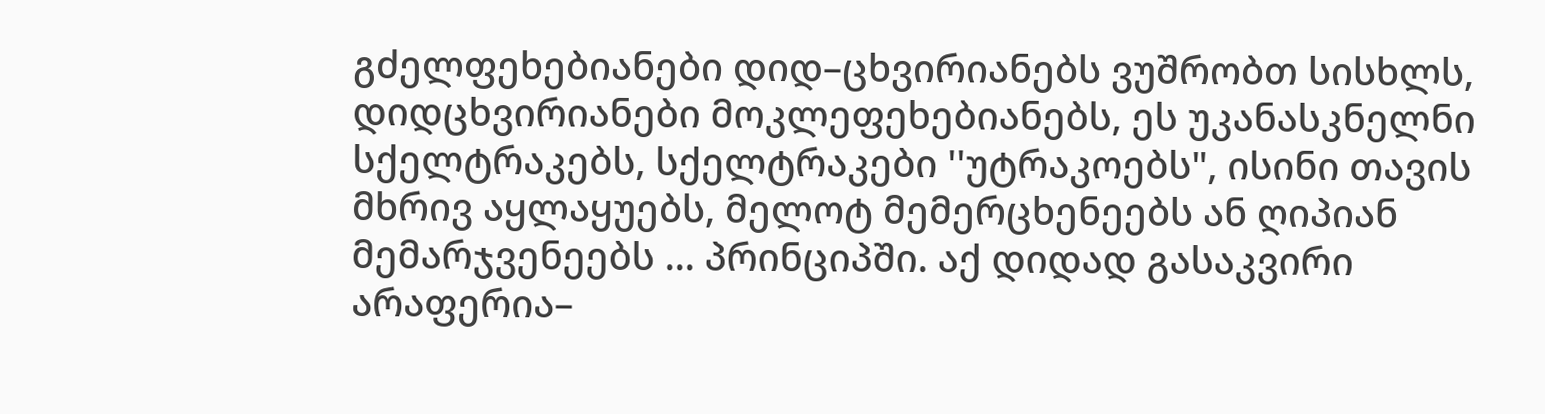გძელფეხებიანები დიდ–ცხვირიანებს ვუშრობთ სისხლს, დიდცხვირიანები მოკლეფეხებიანებს, ეს უკანასკნელნი სქელტრაკებს, სქელტრაკები ''უტრაკოებს", ისინი თავის მხრივ აყლაყუებს, მელოტ მემერცხენეებს ან ღიპიან მემარჯვენეებს ... პრინციპში. აქ დიდად გასაკვირი არაფერია–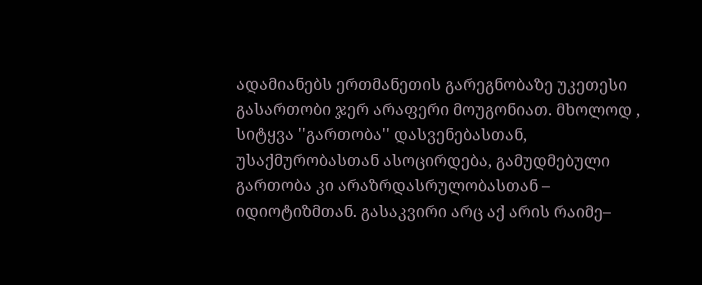ადამიანებს ერთმანეთის გარეგნობაზე უკეთესი გასართობი ჯერ არაფერი მოუგონიათ. მხოლოდ , სიტყვა ''გართობა'' დასვენებასთან, უსაქმურობასთან ასოცირდება, გამუდმებული გართობა კი არაზრდასრულობასთან – იდიოტიზმთან. გასაკვირი არც აქ არის რაიმე–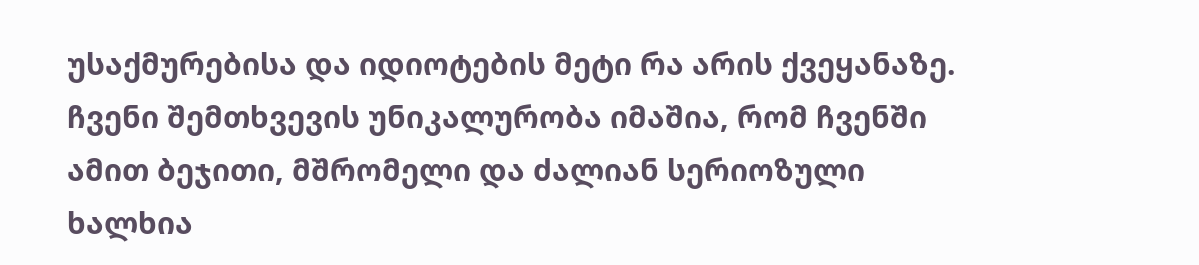უსაქმურებისა და იდიოტების მეტი რა არის ქვეყანაზე. ჩვენი შემთხვევის უნიკალურობა იმაშია, რომ ჩვენში ამით ბეჯითი, მშრომელი და ძალიან სერიოზული ხალხია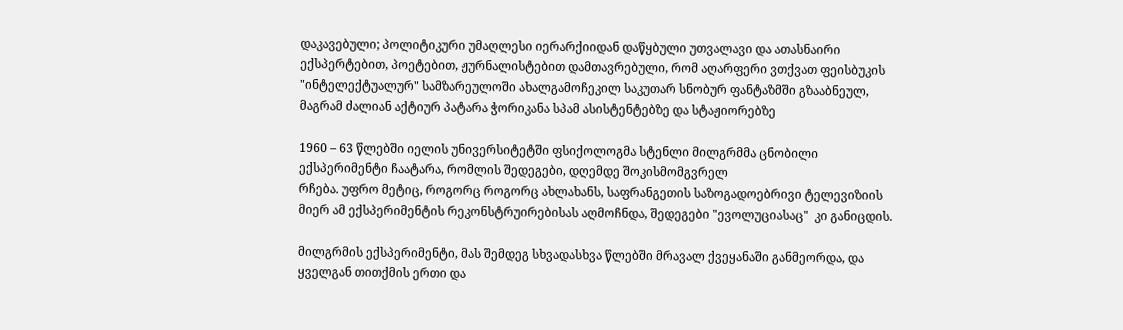დაკავებული; პოლიტიკური უმაღლესი იერარქიიდან დაწყბული უთვალავი და ათასნაირი ექსპერტებით, პოეტებით, ჟურნალისტებით დამთავრებული, რომ აღარფერი ვთქვათ ფეისბუკის "ინტელექტუალურ" სამზარეულოში ახალგამოჩეკილ საკუთარ სნობურ ფანტაზმში გზააბნეულ, მაგრამ ძალიან აქტიურ პატარა ჭორიკანა სპამ ასისტენტებზე და სტაჟიორებზე

1960 – 63 წლებში იელის უნივერსიტეტში ფსიქოლოგმა სტენლი მილგრმმა ცნობილი ექსპერიმენტი ჩაატარა, რომლის შედეგები, დღემდე შოკისმომგვრელ
რჩება. უფრო მეტიც, როგორც როგორც ახლახანს, საფრანგეთის საზოგადოებრივი ტელევიზიის მიერ ამ ექსპერიმენტის რეკონსტრუირებისას აღმოჩნდა, შედეგები "ევოლუციასაც"  კი განიცდის.

მილგრმის ექსპერიმენტი, მას შემდეგ სხვადასხვა წლებში მრავალ ქვეყანაში განმეორდა, და ყველგან თითქმის ერთი და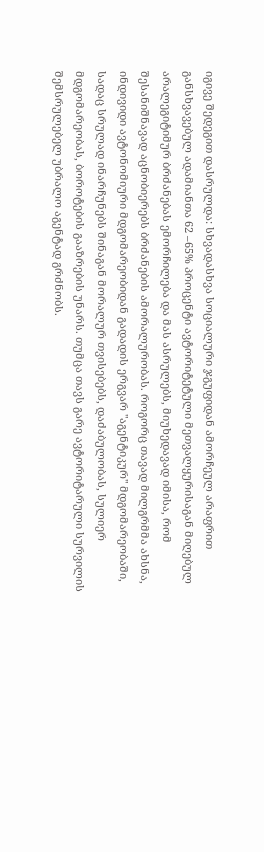იგივე შედეგით დასრულდა: სხვადასხვა სოციალური ჯგუფიდან ამორჩეულ არაფრით განსხვავებულ ადამიანთა 62 –65% პროცენტი ავტორიტეტული მეთვალყურისაგან მიღებულ არალეგიტიმურ ბრძანებას ემორჩილება და მას ასრულებს, მიუხედავად იმისა, რომ შესანიშნავად აცნობიერებს ბრძანების ამორალურობას. როგორც თავად მილგრმმა ახსნა, ინდივიდი ავტონომიური მდგომარეობიდან გადადის ერგვარ "აგენტიკურ" მდგომარეობაში, სადაც სრულად ინარჩუნებს შინაგან მორალურ თვისებებს, დაძაბულობას, სულიერ მდგომარეობას, ბოროტების გააზრების უნარს. თუმცა თავს გარე ავტორიტარული სურვილის შემსრულებელ უბრალო აგენტად გრძნობს.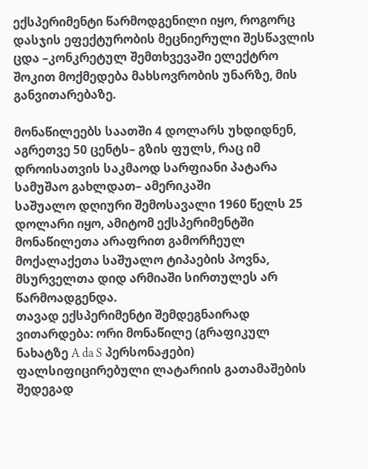ექსპერიმენტი წარმოდგენილი იყო, როგორც დასჯის ეფექტურობის მეცნიერული შესწავლის ცდა –კონკრეტულ შემთხვევაში ელექტრო შოკით მოქმედება მახსოვრობის უნარზე, მის განვითარებაზე.

მონაწილეებს საათში 4 დოლარს უხდიდნენ, აგრეთვე 50 ცენტს– გზის ფულს, რაც იმ დროისათვის საკმაოდ სარფიანი პატარა სამუშაო გახლდათ– ამერიკაში
საშუალო დღიური შემოსავალი 1960 წელს 25 დოლარი იყო, ამიტომ ექსპერიმენტში მონაწილეთა არაფრით გამორჩეულ მოქალაქეთა საშუალო ტიპაების პოვნა, მსურველთა დიდ არმიაში სირთულეს არ წარმოადგენდა.
თავად ექსპერიმენტი შემდეგნაირად ვითარდება: ორი მონაწილე (გრაფიკულ ნახატზე A da S პერსონაჟები) ფალსიფიცირებული ლატარიის გათამაშების შედეგად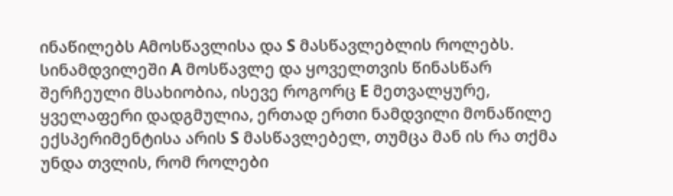ინაწილებს Aმოსწავლისა და S მასწავლებლის როლებს. სინამდვილეში A მოსწავლე და ყოველთვის წინასწარ შერჩეული მსახიობია, ისევე როგორც E მეთვალყურე, ყველაფერი დადგმულია, ერთად ერთი ნამდვილი მონაწილე ექსპერიმენტისა არის S მასწავლებელ, თუმცა მან ის რა თქმა უნდა თვლის, რომ როლები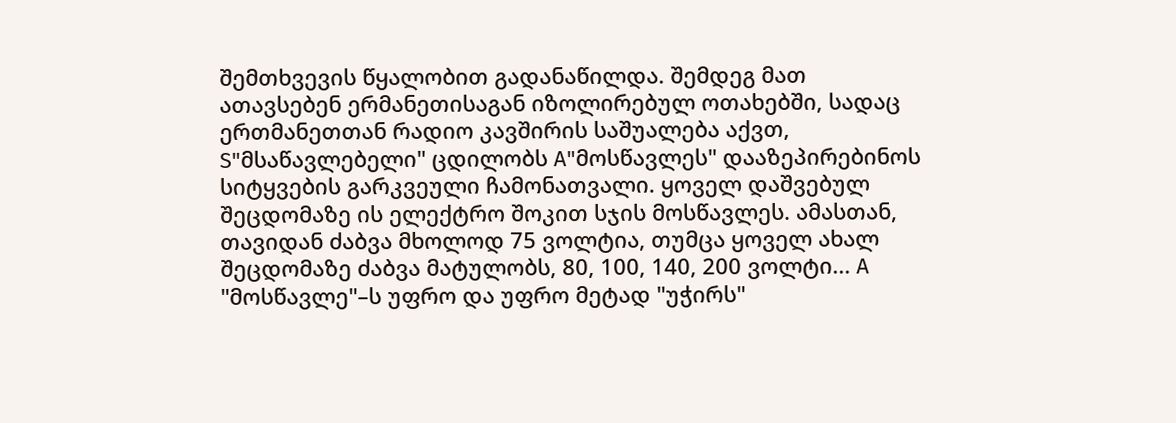შემთხვევის წყალობით გადანაწილდა. შემდეგ მათ ათავსებენ ერმანეთისაგან იზოლირებულ ოთახებში, სადაც ერთმანეთთან რადიო კავშირის საშუალება აქვთ,
S"მსაწავლებელი" ცდილობს A"მოსწავლეს" დააზეპირებინოს სიტყვების გარკვეული ჩამონათვალი. ყოველ დაშვებულ შეცდომაზე ის ელექტრო შოკით სჯის მოსწავლეს. ამასთან, თავიდან ძაბვა მხოლოდ 75 ვოლტია, თუმცა ყოველ ახალ შეცდომაზე ძაბვა მატულობს, 80, 100, 140, 200 ვოლტი... A "მოსწავლე"–ს უფრო და უფრო მეტად "უჭირს"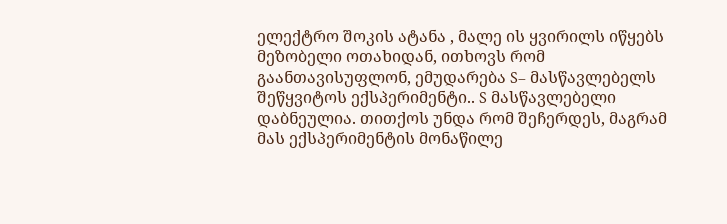ელექტრო შოკის ატანა , მალე ის ყვირილს იწყებს მეზობელი ოთახიდან, ითხოვს რომ გაანთავისუფლონ, ემუდარება S– მასწავლებელს შეწყვიტოს ექსპერიმენტი.. S მასწავლებელი დაბნეულია. თითქოს უნდა რომ შეჩერდეს, მაგრამ მას ექსპერიმენტის მონაწილე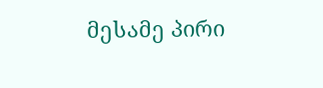მესამე პირი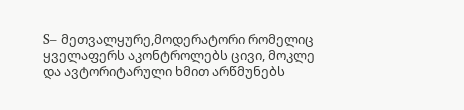S– მეთვალყურე,მოდერატორი რომელიც ყველაფერს აკონტროლებს ცივი, მოკლე და ავტორიტარული ხმით არწმუნებს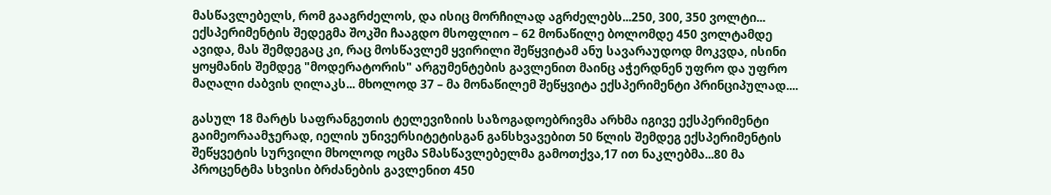მასწავლებელს, რომ გააგრძელოს, და ისიც მორჩილად აგრძელებს...250, 300, 350 ვოლტი... ექსპერიმენტის შედეგმა შოკში ჩააგდო მსოფლიო – 62 მონაწილე ბოლომდე 450 ვოლტამდე ავიდა, მას შემდეგაც კი, რაც მოსწავლემ ყვირილი შეწყვიტამ ანუ სავარაუდოდ მოკვდა, ისინი ყოყმანის შემდეგ "მოდერატორის" არგუმენტების გავლენით მაინც აჭერდნენ უფრო და უფრო მაღალი ძაბვის ღილაკს... მხოლოდ 37 – მა მონაწილემ შეწყვიტა ექსპერიმენტი პრინციპულად....

გასულ 18 მარტს საფრანგეთის ტელევიზიის საზოგადოებრივმა არხმა იგივე ექსპერიმენტი გაიმეორაამჯერად, იელის უნივერსიტეტისგან განსხვავებით 50 წლის შემდეგ ექსპერიმენტის შეწყვეტის სურვილი მხოლოდ ოცმა Sმასწავლებელმა გამოთქვა,17 ით ნაკლებმა...80 მა პროცენტმა სხვისი ბრძანების გავლენით 450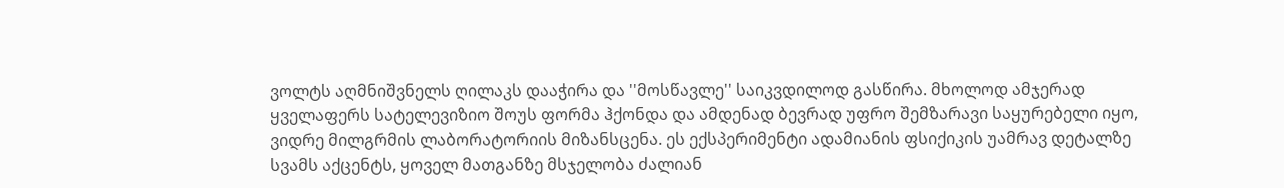ვოლტს აღმნიშვნელს ღილაკს დააჭირა და ''მოსწავლე'' საიკვდილოდ გასწირა. მხოლოდ ამჯერად ყველაფერს სატელევიზიო შოუს ფორმა ჰქონდა და ამდენად ბევრად უფრო შემზარავი საყურებელი იყო, ვიდრე მილგრმის ლაბორატორიის მიზანსცენა. ეს ექსპერიმენტი ადამიანის ფსიქიკის უამრავ დეტალზე სვამს აქცენტს, ყოველ მათგანზე მსჯელობა ძალიან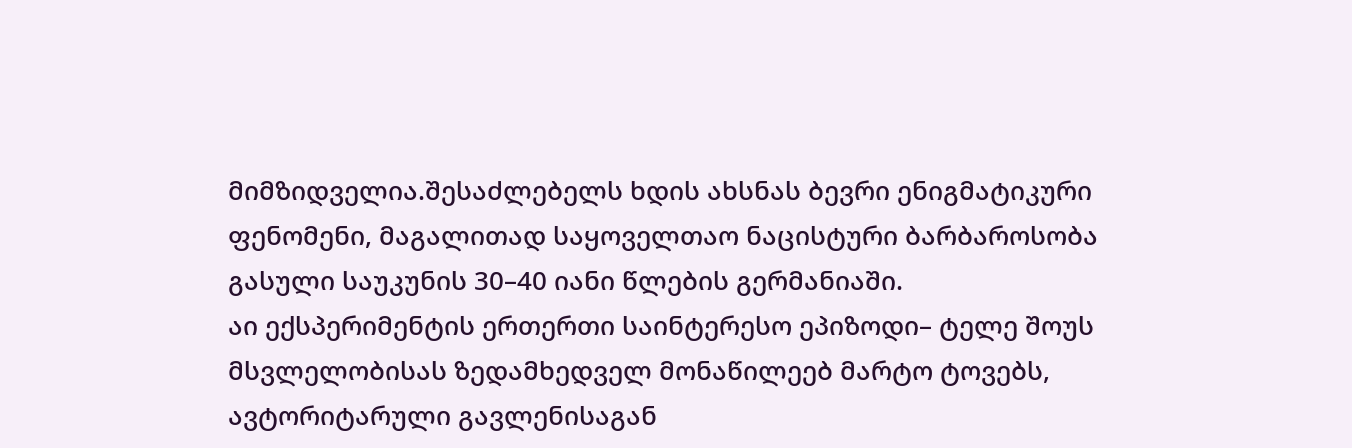მიმზიდველია.შესაძლებელს ხდის ახსნას ბევრი ენიგმატიკური ფენომენი, მაგალითად საყოველთაო ნაცისტური ბარბაროსობა გასული საუკუნის 30–40 იანი წლების გერმანიაში.
აი ექსპერიმენტის ერთერთი საინტერესო ეპიზოდი– ტელე შოუს მსვლელობისას ზედამხედველ მონაწილეებ მარტო ტოვებს, ავტორიტარული გავლენისაგან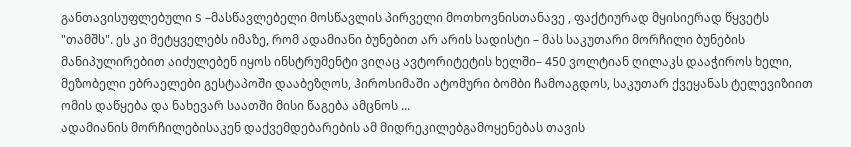განთავისუფლებული S –მასწავლებელი მოსწავლის პირველი მოთხოვნისთანავე , ფაქტიურად მყისიერად წყვეტს "თამშს". ეს კი მეტყველებს იმაზე, რომ ადამიანი ბუნებით არ არის სადისტი – მას საკუთარი მორჩილი ბუნების მანიპულირებით აიძულებენ იყოს ინსტრუმენტი ვიღაც ავტორიტეტის ხელში– 450 ვოლტიან ღილაკს დააჭიროს ხელი, მეზობელი ებრაელები გესტაპოში დააბეზღოს, ჰიროსიმაში ატომური ბომბი ჩამოაგდოს, საკუთარ ქვეყანას ტელევიზიით ომის დაწყება და ნახევარ საათში მისი წაგება ამცნოს ...
ადამიანის მორჩილებისაკენ დაქვემდებარების ამ მიდრეკილებგამოყენებას თავის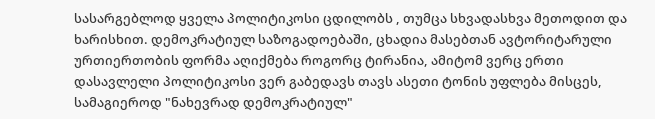სასარგებლოდ ყველა პოლიტიკოსი ცდილობს , თუმცა სხვადასხვა მეთოდით და ხარისხით. დემოკრატიულ საზოგადოებაში, ცხადია მასებთან ავტორიტარული ურთიერთობის ფორმა აღიქმება როგორც ტირანია, ამიტომ ვერც ერთი დასავლელი პოლიტიკოსი ვერ გაბედავს თავს ასეთი ტონის უფლება მისცეს, სამაგიეროდ "ნახევრად დემოკრატიულ"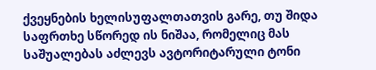ქვეყნების ხელისუფალთათვის გარე, თუ შიდა საფრთხე სწორედ ის ნიშაა, რომელიც მას საშუალებას აძლევს ავტორიტარული ტონი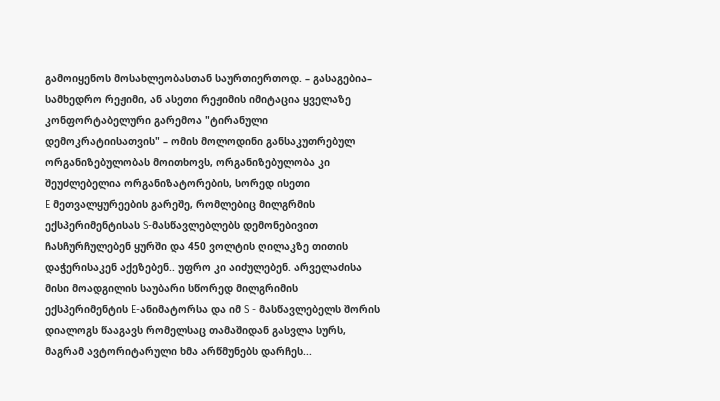გამოიყენოს მოსახლეობასთან საურთიერთოდ. – გასაგებია– სამხედრო რეჟიმი, ან ასეთი რეჟიმის იმიტაცია ყველაზე კონფორტაბელური გარემოა "ტირანული დემოკრატიისათვის" – ომის მოლოდინი განსაკუთრებულ ორგანიზებულობას მოითხოვს, ორგანიზებულობა კი შეუძლებელია ორგანიზატორების, სორედ ისეთი
E მეთვალყურეების გარეშე, რომლებიც მილგრმის ექსპერიმენტისას S-მასწავლებლებს დემონებივით ჩასჩურჩულებენ ყურში და 450 ვოლტის ღილაკზე თითის დაჭერისაკენ აქეზებენ.. უფრო კი აიძულებენ. არველაძისა მისი მოადგილის საუბარი სწორედ მილგრიმის ექსპერიმენტის E-ანიმატორსა და იმ S - მასწავლებელს შორის დიალოგს წააგავს რომელსაც თამაშიდან გასვლა სურს, მაგრამ ავტორიტარული ხმა არწმუნებს დარჩეს...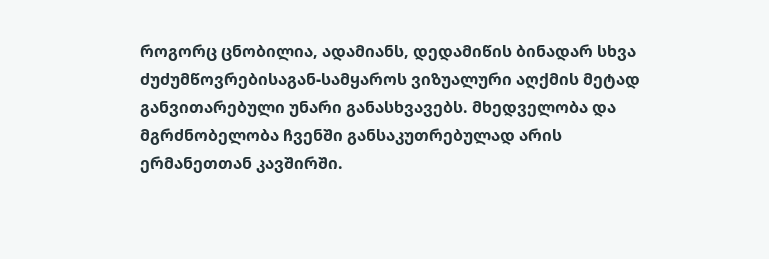როგორც ცნობილია, ადამიანს, დედამიწის ბინადარ სხვა ძუძუმწოვრებისაგან-სამყაროს ვიზუალური აღქმის მეტად განვითარებული უნარი განასხვავებს. მხედველობა და მგრძნობელობა ჩვენში განსაკუთრებულად არის ერმანეთთან კავშირში.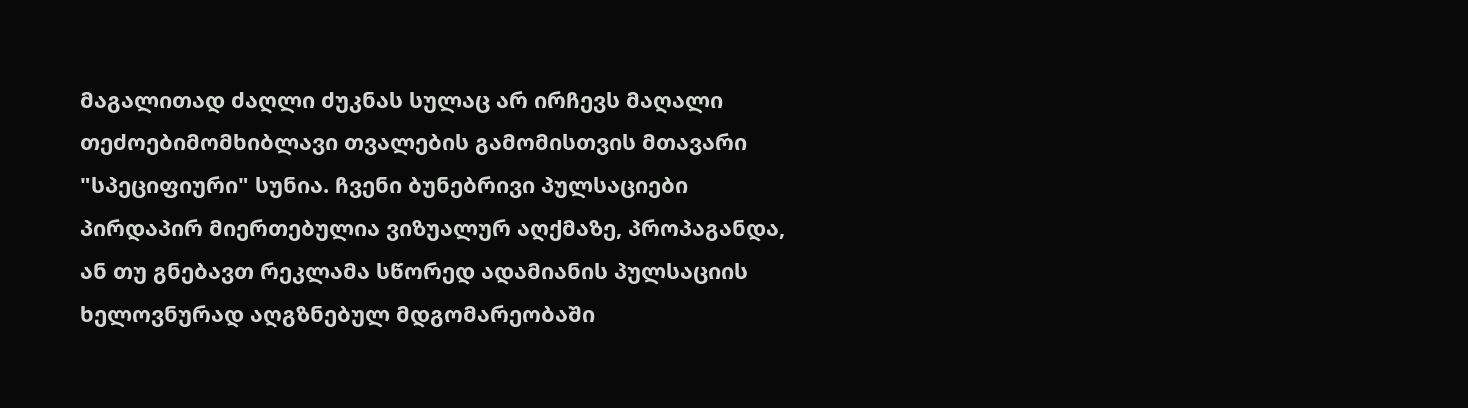მაგალითად ძაღლი ძუკნას სულაც არ ირჩევს მაღალი თეძოებიმომხიბლავი თვალების გამომისთვის მთავარი "სპეციფიური" სუნია. ჩვენი ბუნებრივი პულსაციები პირდაპირ მიერთებულია ვიზუალურ აღქმაზე, პროპაგანდა, ან თუ გნებავთ რეკლამა სწორედ ადამიანის პულსაციის ხელოვნურად აღგზნებულ მდგომარეობაში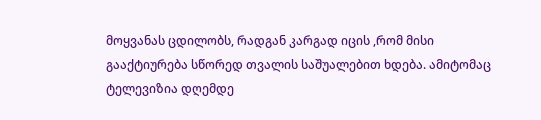მოყვანას ცდილობს, რადგან კარგად იცის ,რომ მისი გააქტიურება სწორედ თვალის საშუალებით ხდება. ამიტომაც ტელევიზია დღემდე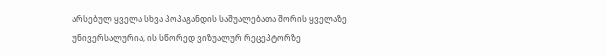არსებულ ყველა სხვა პოპაგანდის საშუალებათა შორის ყველაზე უნივერსალურია, ის სწორედ ვიზუალურ რეცეპტორზე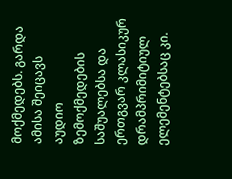მოქმედებს. გარდა ამისა შეიცავს აუდიო ზემოქმედების საშუალებსა და ერთგვარ კლასიკურ დრამპრიმიტიულ ელემენტებსაც კი.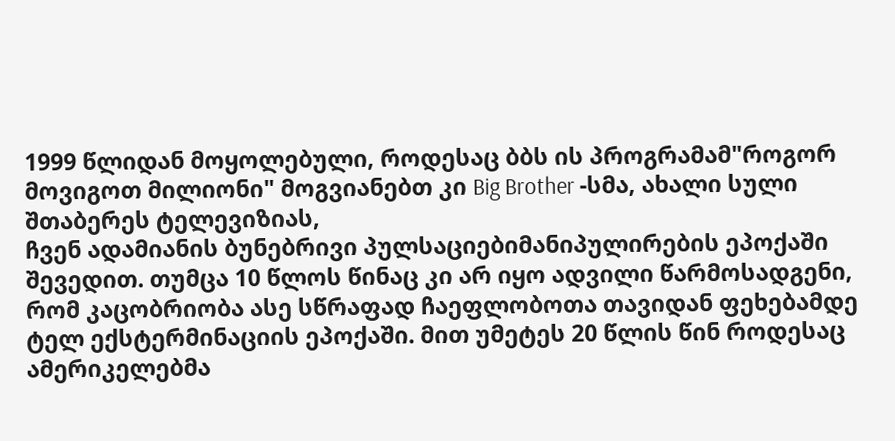1999 წლიდან მოყოლებული, როდესაც ბბს ის პროგრამამ"როგორ მოვიგოთ მილიონი" მოგვიანებთ კი Big Brother -სმა, ახალი სული შთაბერეს ტელევიზიას,
ჩვენ ადამიანის ბუნებრივი პულსაციებიმანიპულირების ეპოქაში შევედით. თუმცა 10 წლოს წინაც კი არ იყო ადვილი წარმოსადგენი, რომ კაცობრიობა ასე სწრაფად ჩაეფლობოთა თავიდან ფეხებამდე ტელ ექსტერმინაციის ეპოქაში. მით უმეტეს 20 წლის წინ როდესაც ამერიკელებმა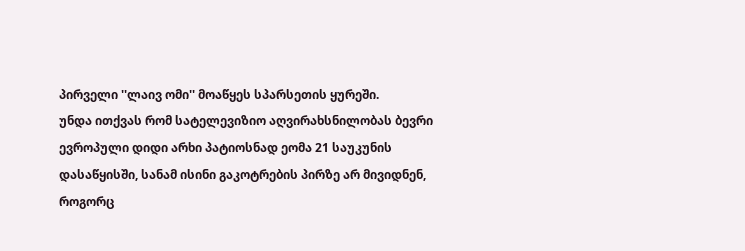პირველი ''ლაივ ომი'' მოაწყეს სპარსეთის ყურეში.
უნდა ითქვას რომ სატელევიზიო აღვირახსნილობას ბევრი ევროპული დიდი არხი პატიოსნად ეომა 21 საუკუნის დასაწყისში, სანამ ისინი გაკოტრების პირზე არ მივიდნენ, როგორც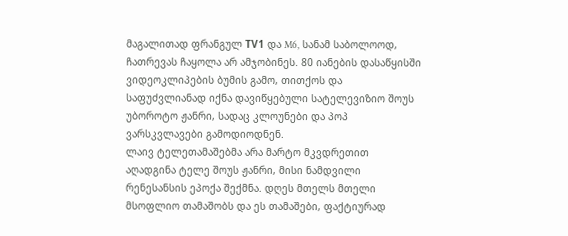მაგალითად ფრანგულ ТV1 და M6, სანამ საბოლოოდ, ჩათრევას ჩაყოლა არ ამჯობინეს. 80 იანების დასაწყისში ვიდეოკლიპების ბუმის გამო, თითქოს და საფუძვლიანად იქნა დავიწყებული სატელევიზიო შოუს უბოროტო ჟანრი, სადაც კლოუნები და პოპ ვარსკვლავები გამოდიოდნენ.
ლაივ ტელეთამაშებმა არა მარტო მკვდრეთით აღადგინა ტელე შოუს ჟანრი, მისი ნამდვილი რენესანსის ეპოქა შექმნა. დღეს მთელს მთელი მსოფლიო თამაშობს და ეს თამაშები, ფაქტიურად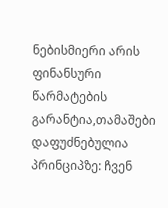ნებისმიერი არის ფინანსური წარმატების გარანტია,თამაშები დაფუძნებულია პრინციპზე: ჩვენ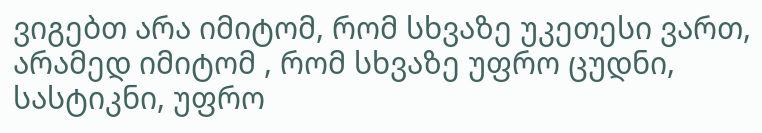ვიგებთ არა იმიტომ, რომ სხვაზე უკეთესი ვართ, არამედ იმიტომ , რომ სხვაზე უფრო ცუდნი, სასტიკნი, უფრო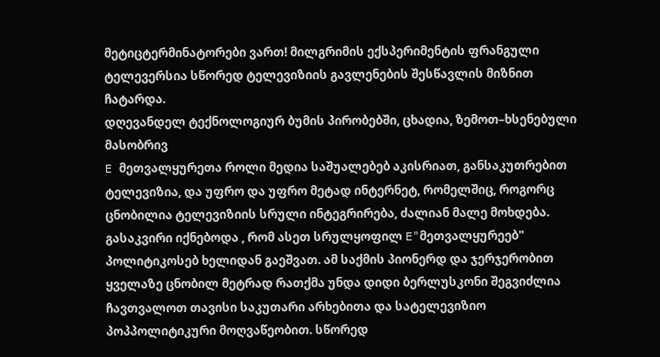მეტიცტერმინატორები ვართ! მილგრიმის ექსპერიმენტის ფრანგული ტელევერსია სწორედ ტელევიზიის გავლენების შესწავლის მიზნით ჩატარდა.
დღევანდელ ტექნოლოგიურ ბუმის პირობებში, ცხადია, ზემოთ–ხსენებული მასობრივ
E მეთვალყურეთა როლი მედია საშუალებებ აკისრიათ, განსაკუთრებით ტელევიზია, და უფრო და უფრო მეტად ინტერნეტ, რომელშიც, როგორც ცნობილია ტელევიზიის სრული ინტეგრირება, ძალიან მალე მოხდება.
გასაკვირი იქნებოდა , რომ ასეთ სრულყოფილ E"მეთვალყურეებ" პოლიტიკოსებ ხელიდან გაეშვათ. ამ საქმის პიონერდ და ჯერჯერობით ყველაზე ცნობილ მეტრად რათქმა უნდა დიდი ბერლუსკონი შეგვიძლია ჩავთვალოთ თავისი საკუთარი არხებითა და სატელევიზიო პოპპოლიტიკური მოღვაწეობით. სწორედ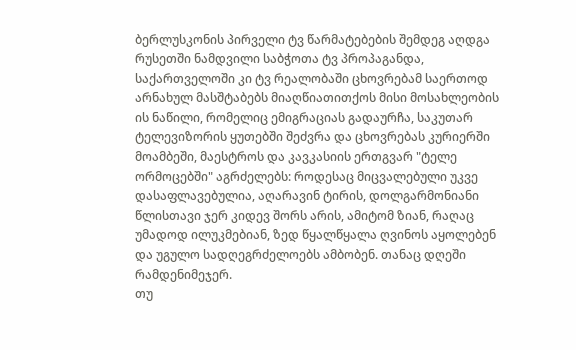ბერლუსკონის პირველი ტვ წარმატებების შემდეგ აღდგა რუსეთში ნამდვილი საბჭოთა ტვ პროპაგანდა, საქართველოში კი ტვ რეალობაში ცხოვრებამ საერთოდ არნახულ მასშტაბებს მიაღწიათითქოს მისი მოსახლეობის ის ნაწილი, რომელიც ემიგრაციას გადაურჩა, საკუთარ ტელევიზორის ყუთებში შეძვრა და ცხოვრებას კურიერში მოამბეში, მაესტროს და კავკასიის ერთგვარ "ტელე ორმოცებში" აგრძელებს: როდესაც მიცვალებული უკვე დასაფლავებულია, აღარავინ ტირის, დოლგარმონიანი წლისთავი ჯერ კიდევ შორს არის, ამიტომ ზიან, რაღაც უმადოდ ილუკმებიან, ზედ წყალწყალა ღვინოს აყოლებენ და უგულო სადღეგრძელოებს ამბობენ. თანაც დღეში რამდენიმეჯერ.
თუ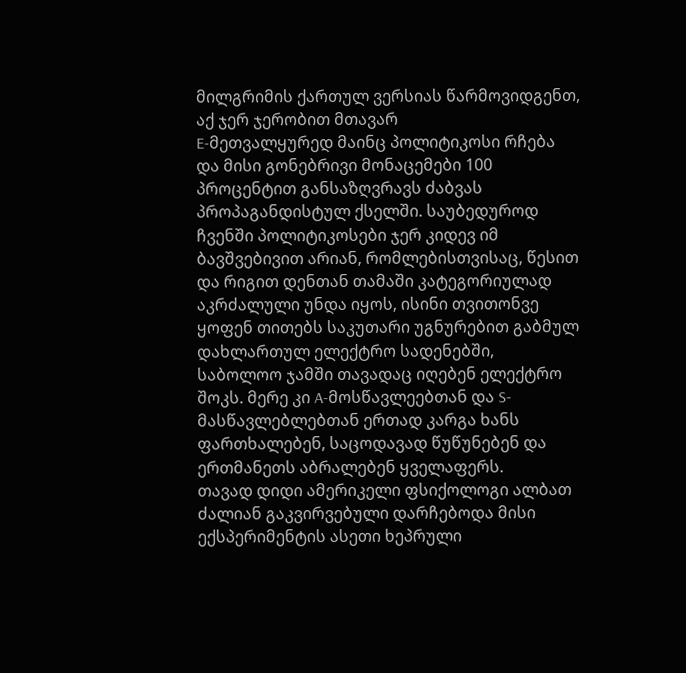მილგრიმის ქართულ ვერსიას წარმოვიდგენთ, აქ ჯერ ჯერობით მთავარ
E-მეთვალყურედ მაინც პოლიტიკოსი რჩება და მისი გონებრივი მონაცემები 100 პროცენტით განსაზღვრავს ძაბვას პროპაგანდისტულ ქსელში. საუბედუროდ ჩვენში პოლიტიკოსები ჯერ კიდევ იმ ბავშვებივით არიან, რომლებისთვისაც, წესით და რიგით დენთან თამაში კატეგორიულად აკრძალული უნდა იყოს, ისინი თვითონვე ყოფენ თითებს საკუთარი უგნურებით გაბმულ დახლართულ ელექტრო სადენებში, საბოლოო ჯამში თავადაც იღებენ ელექტრო შოკს. მერე კი A-მოსწავლეებთან და S- მასწავლებლებთან ერთად კარგა ხანს ფართხალებენ, საცოდავად წუწუნებენ და ერთმანეთს აბრალებენ ყველაფერს.
თავად დიდი ამერიკელი ფსიქოლოგი ალბათ ძალიან გაკვირვებული დარჩებოდა მისი ექსპერიმენტის ასეთი ხეპრული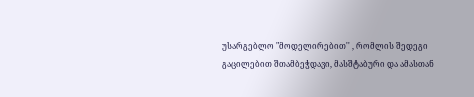უსარგებლო "მოდელირებით'' , რომლის შედეგი გაცილებით შთამბეჭდავი, მასშტაბური და ამასთან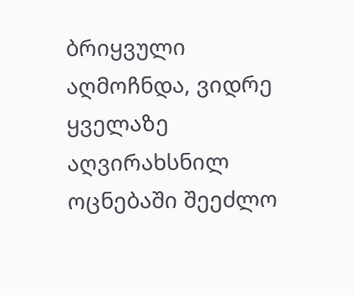ბრიყვული აღმოჩნდა, ვიდრე ყველაზე აღვირახსნილ ოცნებაში შეეძლო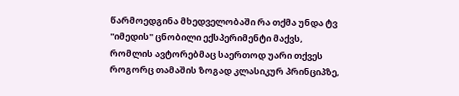წარმოედგინა მხედველობაში რა თქმა უნდა ტვ ''იმედის" ცნობილი ექსპერიმენტი მაქვს, რომლის ავტორებმაც საერთოდ უარი თქვეს როგორც თამაშის ზოგად კლასიკურ პრინციპზე,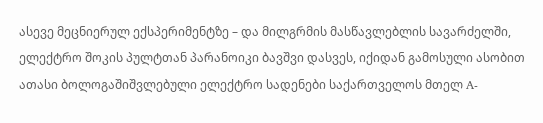ასევე მეცნიერულ ექსპერიმენტზე – და მილგრმის მასწავლებლის სავარძელში, ელექტრო შოკის პულტთან პარანოიკი ბავშვი დასვეს, იქიდან გამოსული ასობით ათასი ბოლოგაშიშვლებული ელექტრო სადენები საქართველოს მთელ A-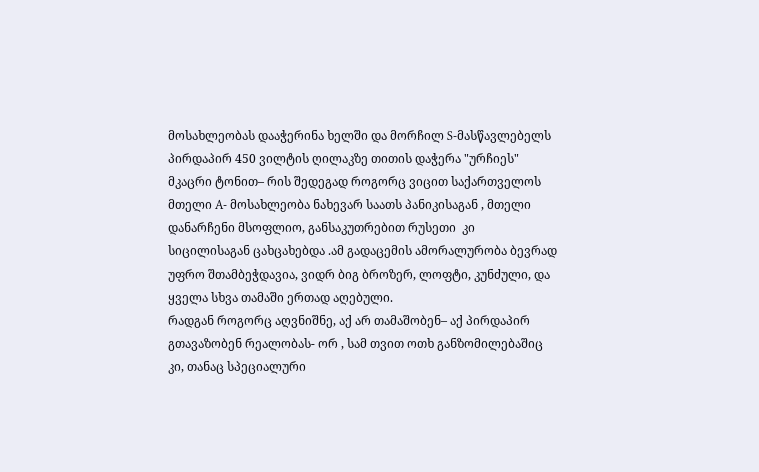მოსახლეობას დააჭერინა ხელში და მორჩილ S-მასწავლებელს პირდაპირ 450 ვილტის ღილაკზე თითის დაჭერა "ურჩიეს" მკაცრი ტონით– რის შედეგად როგორც ვიცით საქართველოს მთელი A- მოსახლეობა ნახევარ საათს პანიკისაგან , მთელი დანარჩენი მსოფლიო, განსაკუთრებით რუსეთი  კი სიცილისაგან ცახცახებდა .ამ გადაცემის ამორალურობა ბევრად უფრო შთამბეჭდავია, ვიდრ ბიგ ბროზერ, ლოფტი, კუნძული, და ყველა სხვა თამაში ერთად აღებული.
რადგან როგორც აღვნიშნე, აქ არ თამაშობენ– აქ პირდაპირ გთავაზობენ რეალობას- ორ , სამ თვით ოთხ განზომილებაშიც კი, თანაც სპეციალური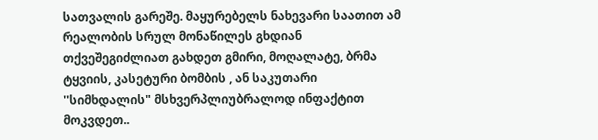სათვალის გარეშე. მაყურებელს ნახევარი საათით ამ რეალობის სრულ მონაწილეს გხდიან   თქვეშეგიძლიათ გახდეთ გმირი, მოღალატე, ბრმა ტყვიის, კასეტური ბომბის , ან საკუთარი ''სიმხდალის" მსხვერპლიუბრალოდ ინფაქტით მოკვდეთ..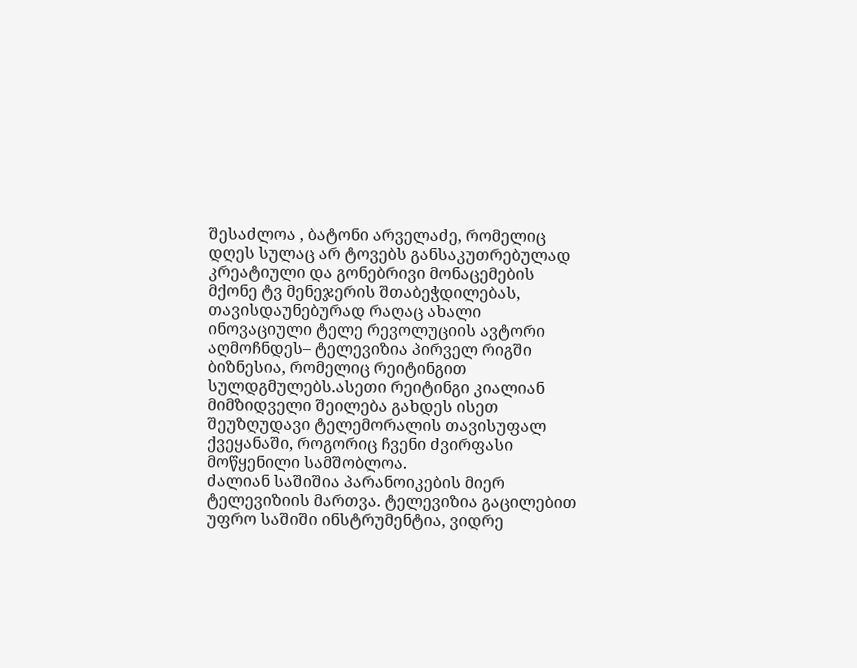შესაძლოა , ბატონი არველაძე, რომელიც დღეს სულაც არ ტოვებს განსაკუთრებულად
კრეატიული და გონებრივი მონაცემების მქონე ტვ მენეჯერის შთაბეჭდილებას, თავისდაუნებურად რაღაც ახალი ინოვაციული ტელე რევოლუციის ავტორი აღმოჩნდეს– ტელევიზია პირველ რიგში ბიზნესია, რომელიც რეიტინგით სულდგმულებს.ასეთი რეიტინგი კიალიან მიმზიდველი შეილება გახდეს ისეთ შეუზღუდავი ტელემორალის თავისუფალ ქვეყანაში, როგორიც ჩვენი ძვირფასი მოწყენილი სამშობლოა.
ძალიან საშიშია პარანოიკების მიერ ტელევიზიის მართვა. ტელევიზია გაცილებით უფრო საშიში ინსტრუმენტია, ვიდრე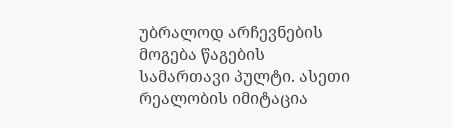უბრალოდ არჩევნების მოგება წაგების სამართავი პულტი. ასეთი რეალობის იმიტაცია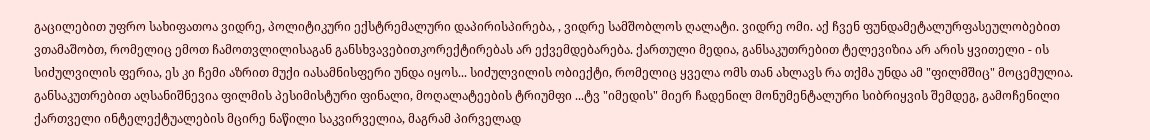გაცილებით უფრო სახიფათოა ვიდრე, პოლიტიკური ექსტრემალური დაპირისპირება, , ვიდრე სამშობლოს ღალატი. ვიდრე ომი. აქ ჩვენ ფუნდამეტალურფასეულობებით ვთამაშობთ, რომელიც ემოთ ჩამოთვლილისაგან განსხვავებითკორექტირებას არ ექვემდებარება. ქართული მედია, განსაკუთრებით ტელევიზია არ არის ყვითელი - ის სიძულვილის ფერია, ეს კი ჩემი აზრით მუქი იასამნისფერი უნდა იყოს... სიძულვილის ობიექტი, რომელიც ყველა ომს თან ახლავს რა თქმა უნდა ამ "ფილმშიც" მოცემულია. განსაკუთრებით აღსანიშნევია ფილმის პესიმისტური ფინალი, მოღალატეების ტრიუმფი ...ტვ "იმედის" მიერ ჩადენილ მონუმენტალური სიბრიყვის შემდეგ, გამოჩენილი ქართველი ინტელექტუალების მცირე ნაწილი საკვირველია, მაგრამ პირველად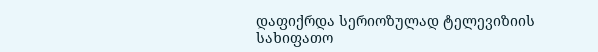დაფიქრდა სერიოზულად ტელევიზიის სახიფათო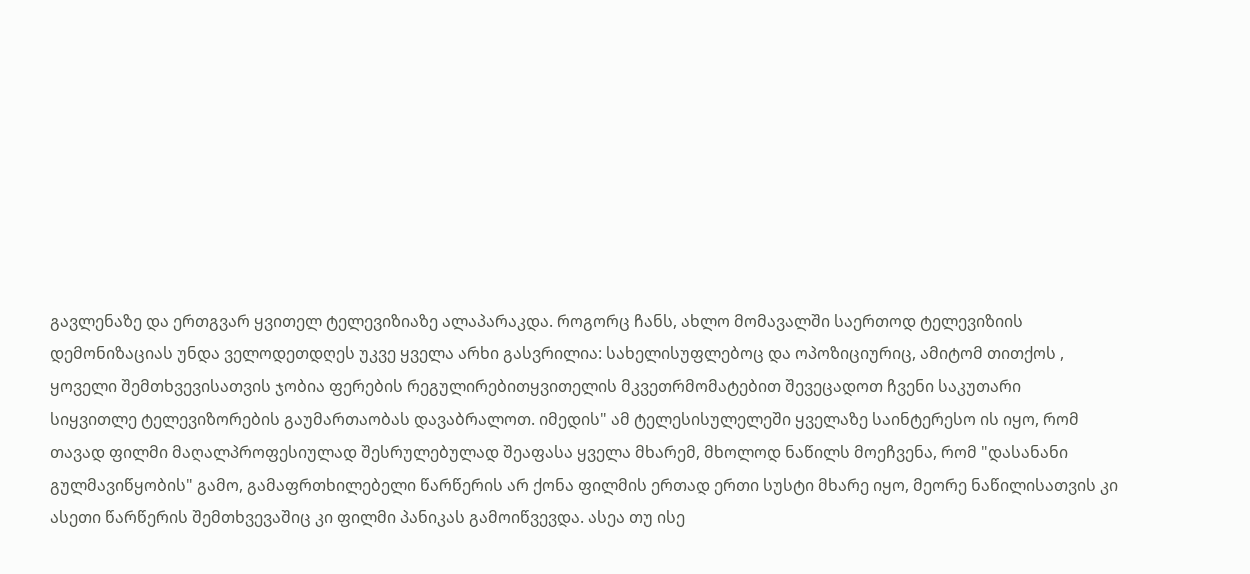გავლენაზე და ერთგვარ ყვითელ ტელევიზიაზე ალაპარაკდა. როგორც ჩანს, ახლო მომავალში საერთოდ ტელევიზიის დემონიზაციას უნდა ველოდეთდღეს უკვე ყველა არხი გასვრილია: სახელისუფლებოც და ოპოზიციურიც, ამიტომ თითქოს , ყოველი შემთხვევისათვის ჯობია ფერების რეგულირებითყვითელის მკვეთრმომატებით შევეცადოთ ჩვენი საკუთარი
სიყვითლე ტელევიზორების გაუმართაობას დავაბრალოთ. იმედის" ამ ტელესისულელეში ყველაზე საინტერესო ის იყო, რომ თავად ფილმი მაღალპროფესიულად შესრულებულად შეაფასა ყველა მხარემ, მხოლოდ ნაწილს მოეჩვენა, რომ "დასანანი გულმავიწყობის" გამო, გამაფრთხილებელი წარწერის არ ქონა ფილმის ერთად ერთი სუსტი მხარე იყო, მეორე ნაწილისათვის კი ასეთი წარწერის შემთხვევაშიც კი ფილმი პანიკას გამოიწვევდა. ასეა თუ ისე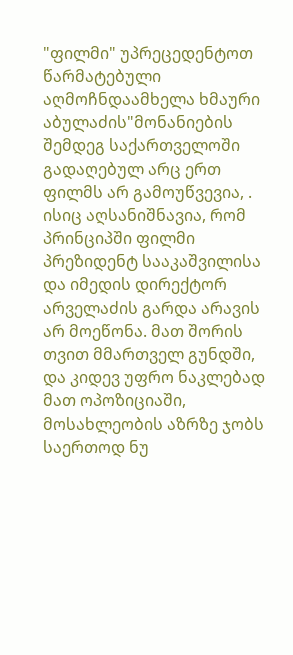"ფილმი" უპრეცედენტოთ წარმატებული აღმოჩნდაამხელა ხმაური აბულაძის"მონანიების შემდეგ საქართველოში გადაღებულ არც ერთ ფილმს არ გამოუწვევია, . ისიც აღსანიშნავია, რომ პრინციპში ფილმი პრეზიდენტ სააკაშვილისა და იმედის დირექტორ არველაძის გარდა არავის არ მოეწონა. მათ შორის თვით მმართველ გუნდში, და კიდევ უფრო ნაკლებად მათ ოპოზიციაში, მოსახლეობის აზრზე ჯობს საერთოდ ნუ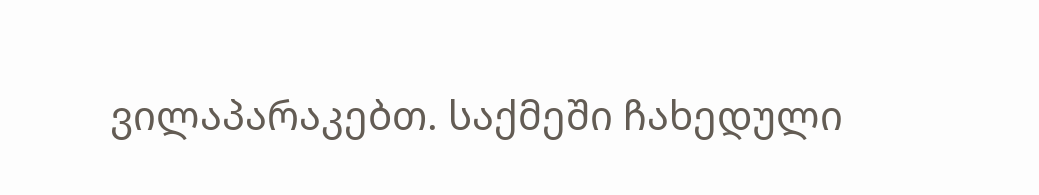ვილაპარაკებთ. საქმეში ჩახედული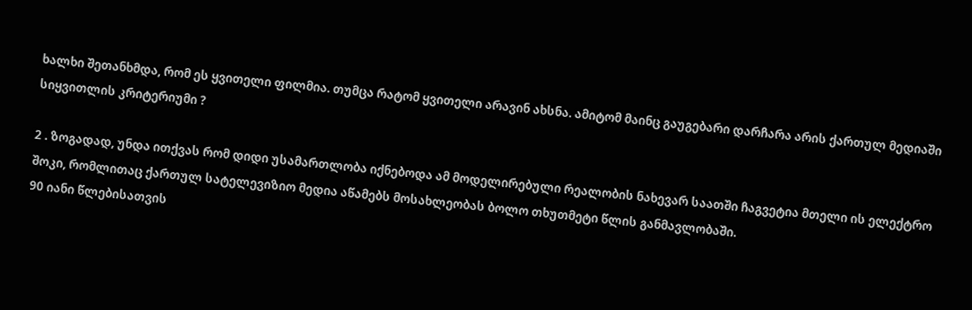ხალხი შეთანხმდა, რომ ეს ყვითელი ფილმია. თუმცა რატომ ყვითელი არავინ ახსნა. ამიტომ მაინც გაუგებარი დარჩარა არის ქართულ მედიაში სიყვითლის კრიტერიუმი ?

2 . ზოგადად, უნდა ითქვას რომ დიდი უსამართლობა იქნებოდა ამ მოდელირებული რეალობის ნახევარ საათში ჩაგვეტია მთელი ის ელექტრო შოკი, რომლითაც ქართულ სატელევიზიო მედია აწამებს მოსახლეობას ბოლო თხუთმეტი წლის განმავლობაში.
90 იანი წლებისათვის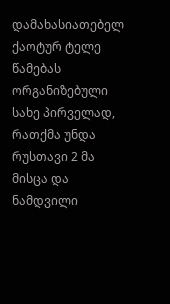დამახასიათებელ ქაოტურ ტელე წამებას ორგანიზებული სახე პირველად, რათქმა უნდა რუსთავი 2 მა მისცა და ნამდვილი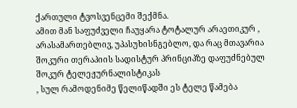ქართული ტვოსვენცემი შექმნა.
ამით მან საფუძველი ჩაუყარა ტოტალურ არაეთიკურ , არასამართებლივ, უპასუხისნგებლო, და რაც მთავარია შოკური თერაპიის სადისტურ პრინციპზე დაფუძნებულ შოკურ ტელეჟურნალისტიკას
, სულ რამოდენიმე წელიწადში ეს ტელე წამება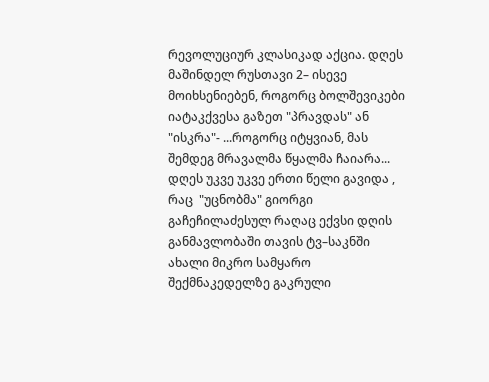რევოლუციურ კლასიკად აქცია. დღეს მაშინდელ რუსთავი 2– ისევე მოიხსენიებენ, როგორც ბოლშევიკები იატაკქვესა გაზეთ "პრავდას" ან "ისკრა"- ...როგორც იტყვიან, მას შემდეგ მრავალმა წყალმა ჩაიარა... დღეს უკვე უკვე ერთი წელი გავიდა , რაც  "უცნობმა" გიორგი გაჩეჩილაძესულ რაღაც ექვსი დღის განმავლობაში თავის ტვ–საკნში ახალი მიკრო სამყარო შექმნაკედელზე გაკრული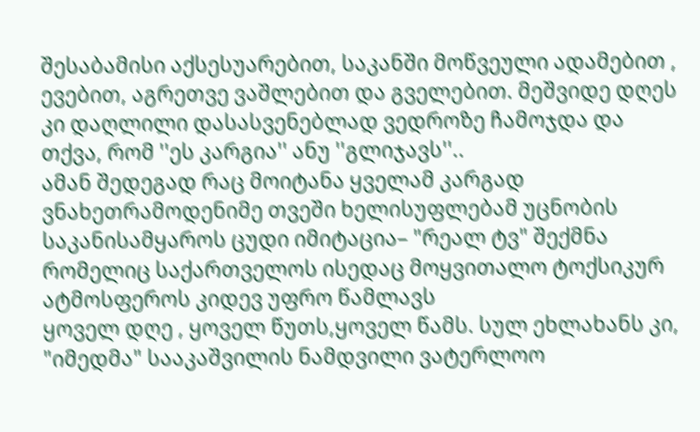შესაბამისი აქსესუარებით, საკანში მოწვეული ადამებით , ევებით, აგრეთვე ვაშლებით და გველებით. მეშვიდე დღეს კი დაღლილი დასასვენებლად ვედროზე ჩამოჯდა და თქვა, რომ ''ეს კარგია'' ანუ ''გლიჯავს''..
ამან შედეგად რაც მოიტანა ყველამ კარგად ვნახეთრამოდენიმე თვეში ხელისუფლებამ უცნობის საკანისამყაროს ცუდი იმიტაცია– "რეალ ტვ" შექმნა რომელიც საქართველოს ისედაც მოყვითალო ტოქსიკურ ატმოსფეროს კიდევ უფრო წამლავს
ყოველ დღე , ყოველ წუთს,ყოველ წამს. სულ ეხლახანს კი, "იმედმა" სააკაშვილის ნამდვილი ვატერლოო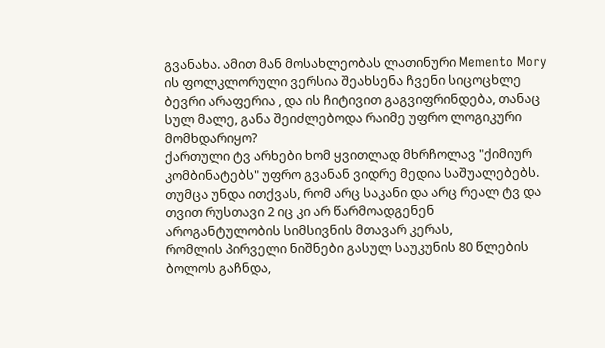გვანახა. ამით მან მოსახლეობას ლათინური Memento Mory ის ფოლკლორული ვერსია შეახსენა ჩვენი სიცოცხლე ბევრი არაფერია , და ის ჩიტივით გაგვიფრინდება, თანაც სულ მალე, განა შეიძლებოდა რაიმე უფრო ლოგიკური მომხდარიყო?
ქართული ტვ არხები ხომ ყვითლად მხრჩოლავ "ქიმიურ კომბინატებს" უფრო გვანან ვიდრე მედია საშუალებებს. თუმცა უნდა ითქვას, რომ არც საკანი და არც რეალ ტვ და თვით რუსთავი 2 იც კი არ წარმოადგენენ აროგანტულობის სიმსივნის მთავარ კერას,
რომლის პირველი ნიშნები გასულ საუკუნის 80 წლების ბოლოს გაჩნდა,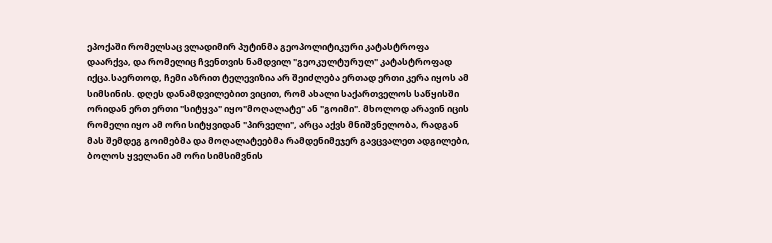ეპოქაში რომელსაც ვლადიმირ პუტინმა გეოპოლიტიკური კატასტროფა დაარქვა, და რომელიც ჩვენთვის ნამდვილ "გეოკულტურულ" კატასტროფად იქცა.საერთოდ, ჩემი აზრით ტელევიზია არ შეიძლება ერთად ერთი კერა იყოს ამ სიმსინის. დღეს დანამდვილებით ვიცით, რომ ახალი საქართველოს საწყისში ორიდან ერთ ერთი "სიტყვა" იყო"მოღალატე" ან "გოიმი". მხოლოდ არავინ იცის რომელი იყო ამ ორი სიტყვიდან "პირველი", არცა აქვს მნიშვნელობა, რადგან მას შემდეგ გოიმებმა და მოღალატეებმა რამდენიმეჯერ გავცვალეთ ადგილები, ბოლოს ყველანი ამ ორი სიმსიმვნის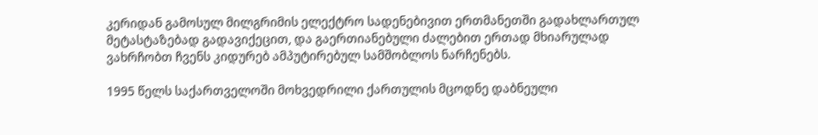კერიდან გამოსულ მილგრიმის ელექტრო სადენებივით ერთმანეთში გადახლართულ მეტასტაზებად გადავიქეცით, და გაერთიანებული ძალებით ერთად მხიარულად ვახრჩობთ ჩვენს კიდურებ ამპუტირებულ სამშობლოს ნარჩენებს.

1995 წელს საქართველოში მოხვედრილი ქართულის მცოდნე დაბნეული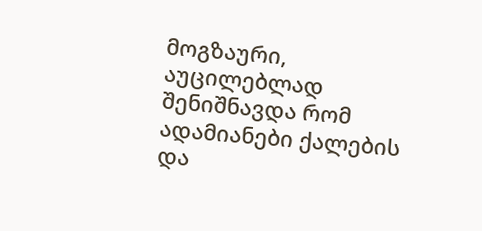მოგზაური, აუცილებლად შენიშნავდა რომ ადამიანები ქალების და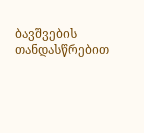ბავშვების თანდასწრებით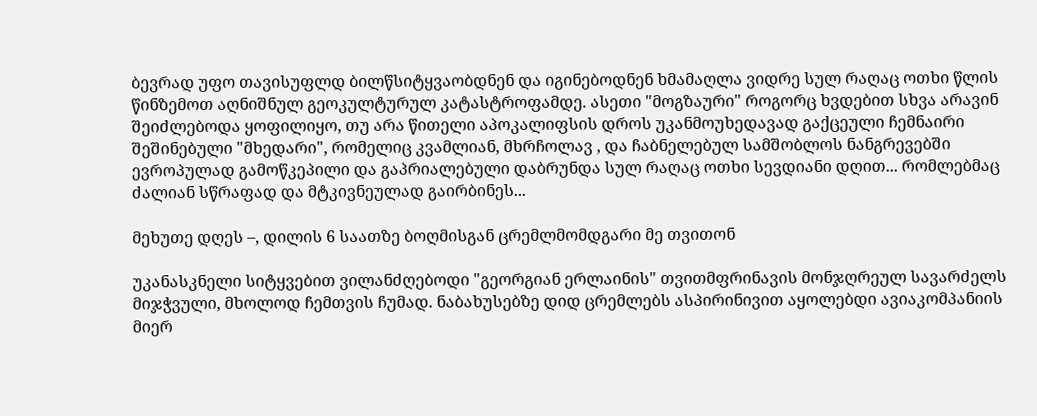ბევრად უფო თავისუფლდ ბილწსიტყვაობდნენ და იგინებოდნენ ხმამაღლა ვიდრე სულ რაღაც ოთხი წლის წინზემოთ აღნიშნულ გეოკულტურულ კატასტროფამდე. ასეთი "მოგზაური" როგორც ხვდებით სხვა არავინ შეიძლებოდა ყოფილიყო, თუ არა წითელი აპოკალიფსის დროს უკანმოუხედავად გაქცეული ჩემნაირი შეშინებული "მხედარი", რომელიც კვამლიან, მხრჩოლავ , და ჩაბნელებულ სამშობლოს ნანგრევებში ევროპულად გამოწკეპილი და გაპრიალებული დაბრუნდა სულ რაღაც ოთხი სევდიანი დღით... რომლებმაც ძალიან სწრაფად და მტკივნეულად გაირბინეს...

მეხუთე დღეს –, დილის 6 საათზე ბოღმისგან ცრემლმომდგარი მე თვითონ

უკანასკნელი სიტყვებით ვილანძღებოდი "გეორგიან ერლაინის" თვითმფრინავის მონჯღრეულ სავარძელს მიჯჭვული, მხოლოდ ჩემთვის ჩუმად. ნაბახუსებზე დიდ ცრემლებს ასპირინივით აყოლებდი ავიაკომპანიის მიერ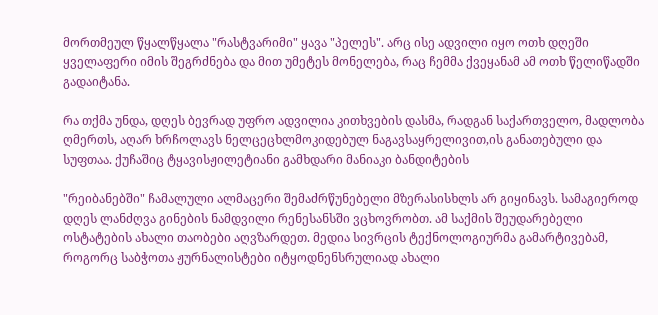მორთმეულ წყალწყალა "რასტვარიმი" ყავა "პელეს". არც ისე ადვილი იყო ოთხ დღეში ყველაფერი იმის შეგრძნება და მით უმეტეს მონელება, რაც ჩემმა ქვეყანამ ამ ოთხ წელიწადში გადაიტანა.

რა თქმა უნდა, დღეს ბევრად უფრო ადვილია კითხვების დასმა, რადგან საქართველო, მადლობა ღმერთს, აღარ ხრჩოლავს ნელცეცხლმოკიდებულ ნაგავსაყრელივით,ის განათებული და სუფთაა. ქუჩაშიც ტყავისჟილეტიანი გამხდარი მანიაკი ბანდიტების

"რეიბანებში" ჩამალული ალმაცერი შემაძრწუნებელი მზერასისხლს არ გიყინავს. სამაგიეროდ დღეს ლანძღვა გინების ნამდვილი რენესანსში ვცხოვრობთ. ამ საქმის შეუდარებელი ოსტატების ახალი თაობები აღვზარდეთ. მედია სივრცის ტექნოლოგიურმა გამარტივებამ, როგორც საბჭოთა ჟურნალისტები იტყოდნენსრულიად ახალი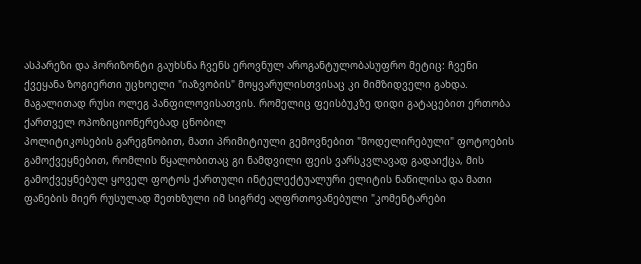ასპარეზი და ჰორიზონტი გაუხსნა ჩვენს ეროვნულ აროგანტულობასუფრო მეტიც: ჩვენი ქვეყანა ზოგიერთი უცხოელი "იაზვობის" მოყვარულისთვისაც კი მიმზიდველი გახდა. მაგალითად რუსი ოლეგ პანფილოვისათვის. რომელიც ფეისბუკზე დიდი გატაცებით ერთობა ქართველ ოპოზიციონერებად ცნობილ
პოლიტიკოსების გარეგნობით, მათი პრიმიტიული გემოვნებით "მოდელირებული" ფოტოების გამოქვეყნებით, რომლის წყალობითაც გი ნამდვილი ფეის ვარსკვლავად გადაიქცა, მის გამოქვეყნებულ ყოველ ფოტოს ქართული ინტელექტუალური ელიტის ნაწილისა და მათი ფანების მიერ რუსულად შეთხზული იმ სიგრძე აღფრთოვანებული "კომენტარები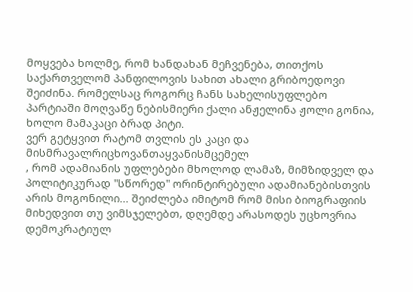მოყვება ხოლმე, რომ ხანდახან მეჩვენება, თითქოს საქართველომ პანფილოვის სახით ახალი გრიბოედოვი შეიძინა. რომელსაც როგორც ჩანს სახელისუფლებო პარტიაში მოღვაწე ნებისმიერი ქალი ანჟელინა ჟოლი გონია, ხოლო მამაკაცი ბრად პიტი.
ვერ გეტყვით რატომ თვლის ეს კაცი და მისმრავალრიცხოვანთაყვანისმცემელ
, რომ ადამიანის უფლებები მხოლოდ ლამაზ, მიმზიდველ და პოლიტიკურად "სწორედ" ორინტირებული ადამიანებისთვის არის მოგონილი... შეიძლება იმიტომ რომ მისი ბიოგრაფიის მიხედვით თუ ვიმსჯელებთ, დღემდე არასოდეს უცხოვრია დემოკრატიულ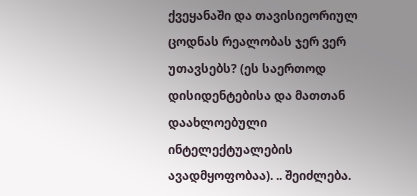ქვეყანაში და თავისიეორიულ ცოდნას რეალობას ჯერ ვერ უთავსებს? (ეს საერთოდ დისიდენტებისა და მათთან დაახლოებული ინტელექტუალების ავადმყოფობაა). .. შეიძლება.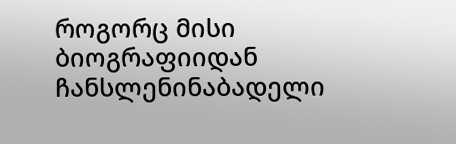როგორც მისი ბიოგრაფიიდან ჩანსლენინაბადელი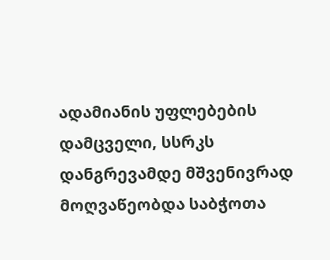ადამიანის უფლებების დამცველი, სსრკს დანგრევამდე მშვენივრად მოღვაწეობდა საბჭოთა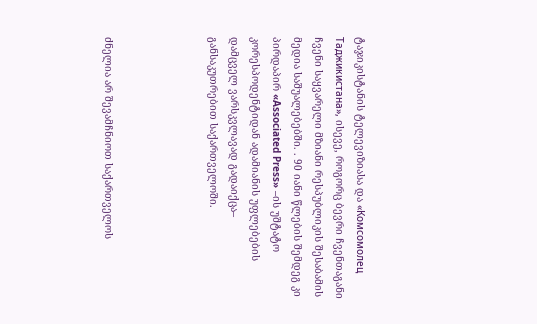ტაჯიკისტანის ტელევიზიასა და «Комсомолец Таджикистана», ისევე, როგორც ბევრი ჩვენთაგანი ჩვენი საყვარელი მზიანი რესპუბლიკის შესაბამის მედია საშუალებებში. . 90 იანი წლების შემდეგ კი პირდაპირ «Associated Press» –ის უშტატო კორესპოდენტიდან ადამიანის უფლებების დამცველ ვარსკვლავად გადაიქცა– განსაკუთრებით საქართველოში.




ძნელია არ შევამჩნიოთ საქართველოს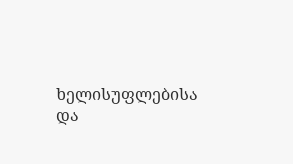ხელისუფლებისა და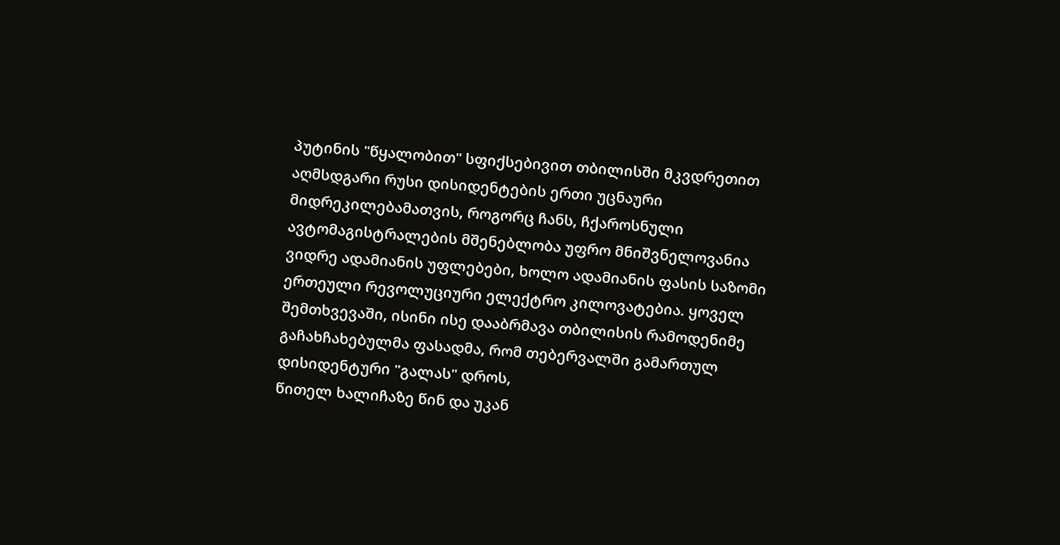პუტინის "წყალობით" სფიქსებივით თბილისში მკვდრეთით აღმსდგარი რუსი დისიდენტების ერთი უცნაური მიდრეკილებამათვის, როგორც ჩანს, ჩქაროსნული ავტომაგისტრალების მშენებლობა უფრო მნიშვნელოვანია ვიდრე ადამიანის უფლებები, ხოლო ადამიანის ფასის საზომი ერთეული რევოლუციური ელექტრო კილოვატებია. ყოველ შემთხვევაში, ისინი ისე დააბრმავა თბილისის რამოდენიმე გაჩახჩახებულმა ფასადმა, რომ თებერვალში გამართულ დისიდენტური "გალას" დროს,
წითელ ხალიჩაზე წინ და უკან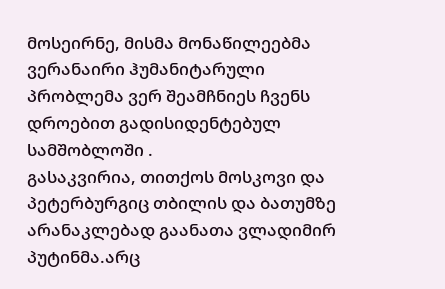მოსეირნე, მისმა მონაწილეებმა ვერანაირი ჰუმანიტარული პრობლემა ვერ შეამჩნიეს ჩვენს დროებით გადისიდენტებულ სამშობლოში .
გასაკვირია, თითქოს მოსკოვი და პეტერბურგიც თბილის და ბათუმზე არანაკლებად გაანათა ვლადიმირ პუტინმა.არც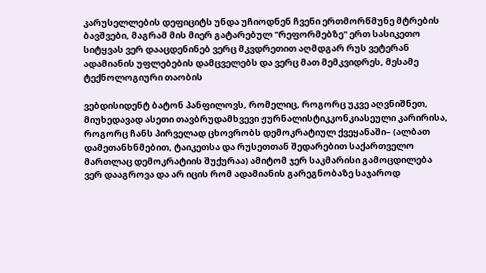კარუსელლების დეფიციტს უნდა უჩიოდნენ ჩვენი ერთმორწმუნე მტრების ბავშვები, მაგრამ მის მიერ გატარებულ "რეფორმებზე" ერთ სასიკეთო სიტყვას ვერ დააცდენინებ ვერც მკვდრეთით აღმდგარ რუს ვეტერან ადამიანის უფლებების დამცველებს და ვერც მათ მემკვიდრეს, მესამე ტექნოლოგიური თაობის

ვებდისიდენტ ბატონ პანფილოვს, რომელიც, როგორც უკვე აღვნიშნეთ, მიუხედავად ასეთი თავბრუდამხვევი ჟურნალისტიკკონკიასეული კარირისა, როგორც ჩანს პირველად ცხოვრობს დემოკრატიულ ქვეყანაში– (ალბათ დამეთანხნმებით, ტაიკეთსა და რუსეთთან შედარებით საქართველო მართლაც დემოკრატიის შუქურაა) ამიტომ ჯერ საკმარისი გამოცდილება ვერ დააგროვა და არ იცის რომ ადამიანის გარეგნობაზე საჯაროდ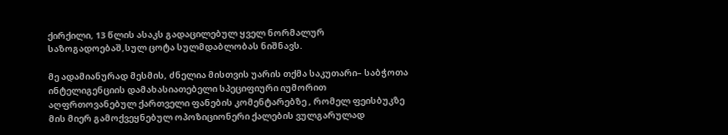ქირქილი, 13 წლის ასაკს გადაცილებულ ყველ ნორმალურ საზოგადოებაშ,სულ ცოტა სულმდაბლობას ნიშნავს.

მე ადამიანურად მესმის, ძნელია მისთვის უარის თქმა საკუთარი– საბჭოთა ინტელიგენციის დამახასიათებელი სპეციფიური იუმორით აღფრთოვანებულ ქართველი ფანების კომენტარებზე , რომელ ფეისბუკზე მის მიერ გამოქვეყნებულ ოპოზიციონერი ქალების ვულგარულად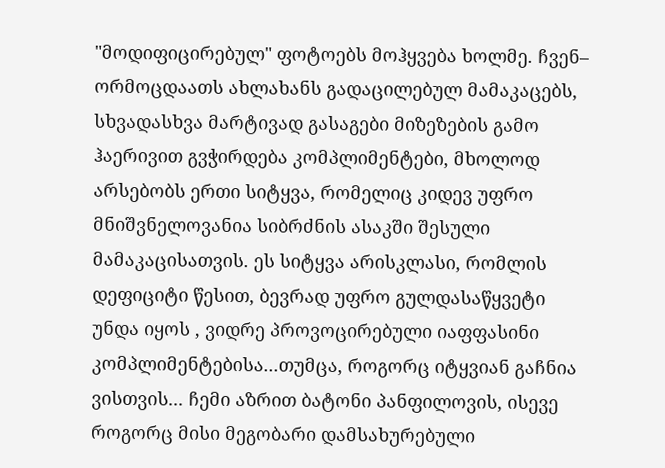"მოდიფიცირებულ" ფოტოებს მოჰყვება ხოლმე. ჩვენ– ორმოცდაათს ახლახანს გადაცილებულ მამაკაცებს, სხვადასხვა მარტივად გასაგები მიზეზების გამო ჰაერივით გვჭირდება კომპლიმენტები, მხოლოდ არსებობს ერთი სიტყვა, რომელიც კიდევ უფრო მნიშვნელოვანია სიბრძნის ასაკში შესული მამაკაცისათვის. ეს სიტყვა არისკლასი, რომლის დეფიციტი წესით, ბევრად უფრო გულდასაწყვეტი
უნდა იყოს , ვიდრე პროვოცირებული იაფფასინი კომპლიმენტებისა...თუმცა, როგორც იტყვიან გაჩნია ვისთვის... ჩემი აზრით ბატონი პანფილოვის, ისევე როგორც მისი მეგობარი დამსახურებული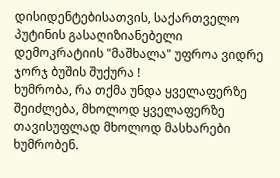დისიდენტებისათვის, საქართველო პუტინის გასაღიზიანებელი დემოკრატიის "მაშხალა" უფროა ვიდრე ჯორჯ ბუშის შუქურა !
ხუმრობა, რა თქმა უნდა ყველაფერზე შეიძლება, მხოლოდ ყველაფერზე თავისუფლად მხოლოდ მასხარები ხუმრობენ.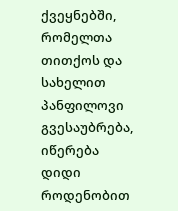ქვეყნებში, რომელთა თითქოს და სახელით პანფილოვი გვესაუბრება, იწერება დიდი როდენობით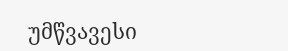უმწვავესი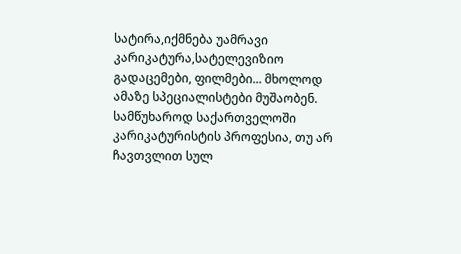სატირა,იქმნება უამრავი კარიკატურა,სატელევიზიო გადაცემები, ფილმები... მხოლოდ ამაზე სპეციალისტები მუშაობენ.
სამწუხაროდ საქართველოში კარიკატურისტის პროფესია, თუ არ ჩავთვლით სულ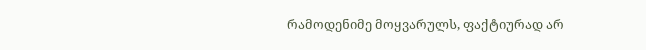რამოდენიმე მოყვარულს, ფაქტიურად არ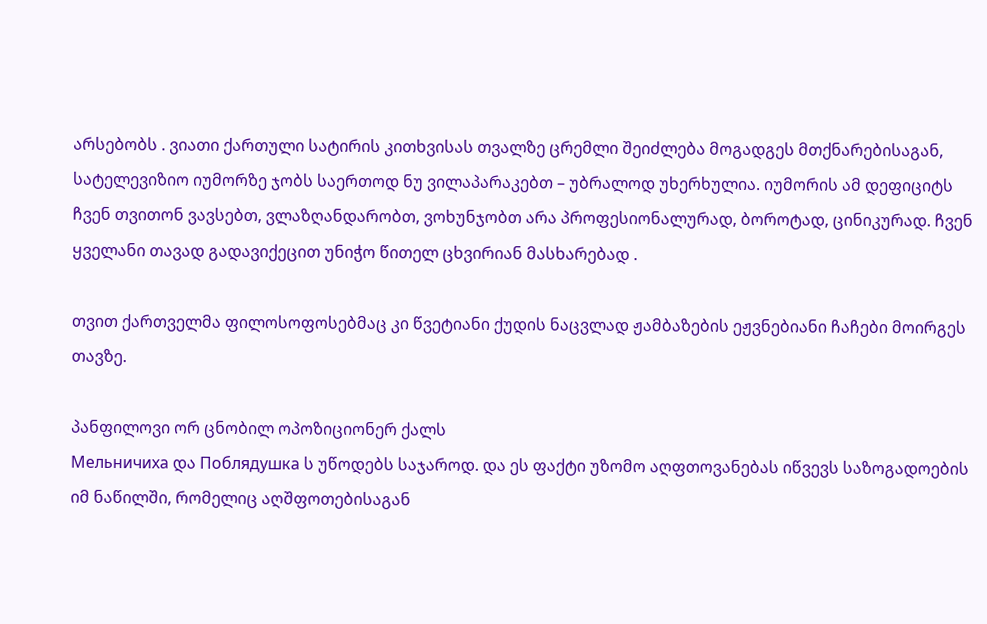არსებობს . ვიათი ქართული სატირის კითხვისას თვალზე ცრემლი შეიძლება მოგადგეს მთქნარებისაგან, სატელევიზიო იუმორზე ჯობს საერთოდ ნუ ვილაპარაკებთ – უბრალოდ უხერხულია. იუმორის ამ დეფიციტს ჩვენ თვითონ ვავსებთ, ვლაზღანდარობთ, ვოხუნჯობთ არა პროფესიონალურად, ბოროტად, ცინიკურად. ჩვენ ყველანი თავად გადავიქეცით უნიჭო წითელ ცხვირიან მასხარებად .

თვით ქართველმა ფილოსოფოსებმაც კი წვეტიანი ქუდის ნაცვლად ჟამბაზების ეჟვნებიანი ჩაჩები მოირგეს თავზე.

პანფილოვი ორ ცნობილ ოპოზიციონერ ქალს
Мельничиха და Поблядушка ს უწოდებს საჯაროდ. და ეს ფაქტი უზომო აღფთოვანებას იწვევს საზოგადოების იმ ნაწილში, რომელიც აღშფოთებისაგან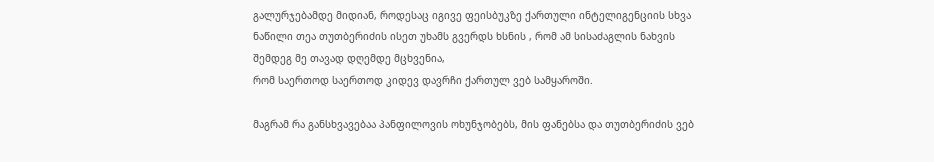გალურჯებამდე მიდიან, როდესაც იგივე ფეისბუკზე ქართული ინტელიგენციის სხვა ნაწილი თეა თუთბერიძის ისეთ უხამს გვერდს ხსნის , რომ ამ სისაძაგლის ნახვის შემდეგ მე თავად დღემდე მცხვენია,
რომ საერთოდ საერთოდ კიდევ დავრჩი ქართულ ვებ სამყაროში.

მაგრამ რა განსხვავებაა პანფილოვის ოხუნჯობებს, მის ფანებსა და თუთბერიძის ვებ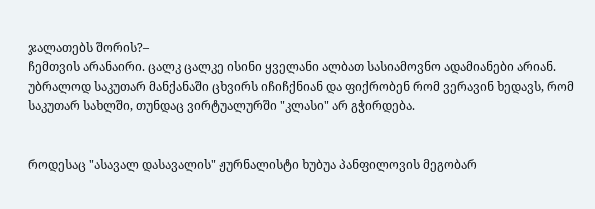ჯალათებს შორის?–
ჩემთვის არანაირი. ცალკ ცალკე ისინი ყველანი ალბათ სასიამოვნო ადამიანები არიან. უბრალოდ საკუთარ მანქანაში ცხვირს იჩიჩქნიან და ფიქრობენ რომ ვერავინ ხედავს, რომ საკუთარ სახლში, თუნდაც ვირტუალურში "კლასი" არ გჭირდება.


როდესაც "ასავალ დასავალის" ჟურნალისტი ხუბუა პანფილოვის მეგობარ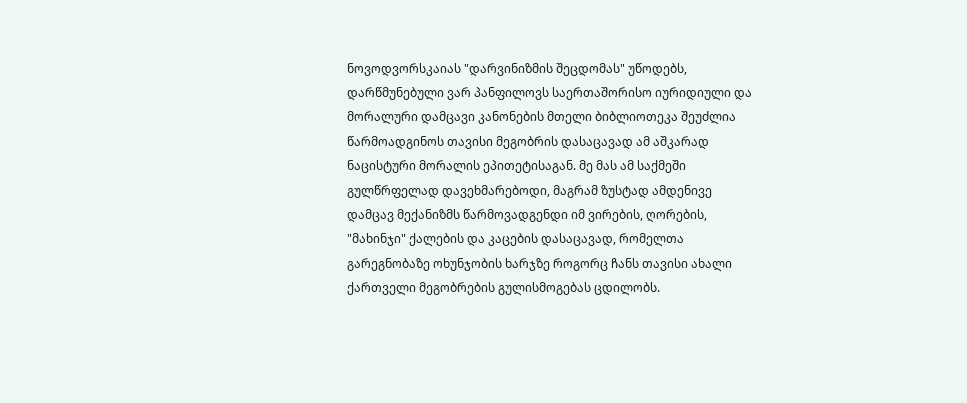ნოვოდვორსკაიას "დარვინიზმის შეცდომას" უწოდებს, დარწმუნებული ვარ პანფილოვს საერთაშორისო იურიდიული და მორალური დამცავი კანონების მთელი ბიბლიოთეკა შეუძლია წარმოადგინოს თავისი მეგობრის დასაცავად ამ აშკარად ნაცისტური მორალის ეპითეტისაგან. მე მას ამ საქმეში გულწრფელად დავეხმარებოდი, მაგრამ ზუსტად ამდენივე დამცავ მექანიზმს წარმოვადგენდი იმ ვირების, ღორების, "მახინჯი" ქალების და კაცების დასაცავად, რომელთა გარეგნობაზე ოხუნჯობის ხარჯზე როგორც ჩანს თავისი ახალი ქართველი მეგობრების გულისმოგებას ცდილობს.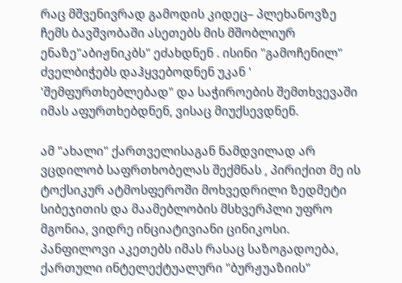რაც მშვენივრად გამოდის კიდეც– პლეხანოვზე ჩემს ბავშვობაში ასეთებს მის მშობლიურ ენაზე"აბიჟნიკბს" ეძახდნენ . ისინი "გამოჩენილ" ძველბიჭებს დაჰყვებოდნენ უკან '
'შემფურთხებლებად" და საჭიროების შემთხვევაში იმას აფურთხებდნენ, ვისაც მიუქსევდნენ.

ამ "ახალი" ქართველისაგან ნამდვილად არ ვცდილობ საფრთხობელას შექმნას , პირიქით მე ის ტოქსიკურ ატმოსფეროში მოხვედრილი ზედმეტი სიბეჯითის და მაამებლობის მსხვერპლი უფრო მგონია, ვიდრე ინციატივიანი ცინიკოსი. პანფილოვი აკეთებს იმას რასაც საზოგადოება, ქართული ინტელექტუალური "ბურჟუაზიის"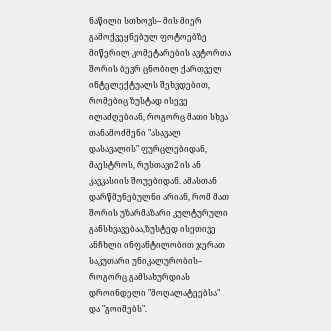ნაწილი სთხოვს– მის მიერ გამოქვეყნებულ ფოტოებზე მიწერილ კომეტარების ავტორთა შორის ბევრ ცნობილ ქართველ ინტელექტუალს შეხვდებით, რომებიც ზუსტად ისევე ილაძღებიან, როგორც მათი სხვა თანამოძმენი "ასავალ დასავალის" ფურცლებიდან, მაესტროს, რუსთავი2 ის ან კავკასიის შოუებიდან. ამასთან დარწმუნებულნი არიან, რომ მათ შორის უზარმაზარი კულტურული განსხვავებაა,ზუსტედ ისეთივე ანჩხლი ინფანტილობით ჯერათ საკუთარი უნიკალურობის– როგორც გამსახურდიას დროინდელი "მოღალატეებსა" და "გოიმებს".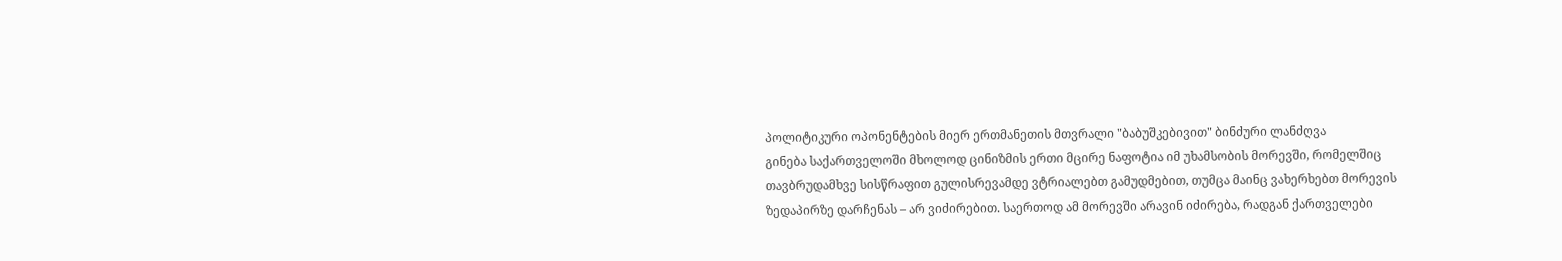პოლიტიკური ოპონენტების მიერ ერთმანეთის მთვრალი "ბაბუშკებივით" ბინძური ლანძღვა
გინება საქართველოში მხოლოდ ცინიზმის ერთი მცირე ნაფოტია იმ უხამსობის მორევში, რომელშიც თავბრუდამხვე სისწრაფით გულისრევამდე ვტრიალებთ გამუდმებით, თუმცა მაინც ვახერხებთ მორევის ზედაპირზე დარჩენას – არ ვიძირებით. საერთოდ ამ მორევში არავინ იძირება, რადგან ქართველები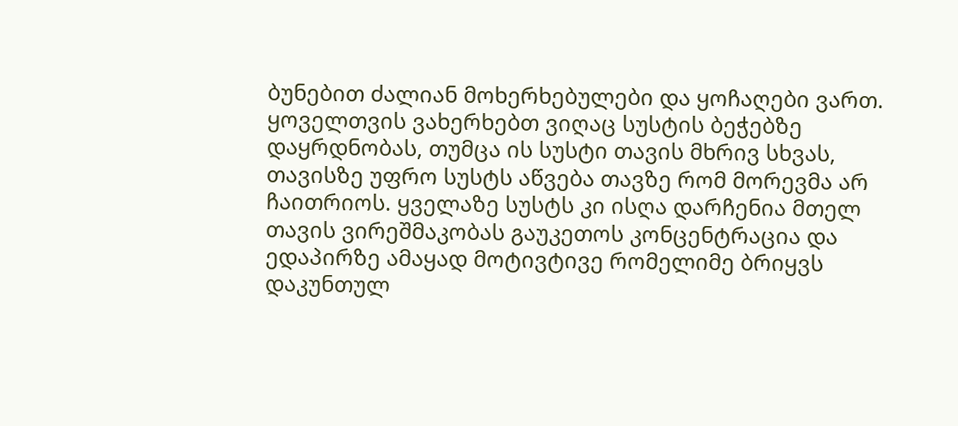ბუნებით ძალიან მოხერხებულები და ყოჩაღები ვართ. ყოველთვის ვახერხებთ ვიღაც სუსტის ბეჭებზე დაყრდნობას, თუმცა ის სუსტი თავის მხრივ სხვას, თავისზე უფრო სუსტს აწვება თავზე რომ მორევმა არ ჩაითრიოს. ყველაზე სუსტს კი ისღა დარჩენია მთელ თავის ვირეშმაკობას გაუკეთოს კონცენტრაცია და ედაპირზე ამაყად მოტივტივე რომელიმე ბრიყვს დაკუნთულ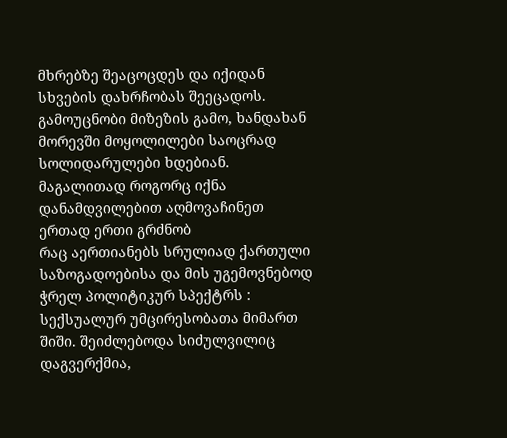მხრებზე შეაცოცდეს და იქიდან სხვების დახრჩობას შეეცადოს.
გამოუცნობი მიზეზის გამო, ხანდახან მორევში მოყოლილები საოცრად სოლიდარულები ხდებიან. მაგალითად როგორც იქნა დანამდვილებით აღმოვაჩინეთ ერთად ერთი გრძნობ
რაც აერთიანებს სრულიად ქართული საზოგადოებისა და მის უგემოვნებოდ ჭრელ პოლიტიკურ სპექტრს : სექსუალურ უმცირესობათა მიმართ შიში. შეიძლებოდა სიძულვილიც დაგვერქმია,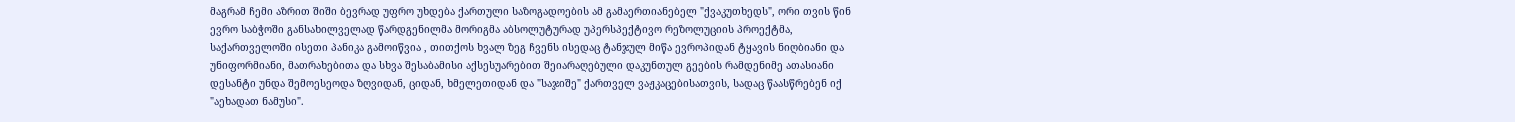მაგრამ ჩემი აზრით შიში ბევრად უფრო უხდება ქართული საზოგადოების ამ გამაერთიანებელ "ქვაკუთხედს", ორი თვის წინ ევრო საბჭოში განსახილველად წარდგენილმა მორიგმა აბსოლუტურად უპერსპექტივო რეზოლუციის პროექტმა, საქართველოში ისეთი პანიკა გამოიწვია , თითქოს ხვალ ზეგ ჩვენს ისედაც ტანჯულ მიწა ევროპიდან ტყავის ნიღბიანი და უნიფორმიანი, მათრახებითა და სხვა შესაბამისი აქსესუარებით შეიარაღებული დაკუნთულ გეების რამდენიმე ათასიანი დესანტი უნდა შემოესეოდა ზღვიდან, ციდან, ხმელეთიდან და "საჯიშე" ქართველ ვაჟკაცებისათვის, სადაც წაასწრებენ იქ "აეხადათ ნამუსი".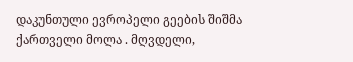დაკუნთული ევროპელი გეების შიშმა ქართველი მოლა . მღვდელი,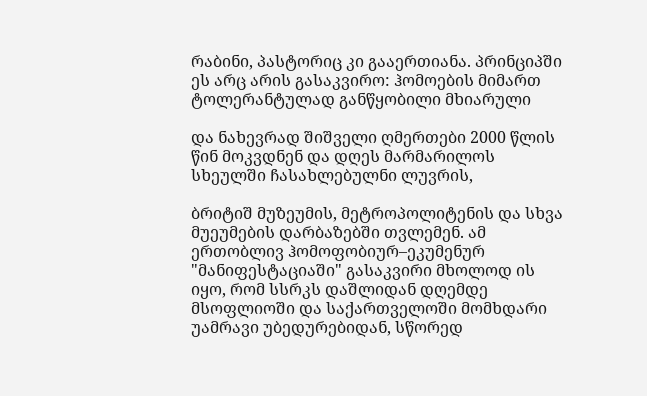რაბინი, პასტორიც კი გააერთიანა. პრინციპში ეს არც არის გასაკვირო: ჰომოების მიმართ ტოლერანტულად განწყობილი მხიარული

და ნახევრად შიშველი ღმერთები 2000 წლის წინ მოკვდნენ და დღეს მარმარილოს სხეულში ჩასახლებულნი ლუვრის,

ბრიტიშ მუზეუმის, მეტროპოლიტენის და სხვა მუეუმების დარბაზებში თვლემენ. ამ ერთობლივ ჰომოფობიურ–ეკუმენურ "მანიფესტაციაში" გასაკვირი მხოლოდ ის იყო, რომ სსრკს დაშლიდან დღემდე მსოფლიოში და საქართველოში მომხდარი უამრავი უბედურებიდან, სწორედ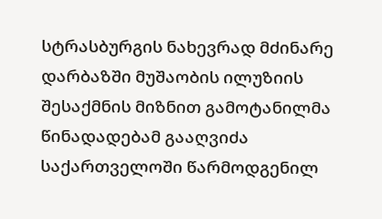სტრასბურგის ნახევრად მძინარე დარბაზში მუშაობის ილუზიის შესაქმნის მიზნით გამოტანილმა წინადადებამ გააღვიძა საქართველოში წარმოდგენილ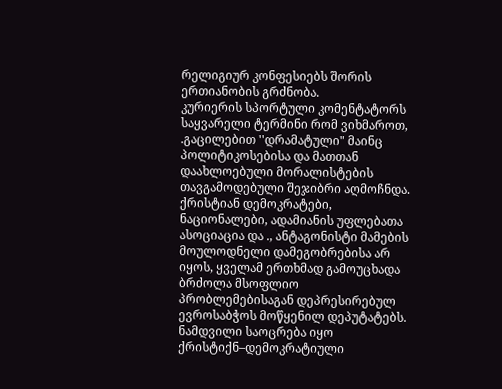რელიგიურ კონფესიებს შორის ერთიანობის გრძნობა.
კურიერის სპორტული კომენტატორს საყვარელი ტერმინი რომ ვიხმაროთ, .გაცილებით ''დრამატული" მაინც პოლიტიკოსებისა და მათთან დაახლოებული მორალისტების თავგამოდებული შეჯიბრი აღმოჩნდა. ქრისტიან დემოკრატები, ნაციონალები, ადამიანის უფლებათა ასოციაცია და ., ანტაგონისტი მამების მოულოდნელი დამეგობრებისა არ იყოს, ყველამ ერთხმად გამოუცხადა ბრძოლა მსოფლიო პრობლემებისაგან დეპრესირებულ ევროსაბჭოს მოწყენილ დეპუტატებს.
ნამდვილი საოცრება იყო ქრისტიქნ–დემოკრატიული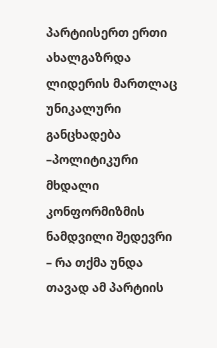პარტიისერთ ერთი ახალგაზრდა ლიდერის მართლაც უნიკალური განცხადება –პოლიტიკური მხდალი კონფორმიზმის ნამდვილი შედევრი – რა თქმა უნდა თავად ამ პარტიის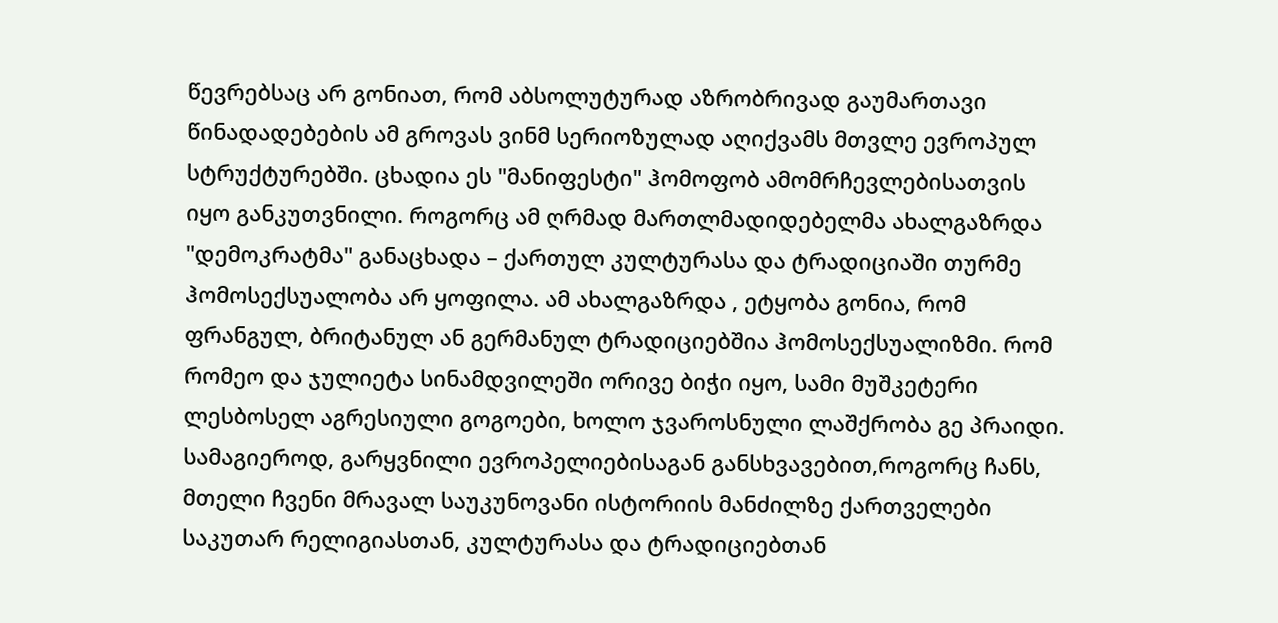წევრებსაც არ გონიათ, რომ აბსოლუტურად აზრობრივად გაუმართავი წინადადებების ამ გროვას ვინმ სერიოზულად აღიქვამს მთვლე ევროპულ სტრუქტურებში. ცხადია ეს "მანიფესტი" ჰომოფობ ამომრჩევლებისათვის იყო განკუთვნილი. როგორც ამ ღრმად მართლმადიდებელმა ახალგაზრდა "დემოკრატმა" განაცხადა – ქართულ კულტურასა და ტრადიციაში თურმე ჰომოსექსუალობა არ ყოფილა. ამ ახალგაზრდა , ეტყობა გონია, რომ ფრანგულ, ბრიტანულ ან გერმანულ ტრადიციებშია ჰომოსექსუალიზმი. რომ რომეო და ჯულიეტა სინამდვილეში ორივე ბიჭი იყო, სამი მუშკეტერი ლესბოსელ აგრესიული გოგოები, ხოლო ჯვაროსნული ლაშქრობა გე პრაიდი. სამაგიეროდ, გარყვნილი ევროპელიებისაგან განსხვავებით,როგორც ჩანს, მთელი ჩვენი მრავალ საუკუნოვანი ისტორიის მანძილზე ქართველები საკუთარ რელიგიასთან, კულტურასა და ტრადიციებთან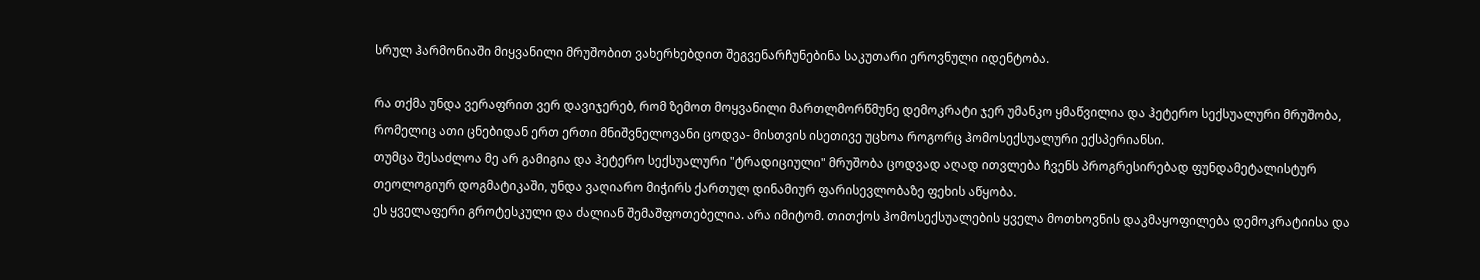სრულ ჰარმონიაში მიყვანილი მრუშობით ვახერხებდით შეგვენარჩუნებინა საკუთარი ეროვნული იდენტობა.

რა თქმა უნდა ვერაფრით ვერ დავიჯერებ, რომ ზემოთ მოყვანილი მართლმორწმუნე დემოკრატი ჯერ უმანკო ყმაწვილია და ჰეტერო სექსუალური მრუშობა, რომელიც ათი ცნებიდან ერთ ერთი მნიშვნელოვანი ცოდვა- მისთვის ისეთივე უცხოა როგორც ჰომოსექსუალური ექსპერიანსი.
თუმცა შესაძლოა მე არ გამიგია და ჰეტერო სექსუალური "ტრადიციული" მრუშობა ცოდვად აღად ითვლება ჩვენს პროგრესირებად ფუნდამეტალისტურ თეოლოგიურ დოგმატიკაში, უნდა ვაღიარო მიჭირს ქართულ დინამიურ ფარისევლობაზე ფეხის აწყობა.
ეს ყველაფერი გროტესკული და ძალიან შემაშფოთებელია. არა იმიტომ. თითქოს ჰომოსექსუალების ყველა მოთხოვნის დაკმაყოფილება დემოკრატიისა და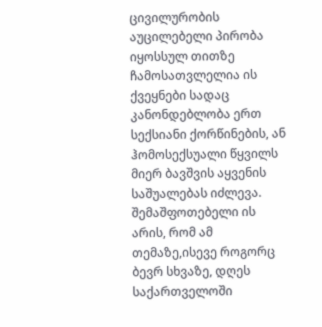ცივილურობის აუცილებელი პირობა იყოსსულ თითზე ჩამოსათვლელია ის ქვეყნები სადაც კანონდებლობა ერთ სექსიანი ქორწინების, ან ჰომოსექსუალი წყვილს მიერ ბავშვის აყვენის საშუალებას იძლევა.
შემაშფოთებელი ის არის, რომ ამ თემაზე,ისევე როგორც ბევრ სხვაზე, დღეს საქართველოში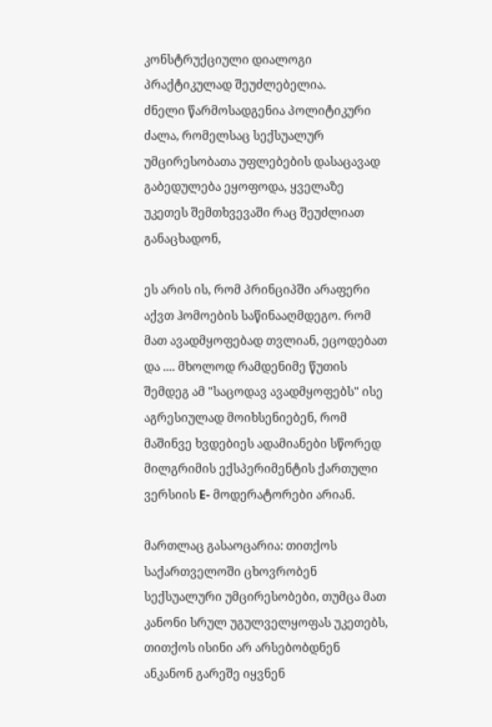კონსტრუქციული დიალოგი პრაქტიკულად შეუძლებელია.
ძნელი წარმოსადგენია პოლიტიკური ძალა, რომელსაც სექსუალურ უმცირესობათა უფლებების დასაცავად გაბედულება ეყოფოდა, ყველაზე უკეთეს შემთხვევაში რაც შეუძლიათ განაცხადონ,

ეს არის ის, რომ პრინციპში არაფერი აქვთ ჰომოების საწინააღმდეგო. რომ მათ ავადმყოფებად თვლიან, ეცოდებათ და .... მხოლოდ რამდენიმე წუთის შემდეგ ამ "საცოდავ ავადმყოფებს" ისე აგრესიულად მოიხსენიებენ, რომ მაშინვე ხვდებიეს ადამიანები სწორედ მილგრიმის ექსპერიმენტის ქართული ვერსიის E- მოდერატორები არიან.

მართლაც გასაოცარია: თითქოს საქართველოში ცხოვრობენ სექსუალური უმცირესობები, თუმცა მათ კანონი სრულ უგულველყოფას უკეთებს, თითქოს ისინი არ არსებობდნენ ანკანონ გარეშე იყვნენ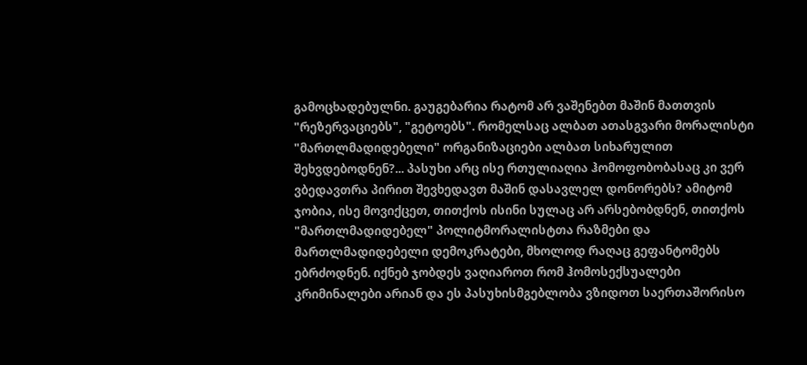გამოცხადებულნი. გაუგებარია რატომ არ ვაშენებთ მაშინ მათთვის "რეზერვაციებს", "გეტოებს". რომელსაც ალბათ ათასგვარი მორალისტი "მართლმადიდებელი" ორგანიზაციები ალბათ სიხარულით შეხვდებოდნენ?... პასუხი არც ისე რთულიაღია ჰომოფობობასაც კი ვერ ვბედავთრა პირით შევხედავთ მაშინ დასავლელ დონორებს? ამიტომ ჯობია, ისე მოვიქცეთ, თითქოს ისინი სულაც არ არსებობდნენ, თითქოს "მართლმადიდებელ" პოლიტმორალისტთა რაზმები და მართლმადიდებელი დემოკრატები, მხოლოდ რაღაც გეფანტომებს ებრძოდნენ. იქნებ ჯობდეს ვაღიაროთ რომ ჰომოსექსუალები კრიმინალები არიან და ეს პასუხისმგებლობა ვზიდოთ საერთაშორისო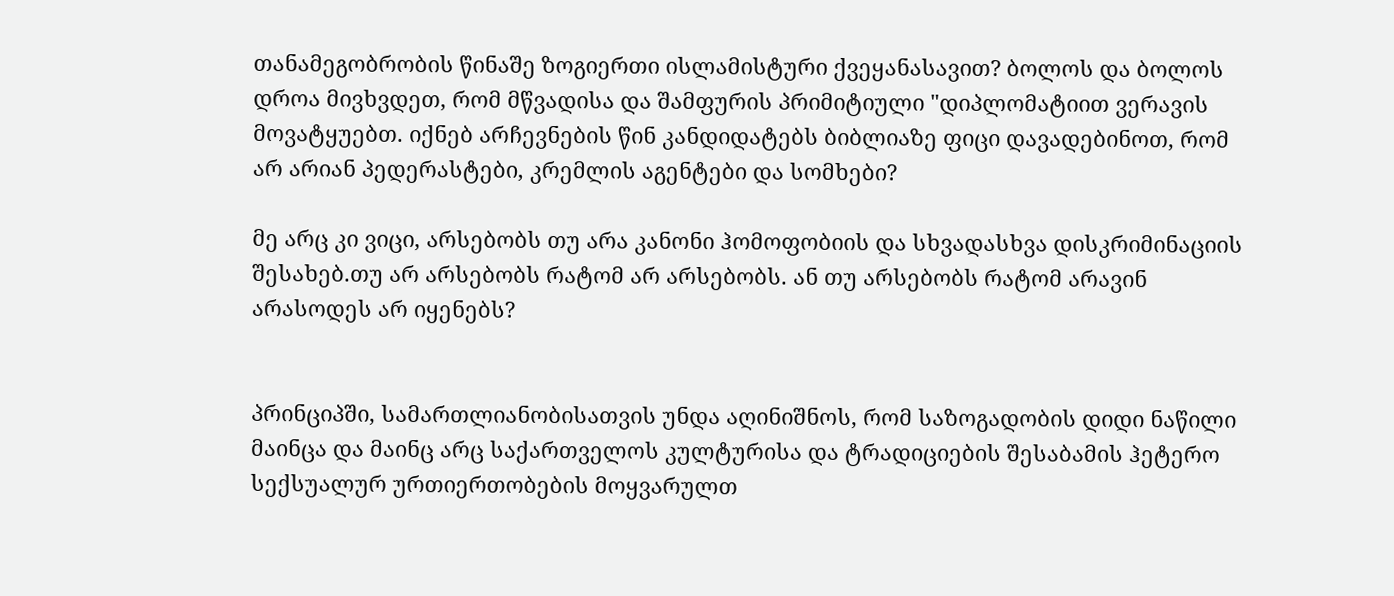თანამეგობრობის წინაშე ზოგიერთი ისლამისტური ქვეყანასავით? ბოლოს და ბოლოს დროა მივხვდეთ, რომ მწვადისა და შამფურის პრიმიტიული "დიპლომატიით ვერავის მოვატყუებთ. იქნებ არჩევნების წინ კანდიდატებს ბიბლიაზე ფიცი დავადებინოთ, რომ არ არიან პედერასტები, კრემლის აგენტები და სომხები?

მე არც კი ვიცი, არსებობს თუ არა კანონი ჰომოფობიის და სხვადასხვა დისკრიმინაციის შესახებ.თუ არ არსებობს რატომ არ არსებობს. ან თუ არსებობს რატომ არავინ არასოდეს არ იყენებს?


პრინციპში, სამართლიანობისათვის უნდა აღინიშნოს, რომ საზოგადობის დიდი ნაწილი მაინცა და მაინც არც საქართველოს კულტურისა და ტრადიციების შესაბამის ჰეტერო სექსუალურ ურთიერთობების მოყვარულთ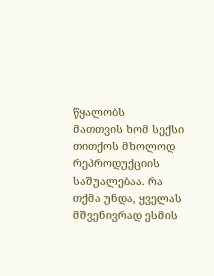წყალობს
მათთვის ხომ სექსი თითქოს მხოლოდ რეპროდუქციის საშუალებაა. რა თქმა უნდა, ყველას მშვენივრად ესმის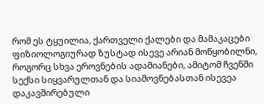რომ ეს ტყუილია, ქართველი ქალები და მამაკაცები ფიზიოლოგიურად ზუსტად ისევე არიან მოწყობილნი, როგორც სხვა ეროვნების ადამიანები, ამიტომ ჩვენში სექსი სიყვარულთან და სიამოვნებასთან ისევეა დაკავშირებული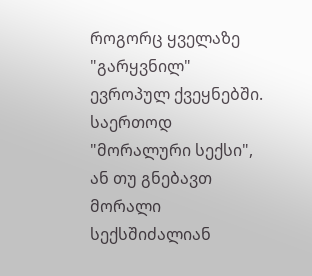როგორც ყველაზე "გარყვნილ" ევროპულ ქვეყნებში.
საერთოდ "მორალური სექსი", ან თუ გნებავთ მორალი სექსშიძალიან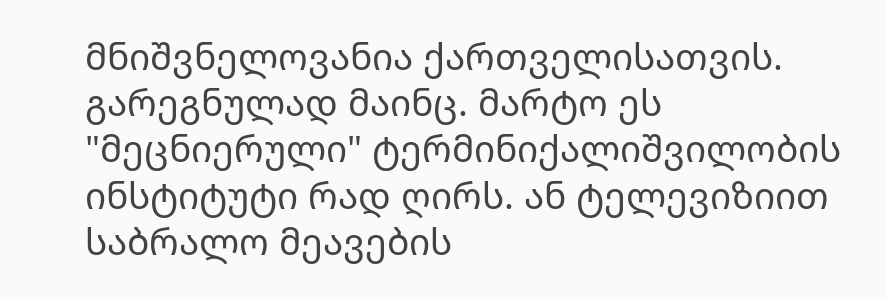მნიშვნელოვანია ქართველისათვის. გარეგნულად მაინც. მარტო ეს "მეცნიერული" ტერმინიქალიშვილობის ინსტიტუტი რად ღირს. ან ტელევიზიით საბრალო მეავების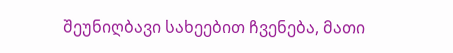შეუნიღბავი სახეებით ჩვენება, მათი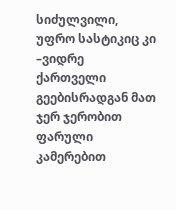სიძულვილი, უფრო სასტიკიც კი –ვიდრე ქართველი გეებისრადგან მათ ჯერ ჯერობით ფარული კამერებით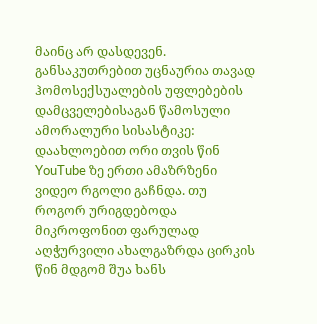მაინც არ დასდევენ.
განსაკუთრებით უცნაურია თავად ჰომოსექსუალების უფლებების დამცველებისაგან წამოსული ამორალური სისასტიკე:
დაახლოებით ორი თვის წინ YouTube ზე ერთი ამაზრზენი ვიდეო რგოლი გაჩნდა. თუ როგორ ურიგდებოდა მიკროფონით ფარულად აღჭურვილი ახალგაზრდა ცირკის წინ მდგომ შუა ხანს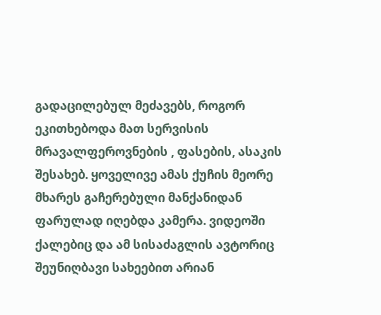გადაცილებულ მეძავებს, როგორ ეკითხებოდა მათ სერვისის მრავალფეროვნების , ფასების, ასაკის შესახებ. ყოველივე ამას ქუჩის მეორე მხარეს გაჩერებული მანქანიდან ფარულად იღებდა კამერა. ვიდეოში ქალებიც და ამ სისაძაგლის ავტორიც შეუნიღბავი სახეებით არიან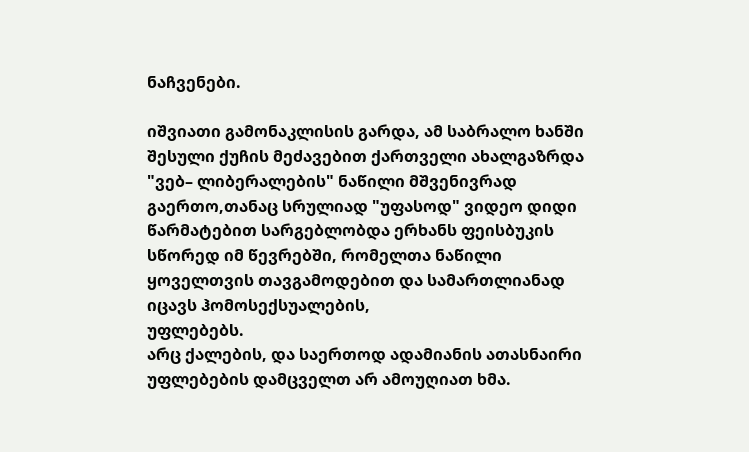ნაჩვენები.

იშვიათი გამონაკლისის გარდა, ამ საბრალო ხანში შესული ქუჩის მეძავებით ქართველი ახალგაზრდა "ვებ– ლიბერალების" ნაწილი მშვენივრად გაერთო,თანაც სრულიად "უფასოდ" ვიდეო დიდი წარმატებით სარგებლობდა ერხანს ფეისბუკის სწორედ იმ წევრებში, რომელთა ნაწილი ყოველთვის თავგამოდებით და სამართლიანად იცავს ჰომოსექსუალების,
უფლებებს.
არც ქალების, და საერთოდ ადამიანის ათასნაირი უფლებების დამცველთ არ ამოუღიათ ხმა.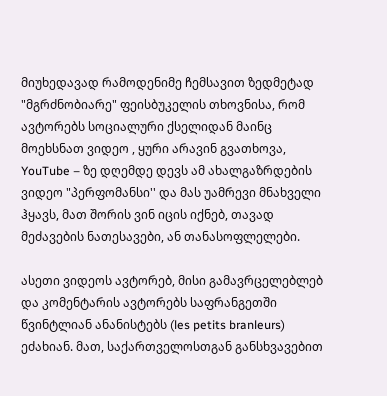მიუხედავად რამოდენიმე ჩემსავით ზედმეტად "მგრძნობიარე" ფეისბუკელის თხოვნისა, რომ ავტორებს სოციალური ქსელიდან მაინც მოეხსნათ ვიდეო , ყური არავინ გვათხოვა, YouTube – ზე დღემდე დევს ამ ახალგაზრდების ვიდეო "პერფომანსი'' და მას უამრევი მნახველი ჰყავს, მათ შორის ვინ იცის იქნებ, თავად მეძავების ნათესავები, ან თანასოფლელები.

ასეთი ვიდეოს ავტორებ, მისი გამავრცელებლებ და კომენტარის ავტორებს საფრანგეთში წვინტლიან ანანისტებს (les petits branleurs) ეძახიან. მათ, საქართველოსთგან განსხვავებით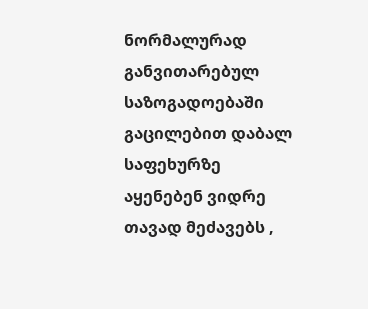ნორმალურად განვითარებულ საზოგადოებაში გაცილებით დაბალ საფეხურზე აყენებენ ვიდრე თავად მეძავებს ,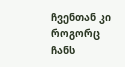ჩვენთან კი როგორც ჩანს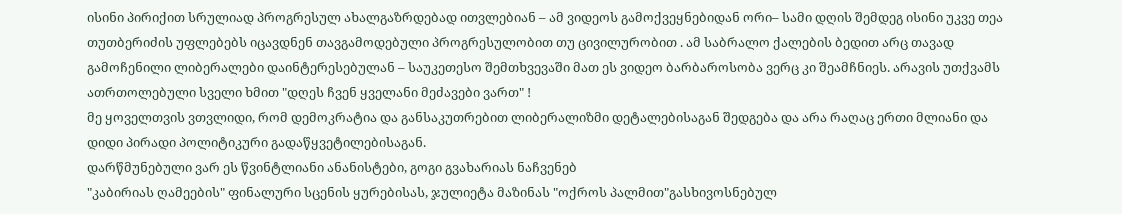ისინი პირიქით სრულიად პროგრესულ ახალგაზრდებად ითვლებიან – ამ ვიდეოს გამოქვეყნებიდან ორი– სამი დღის შემდეგ ისინი უკვე თეა თუთბერიძის უფლებებს იცავდნენ თავგამოდებული პროგრესულობით თუ ცივილურობით . ამ საბრალო ქალების ბედით არც თავად გამოჩენილი ლიბერალები დაინტერესებულან – საუკეთესო შემთხვევაში მათ ეს ვიდეო ბარბაროსობა ვერც კი შეამჩნიეს. არავის უთქვამს ათრთოლებული სველი ხმით "დღეს ჩვენ ყველანი მეძავები ვართ" !
მე ყოველთვის ვთვლიდი, რომ დემოკრატია და განსაკუთრებით ლიბერალიზმი დეტალებისაგან შედგება და არა რაღაც ერთი მლიანი და დიდი პირადი პოლიტიკური გადაწყვეტილებისაგან.
დარწმუნებული ვარ ეს წვინტლიანი ანანისტები, გოგი გვახარიას ნაჩვენებ
"კაბირიას ღამეების" ფინალური სცენის ყურებისას, ჯულიეტა მაზინას "ოქროს პალმით"გასხივოსნებულ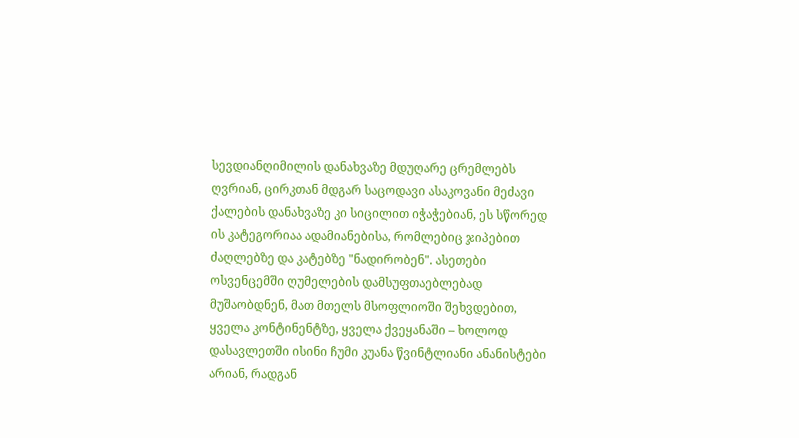სევდიანღიმილის დანახვაზე მდუღარე ცრემლებს ღვრიან, ცირკთან მდგარ საცოდავი ასაკოვანი მეძავი ქალების დანახვაზე კი სიცილით იჭაჭებიან, ეს სწორედ ის კატეგორიაა ადამიანებისა, რომლებიც ჯიპებით ძაღლებზე და კატებზე "ნადირობენ". ასეთები ოსვენცემში ღუმელების დამსუფთაებლებად მუშაობდნენ, მათ მთელს მსოფლიოში შეხვდებით, ყველა კონტინენტზე, ყველა ქვეყანაში – ხოლოდ დასავლეთში ისინი ჩუმი კუანა წვინტლიანი ანანისტები არიან, რადგან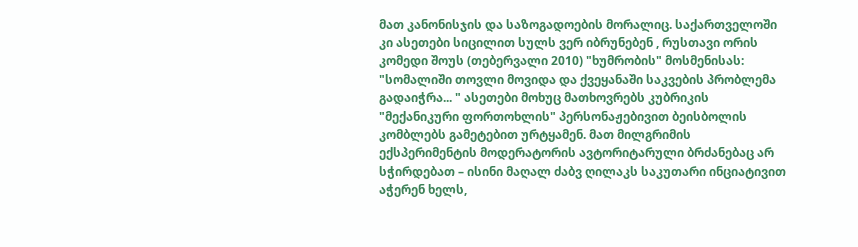მათ კანონისჯის და საზოგადოების მორალიც. საქართველოში კი ასეთები სიცილით სულს ვერ იბრუნებენ , რუსთავი ორის კომედი შოუს (თებერვალი 2010) "ხუმრობის" მოსმენისას: "სომალიში თოვლი მოვიდა და ქვეყანაში საკვების პრობლემა გადაიჭრა... " ასეთები მოხუც მათხოვრებს კუბრიკის "მექანიკური ფორთოხლის" პერსონაჟებივით ბეისბოლის კომბლებს გამეტებით ურტყამენ. მათ მილგრიმის ექსპერიმენტის მოდერატორის ავტორიტარული ბრძანებაც არ სჭირდებათ – ისინი მაღალ ძაბვ ღილაკს საკუთარი ინციატივით აჭერენ ხელს,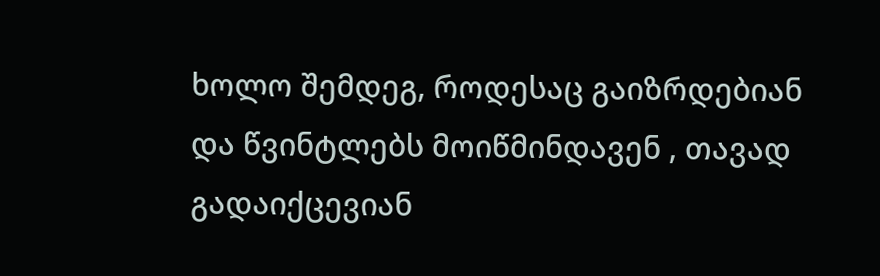ხოლო შემდეგ, როდესაც გაიზრდებიან და წვინტლებს მოიწმინდავენ , თავად გადაიქცევიან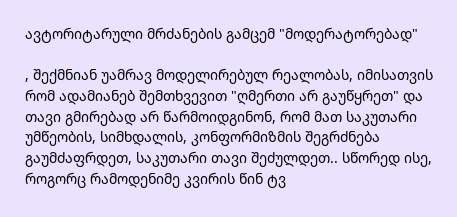ავტორიტარული მრძანების გამცემ "მოდერატორებად"

, შექმნიან უამრავ მოდელირებულ რეალობას, იმისათვის რომ ადამიანებ შემთხვევით "ღმერთი არ გაუწყრეთ" და თავი გმირებად არ წარმოიდგინონ, რომ მათ საკუთარი უმწეობის, სიმხდალის, კონფორმიზმის შეგრძნება გაუმძაფრდეთ, საკუთარი თავი შეძულდეთ.. სწორედ ისე, როგორც რამოდენიმე კვირის წინ ტვ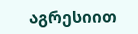აგრესიით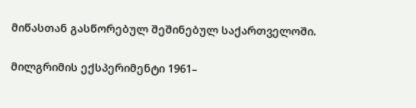მიწასთან გასწორებულ შეშინებულ საქართველოში.

მილგრიმის ექსპერიმენტი 1961–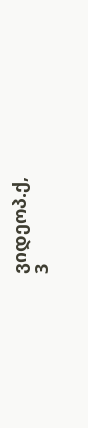ვიდეოპ.ქ,
3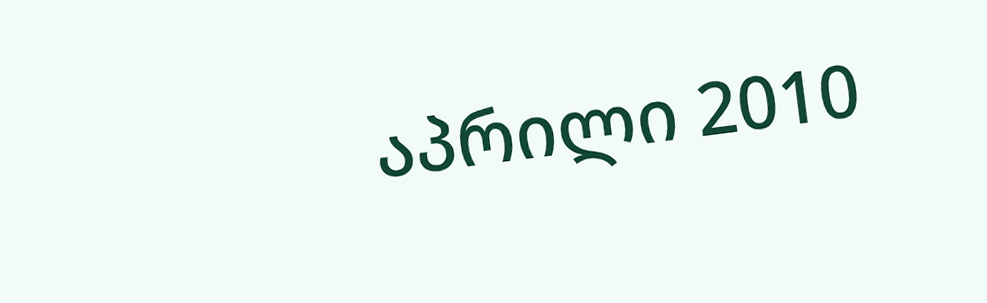აპრილი 2010